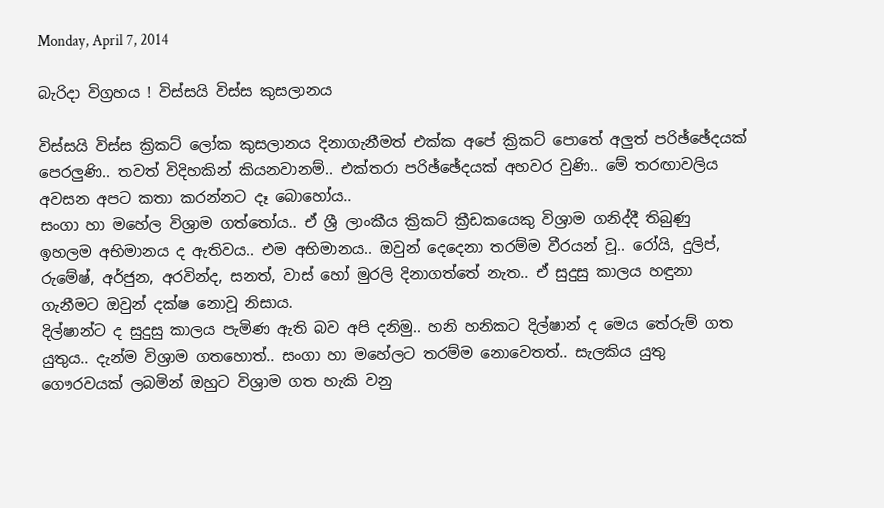Monday, April 7, 2014

බැරිදා විග්‍රහය ! විස්සයි විස්ස කුසලානය

විස්සයි විස්ස ක්‍රිකට් ලෝක කුසලානය දිනාගැනීමත් එක්ක අපේ ක්‍රිකට් පොතේ අලුත් පරිඡ්ඡේදයක් පෙරලුණි.. තවත් විදිහකින් කියනවානම්.. එක්තරා පරිඡ්ඡේදයක් අහවර වුණි.. මේ තරඟාවලිය අවසන අපට කතා කරන්නට දෑ බොහෝය..
සංගා හා මහේල විශ්‍රාම ගත්තෝය.. ඒ ශ්‍රී ලාංකීය ක්‍රිකට් ක්‍රීඩකයෙකු විශ්‍රාම ගනිද්දී තිබුණු ඉහලම අභිමානය ද ඇතිවය.. එම අභිමානය.. ඔවුන් දෙදෙනා තරම්ම වීරයන් වූ.. රෝයි, දුලිප්, රුමේෂ්, අර්ජුන, අරවින්ද, සනත්, වාස් හෝ මුරලි දිනාගත්තේ නැත.. ඒ සුදුසු කාලය හඳුනා ගැනීමට ඔවුන් දක්ෂ නොවූ නිසාය.
දිල්ෂාන්ට ද සුදුසු කාලය පැමිණ ඇති බව අපි දනිමු.. හනි හනිකට දිල්ෂාන් ද මෙය තේරුම් ගත යුතුය.. දැන්ම විශ්‍රාම ගතහොත්.. සංගා හා මහේලට තරම්ම නොවෙතත්.. සැලකිය යුතු ගෞරවයක් ලබමින් ඔහුට විශ්‍රාම ගත හැකි වනු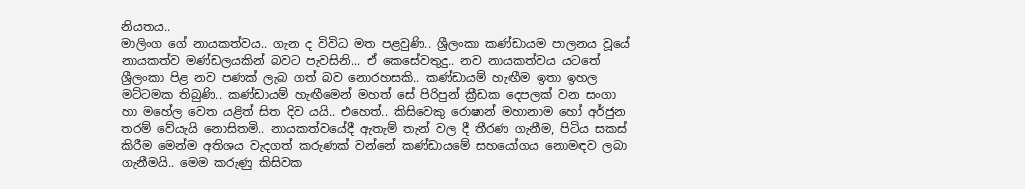නියතය..
මාලිංග ගේ නායකත්වය.. ගැන ද විවිධ මත පළවුණි.. ශ්‍රීලංකා කණ්ඩායම පාලනය වූයේ නායකත්ව මණ්ඩලයකින් බවට පැවසිනි... ඒ කෙසේවතුදු.. නව නායකත්වය යටතේ ශ්‍රීලංකා පිළ නව පණක් ලැබ ගත් බව නොරහසකි.. කණ්ඩායම් හැඟීම ඉතා ඉහල මට්ටමක තිබුණි.. කණ්ඩායම් හැඟීමෙන් මහත් සේ පිරිපුන් ක්‍රීඩක දෙපලක් වන සංගා හා මහේල වෙත යළිත් සිත දිව යයි.. එහෙත්.. කිසිවෙකු රොෂාන් මහානාම හෝ අර්ජුන තරම් වේයැයි නොසිතමි.. නායකත්වයේදී ඇතැම් තැන් වල දී තීරණ ගැනීම, පිටිය සකස් කිරීම මෙන්ම අතිශය වැදගත් කරුණක් වන්නේ කණ්ඩායමේ සහයෝගය නොමඳව ලබා ගැනීමයි.. මෙම කරුණු කිසිවක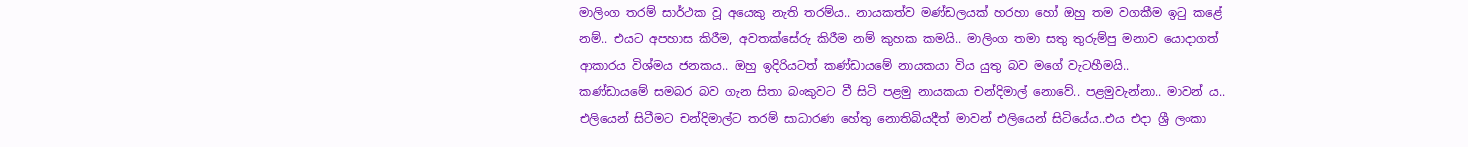මාලිංග තරම් සාර්ථක වූ අයෙකු නැති තරම්ය.. නායකත්ව මණ්ඩලයක් හරහා හෝ ඔහු තම වගකීම ඉටු කළේ නම්.. එයට අපහාස කිරීම, අවතක්සේරු කිරීම නම් කුහක කමයි.. මාලිංග තමා සතු තුරුම්පු මනාව යොදාගත් ආකාරය විශ්මය ජනකය.. ඔහු ඉදිරියටත් කණ්ඩායමේ නායකයා විය යුතු බව මගේ වැටහීමයි..
කණ්ඩායමේ සමබර බව ගැන සිතා බංකුවට වී සිටි පළමු නායකයා චන්දිමාල් නොවේ.. පළමුවැන්නා.. මාවන් ය.. එලියෙන් සිටීමට චන්දිමාල්ට තරම් සාධාරණ හේතු නොතිබියදීත් මාවන් එලියෙන් සිටියේය..එය එදා ශ්‍රී ලංකා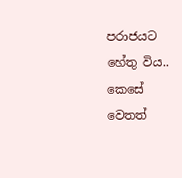පරාජයට හේතු විය..
කෙසේ වෙතත්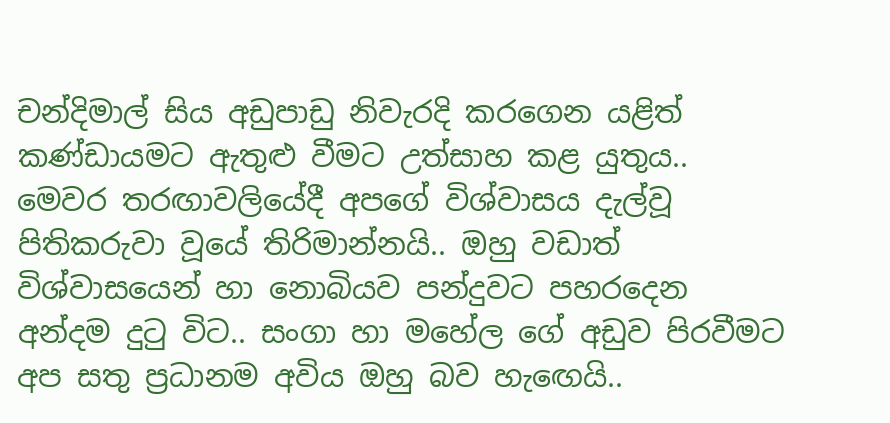චන්දිමාල් සිය අඩුපාඩු නිවැරදි කරගෙන යළිත් කණ්ඩායමට ඇතුළු වීමට උත්සාහ කළ යුතුය..
මෙවර තරඟාවලියේදී අපගේ විශ්වාසය දැල්වූ පිතිකරුවා වූයේ තිරිමාන්නයි.. ඔහු වඩාත් විශ්වාසයෙන් හා නොබියව පන්දුවට පහරදෙන අන්දම දුටු විට.. සංගා හා මහේල ගේ අඩුව පිරවීමට අප සතු ප්‍රධානම අවිය ඔහු බව හැඟෙයි..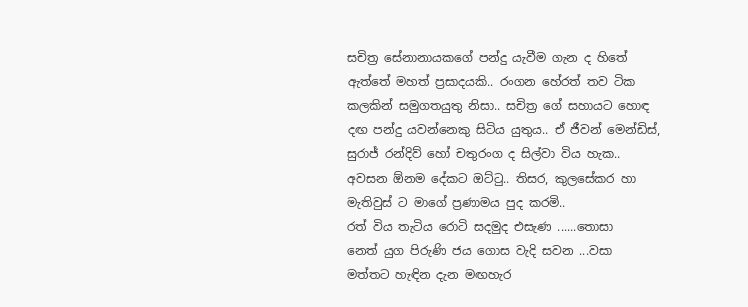සචිත්‍ර සේනානායකගේ පන්දු යැවීම ගැන ද හිතේ ඇත්තේ මහත් ප්‍රසාදයකි.. රංගන හේරත් තව ටික කලකින් සමුගතයුතු නිසා.. සචිත්‍ර ගේ සහායට හොඳ දඟ පන්දු යවන්නෙකු සිටිය යුතුය.. ඒ ජීවන් මෙන්ඩිස්, සුරාජ් රන්දිව් හෝ චතුරංග ද සිල්වා විය හැක..
අවසන ඕනම දේකට ඔට්ටු.. තිසර, කුලසේකර හා මැතිවුස් ට මාගේ ප්‍රණාමය පුද කරමි..
රත් විය තැටිය රොටි සදමුද එසැණ ......තොසා
නෙත් යුග පිරුණි ජය ගොස වැදි සවන ...වසා
මත්තට හැඳින දැන මඟහැර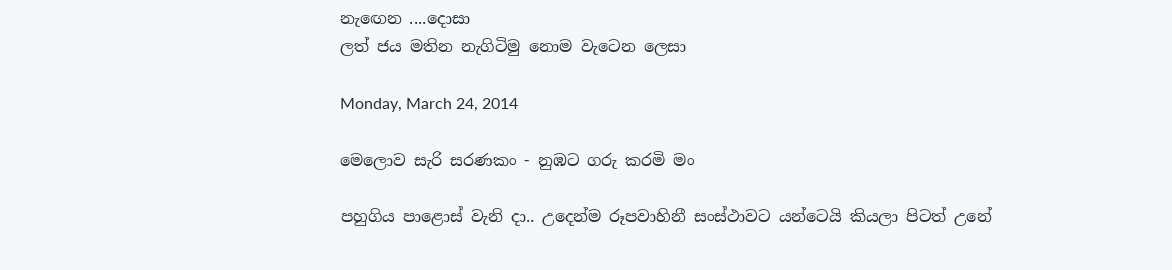නැඟෙන ....දොසා
ලත් ජය මතින නැගිටිමු නොම වැටෙන ලෙසා

Monday, March 24, 2014

මෙලොව සැරි සරණකං - නුඹට ගරු කරමි මං

පහුගිය පාළොස් වැනි දා.. උදෙන්ම රූපවාහිනී සංස්ථාවට යන්ටෙයි කියලා පිටත් උනේ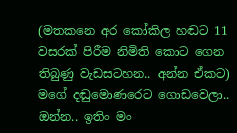(මතකනෙ අර කෝකිල හඬට 11 වසරක් පිරීම නිමිති කොට ගෙන තිබුණු වැඩසටහන.. අන්න ඒකට) මගේ දඬුමොණරෙට ගොඩවෙලා.. ඔන්න.. ඉතිං මං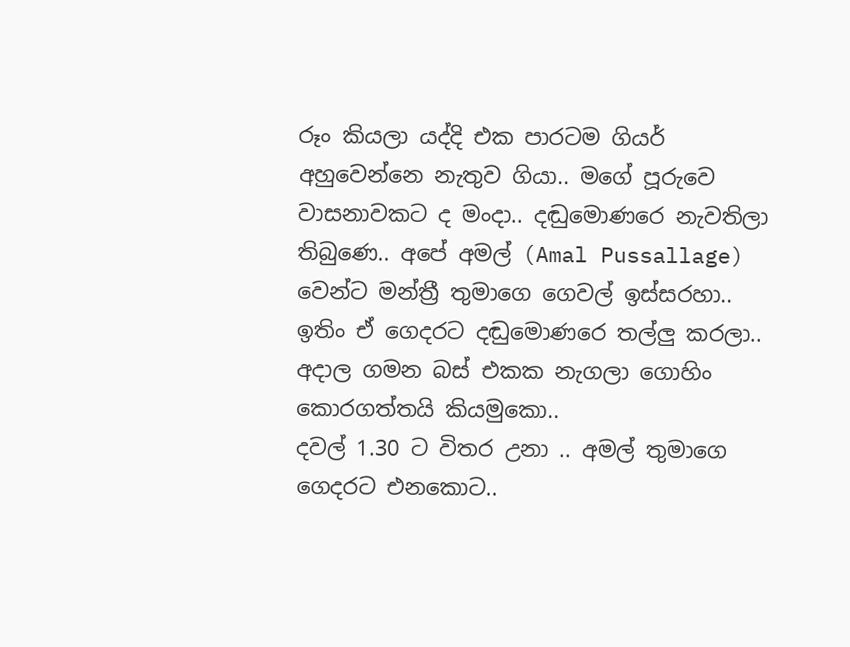රූං කියලා යද්දි එක පාරටම ගියර් අහුවෙන්නෙ නැතුව ගියා.. මගේ පූරුවෙ වාසනාවකට ද මංදා.. දඬුමොණරෙ නැවතිලා තිබුණෙ.. අපේ අමල් (Amal Pussallage) වෙන්ට මන්ත්‍රී තුමාගෙ ගෙවල් ඉස්සරහා.. ඉතිං ඒ ගෙදරට දඬුමොණරෙ තල්ලු කරලා.. අදාල ගමන බස් එකක නැගලා ගොහිං කොරගත්තයි කියමුකො..
දවල් 1.30 ට විතර උනා .. අමල් තුමාගෙ ගෙදරට එනකොට..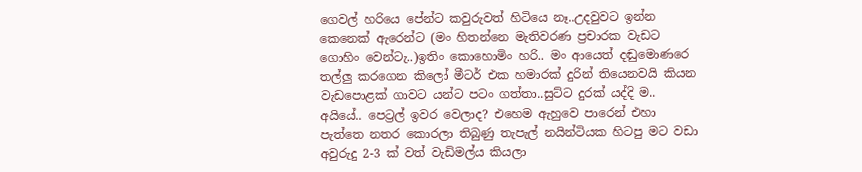ගෙවල් හරියෙ පේන්ට කවුරුවත් හිටියෙ නෑ..උදවුවට ඉන්න කෙනෙක් ඇරෙන්ට (මං හිතන්නෙ මැතිවරණ ප්‍රචාරක වැඩට ගොහිං වෙන්ටැ..)ඉතිං කොහොමිං හරි.. මං ආයෙත් දඬුමොණරෙ තල්ලු කරගෙන කිලෝ මීටර් එක හමාරක් දුරින් තියෙනවයි කියන වැඩපොළක් ගාවට යන්ට පටං ගත්තා..සුට්ට දුරක් යද්දි ම..
අයියේ.. පෙට්‍රල් ඉවර වෙලාද? එහෙම ඇහුවෙ පාරෙන් එහා පැත්තෙ නතර කොරලා තිබුණු තැපැල් නයින්ටියක හිටපු මට වඩා අවුරුදු 2-3 ක් වත් වැඩිමල්ය කියලා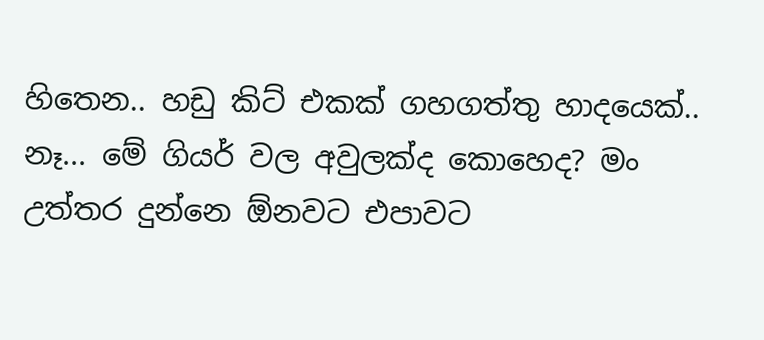හිතෙන.. හඩු කිට් එකක් ගහගත්තු හාදයෙක්..
නෑ... මේ ගියර් වල අවුලක්ද කොහෙද? මං උත්තර දුන්නෙ ඕනවට එපාවට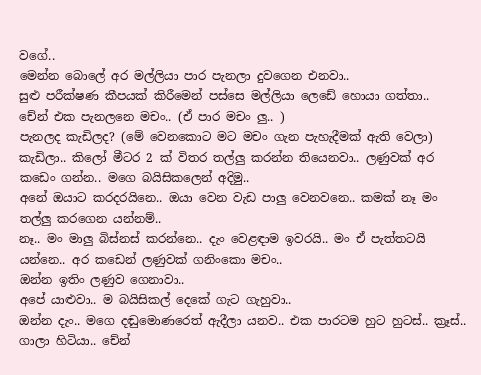වගේ..
මෙන්න බොලේ අර මල්ලියා පාර පැනලා දුවගෙන එනවා..
සුළු පරීක්ෂණ කීපයක් කිරීමෙන් පස්සෙ මල්ලියා ලෙඩේ හොයා ගත්තා..
චේන් එක පැනලනෙ මචං.. (ඒ පාර මචං ලු.. )
පැනලද කැඩිලද? (මේ වෙනකොට මට මචං ගැන පැහැදීමක් ඇති වෙලා)
කැඩිලා.. කිලෝ මීටර 2 ක් විතර තල්ලු කරන්න තියෙනවා.. ලණුවක් අර කඩෙං ගන්න.. මගෙ බයිසිකලෙන් අදිමු..
අනේ ඔයාට කරදරයිනෙ.. ඔයා වෙන වැඩ පාලු වෙනවනෙ.. කමක් නෑ මං තල්ලු කරගෙන යන්නම්..
නෑ.. මං මාලු බිස්නස් කරන්නෙ.. දැං වෙළඳාම ඉවරයි.. මං ඒ පැත්තටයි යන්නෙ.. අර කඩෙන් ලණුවක් ගනිංකො මචං..
ඔන්න ඉතිං ලණුව ගෙනාවා..
අපේ යාළුවා.. ම බයිසිකල් දෙකේ ගැට ගැහුවා..
ඔන්න දැං.. මගෙ දඬුමොණරෙත් ඇදීලා යනව.. එක පාරටම හුට හුටස්.. ක්‍රෑස්.. ගාලා හිටියා.. චේන්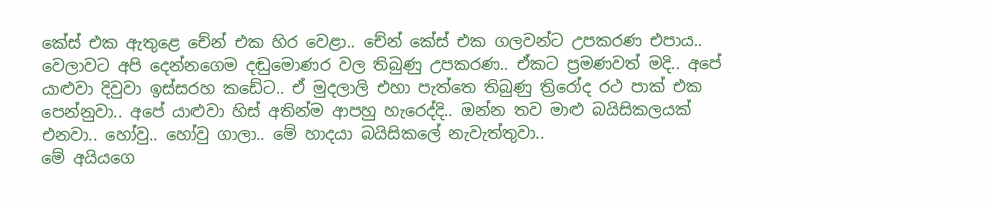කේස් එක ඇතුළෙ චේන් එක හිර වෙළා.. චේන් කේස් එක ගලවන්ට උපකරණ එපාය.. වෙලාවට අපි දෙන්නගෙම දඬුමොණර වල තිබුණු උපකරණ.. ඒකට ප්‍රමණවත් මදි.. අපේ යාළුවා දිවුවා ඉස්සරහ කඩේට.. ඒ මුදලාලි එහා පැත්තෙ තිබුණු ත්‍රිරෝද රථ පාක් එක පෙන්නුවා.. අපේ යාළුවා හිස් අතින්ම ආපහු හැරෙද්දි.. ඔන්න තව මාළු බයිසිකලයක් එනවා.. හෝවු.. හෝවු ගාලා.. මේ හාදයා බයිසිකලේ නැවැත්තුවා..
මේ අයියගෙ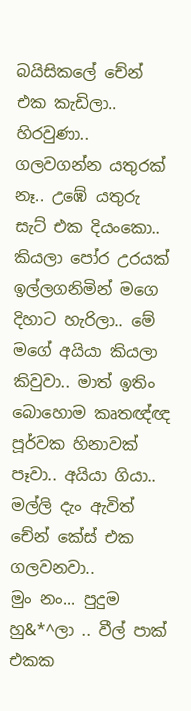බයිසිකලේ චේන් එක කැඩිලා.. හිරවුණා.. ගලවගන්න යතුරක් නෑ.. උඹේ යතුරු සැට් එක දියංකො.. කියලා පෝර උරයක් ඉල්ලගනිමින් මගෙ දිහාට හැරිලා.. මේ මගේ අයියා කියලා කිවුවා.. මාත් ඉතිං බොහොම කෘතඥ්ඥ පූර්වක හිනාවක් පෑවා.. අයියා ගියා.. මල්ලි දැං ඇවිත් චේන් කේස් එක ගලවනවා..
මුං නං... පුදුම හු&*^ලා .. වීල් පාක් එකක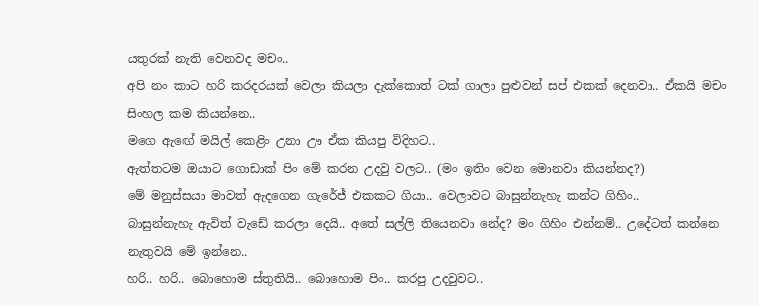යතුරක් නැති වෙනවද මචං..
අපි නං කාට හරි කරදරයක් වෙලා කියලා දැක්කොත් ටක් ගාලා පුළුවන් සප් එකක් දෙනවා.. ඒකයි මචං සිංහල කම කියන්නෙ..
මගෙ ඇඟේ මයිල් කෙළිං උනා ඌ ඒක කියපු විදිහට..
ඇත්තටම ඔයාට ගොඩාක් පිං මේ කරන උදවු වලට.. (මං ඉතිං වෙන මොනවා කියන්නද?)
මේ මනුස්සයා මාවත් ඇදගෙන ගැරේජ් එකකට ගියා.. වෙලාවට බාසුන්නැහැ කන්ට ගිහිං..
බාසුන්නැහැ ඇවිත් වැඩේ කරලා දෙයි.. අතේ සල්ලි තියෙනවා නේද? මං ගිහිං එන්නම්.. උදේටත් කන්නෙ නැතුවයි මේ ඉන්නෙ..
හරි.. හරි.. බොහොම ස්තුතියි.. බොහොම පිං.. කරපු උදවුවට..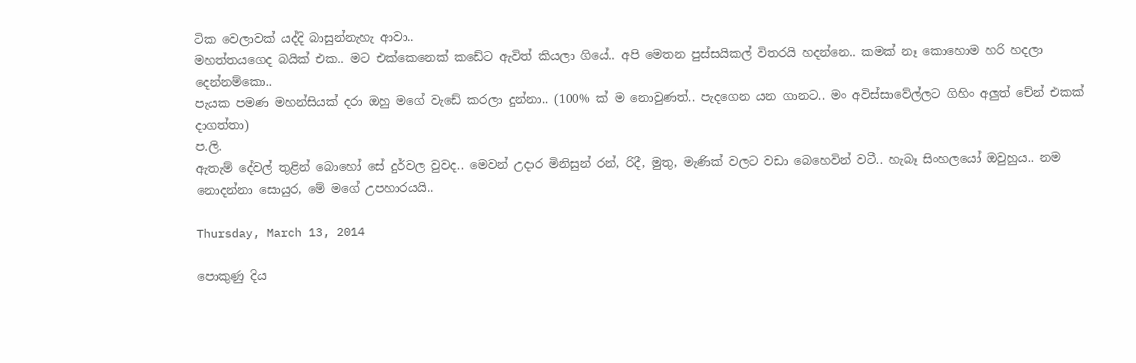ටික වෙලාවක් යද්දි බාසුන්නැහැ ආවා..
මහත්තයගෙද බයික් එක.. මට එක්කෙනෙක් කඩේට ඇවිත් කියලා ගියේ.. අපි මෙතන පුස්සයිකල් විතරයි හදන්නෙ.. කමක් නෑ කොහොම හරි හදලා දෙන්නම්කො..
පැයක පමණ මහන්සියක් දරා ඔහු මගේ වැඩේ කරලා දුන්නා.. (100% ක් ම නොවුණත්.. පැදගෙන යන ගානට.. මං අවිස්සාවේල්ලට ගිහිං අලුත් චේන් එකක් දාගත්තා)
ප.ලි.
ඇතැම් දේවල් තුළින් බොහෝ සේ දුර්වල වුවද.. මෙවන් උදාර මිනිසුන් රන්, රිදී, මුතු, මැණික් වලට වඩා බෙහෙවින් වටී.. හැබෑ සිංහලයෝ ඔවුහුය.. නම නොදන්නා සොයුර, මේ මගේ උපහාරයයි..

Thursday, March 13, 2014

පොකුණු දිය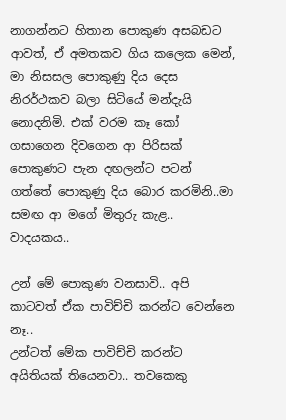නාගන්නට හිතාන පොකුණ අසබඩට ආවත්, ඒ අමතකව ගිය කලෙක මෙන්, මා නිසසල පොකුණු දිය දෙස නිරර්ථකව බලා සිටියේ මන්දැයි නොදනිමි. එක් වරම කෑ කෝ ගසාගෙන දිවගෙන ආ පිරිසක් පොකුණට පැන දඟලන්ට පටන් ගත්තේ පොකුණු දිය බොර කරමිනි..මා සමඟ ආ මගේ මිතුරු කැළ.. වාදයකය..

උන් මේ පොකුණ වනසාවි.. අපි කාටවත් ඒක පාවිච්චි කරන්ට වෙන්නෙ නෑ..
උන්ටත් මේක පාවිච්චි කරන්ට අයිතියක් තියෙනවා.. තවකෙකු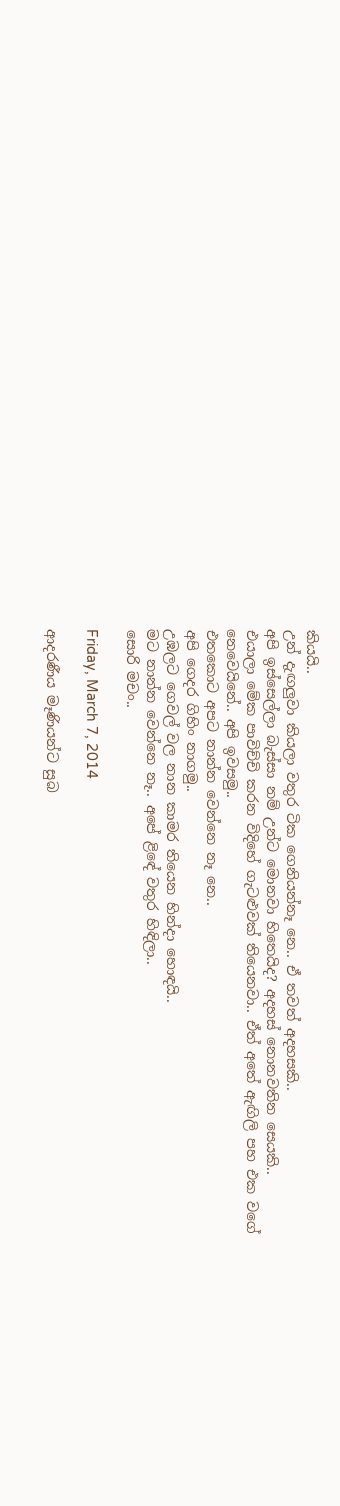කියයි..
උන් දැඟලුවා කියලා වතුර ටික ගෙනියන්නෑ නෙ.. ඒ තවත් අදහසකි..
අපි ඉස්සෙල්ලා බැස්සා නම් උන්ට මොනවා හිතෙයිද? අදහස් නොනවතින සෙයකි..
එයාලා මේක පාවිච්චි කරන විදිහේ ගැටළුවක් තියෙනවා.. ඒත් අතේ ඇඟිලි පහ එක වගේ නෙවෙයිනේ.. අපි ඉවසමු..
එතකොට අපට නාන්න වෙන්නෙ නෑ නෙ..
අපි ගෙදර ගිහිං නාගමු..
උඹලට ගෙවල් වල නාන කාමර තියෙන හින්දා හොඳයි..
මට නාන්න වෙන්නෙ නෑ.. අපේ ළිඳේ වතුර හිඳිලා..
සොරි මචං..

Friday, March 7, 2014

ආදරණීය මෑණියන්ට සුබ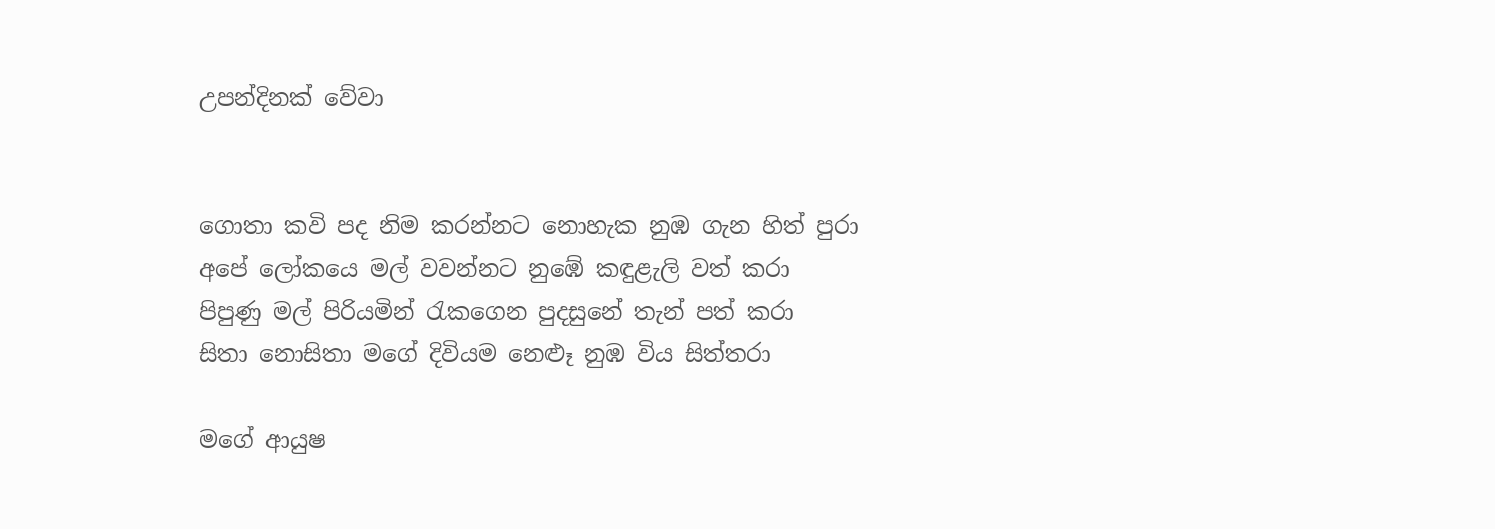උපන්දිනක් වේවා


ගොතා කවි පද නිම කරන්නට නොහැක නුඹ ගැන හිත් පුරා
අපේ ලෝකයෙ මල් වවන්නට නුඹේ කඳුළැලි වත් කරා
පිපුණු මල් පිරියමින් රැකගෙන පුදසුනේ තැන් පත් කරා
සිතා නොසිතා මගේ දිවියම නෙළූ නුඹ විය සිත්තරා

මගේ ආයුෂ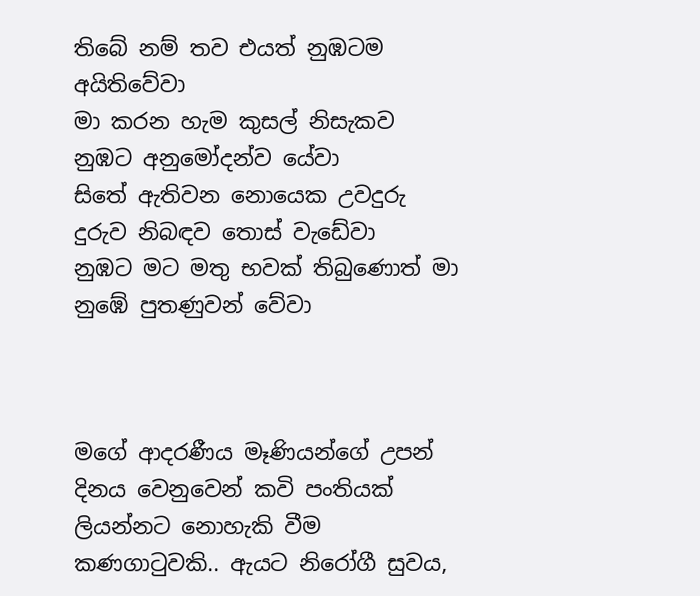තිබේ නම් තව එයත් නුඹටම අයිතිවේවා
මා කරන හැම කුසල් නිසැකව නුඹට අනුමෝදන්ව යේවා
සිතේ ඇතිවන නොයෙක උවදුරු දුරුව නිබඳව තොස් වැඩේවා
නුඹට මට මතු භවක් තිබුණොත් මා නුඹේ පුතණුවන් වේවා



මගේ ආදරණීය මෑණියන්ගේ උපන් දිනය වෙනුවෙන් කවි පංතියක් ලියන්නට නොහැකි වීම කණගාටුවකි.. ඇයට නිරෝගී සුවය,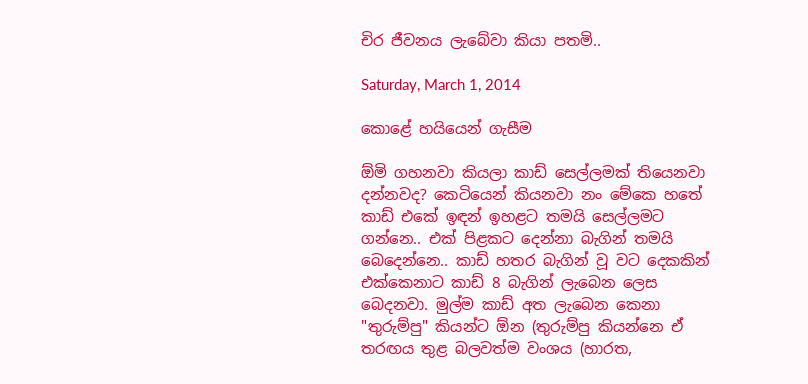චිර ජීවනය ලැබේවා කියා පතමි..

Saturday, March 1, 2014

කොළේ හයියෙන් ගැසීම

ඕමි ගහනවා කියලා කාඩ් සෙල්ලමක් තියෙනවා දන්නවද? කෙටියෙන් කියනවා නං මේකෙ හතේ කාඩ් එකේ ඉඳන් ඉහළට තමයි සෙල්ලමට ගන්නෙ.. එක් පිළකට දෙන්නා බැගින් තමයි බෙදෙන්නෙ.. කාඩ් හතර බැගින් වූ වට දෙකකින් එක්කෙනාට කාඩ් 8 බැගින් ලැබෙන ලෙස බෙදනවා. මුල්ම කාඩ් අත ලැබෙන කෙනා "තුරුම්පු" කියන්ට ඕන (තුරුම්පු කියන්නෙ ඒ තරඟය තුළ බලවත්ම වංශය (හාරත,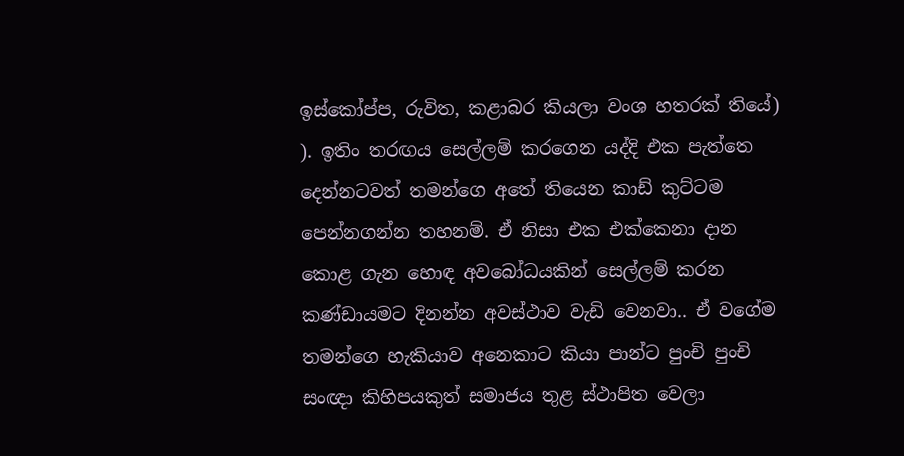ඉස්කෝප්ප, රුවිත, කළාබර කියලා වංශ හතරක් තියේ) ). ඉතිං තරඟය සෙල්ලම් කරගෙන යද්දි එක පැත්තෙ දෙන්නටවත් තමන්ගෙ අතේ තියෙන කාඩ් කුට්ටම පෙන්නගන්න තහනම්. ඒ නිසා එක එක්කෙනා දාන කොළ ගැන හොඳ අවබෝධයකින් සෙල්ලම් කරන කණ්ඩායමට දිනන්න අවස්ථාව වැඩි වෙනවා.. ඒ වගේම තමන්ගෙ හැකියාව අනෙකාට කියා පාන්ට පුංචි පුංචි සංඥා කිහිපයකුත් සමාජය තුළ ස්ථාපිත වෙලා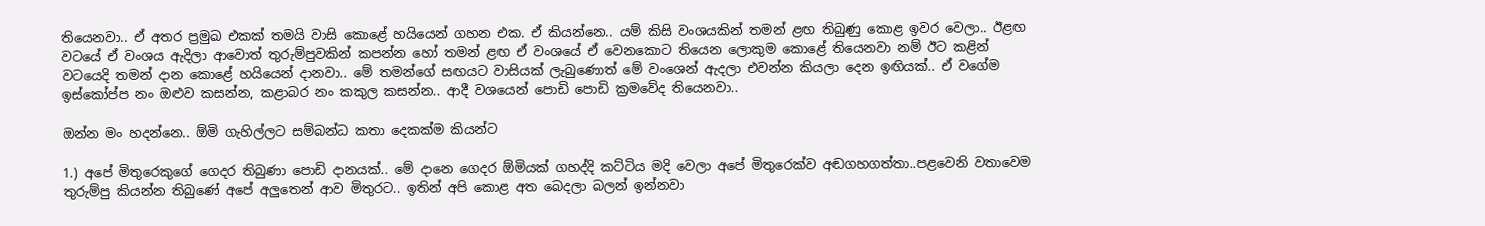තියෙනවා.. ඒ අතර ප්‍රමුඛ එකක් තමයි වාසි කොළේ හයියෙන් ගහන එක. ඒ කියන්නෙ.. යම් කිසි වංශයකින් තමන් ළඟ තිබුණු කොළ ඉවර වෙලා.. ඊළඟ වටයේ ඒ වංශය ඇදිලා ආවොත් තුරුම්පුවකින් කපන්න හෝ තමන් ළඟ ඒ වංශයේ ඒ වෙනකොට තියෙන ලොකුම කොළේ තියෙනවා නම් ඊට කළින් වටයෙදි තමන් දාන කොළේ හයියෙන් දානවා.. මේ තමන්ගේ සඟයට වාසියක් ලැබුණොත් මේ වංශෙන් ඇදලා එවන්න කියලා දෙන ඉඟියක්.. ඒ වගේම ඉස්කෝප්ප නං ඔළුව කසන්න, කළාබර නං කකුල කසන්න.. ආදී වශයෙන් පොඩි පොඩි ක්‍රමවේද තියෙනවා..

ඔන්න මං හදන්නෙ.. ඕමි ගැහිල්ලට සම්බන්ධ කතා දෙකක්ම කියන්ට

1.) අපේ මිතුරෙකුගේ ගෙදර තිබුණා පොඩි දානයක්.. මේ දානෙ ගෙදර ඕමියක් ගහද්දි කට්ටිය මදි වෙලා අපේ මිතුරෙක්ව අඬගහගත්තා..පළවෙනි වතාවෙම තුරුම්පු කියන්න තිබුණේ අපේ අලුතෙන් ආව මිතුරට.. ඉතින් අපි කොළ අත බෙදලා බලන් ඉන්නවා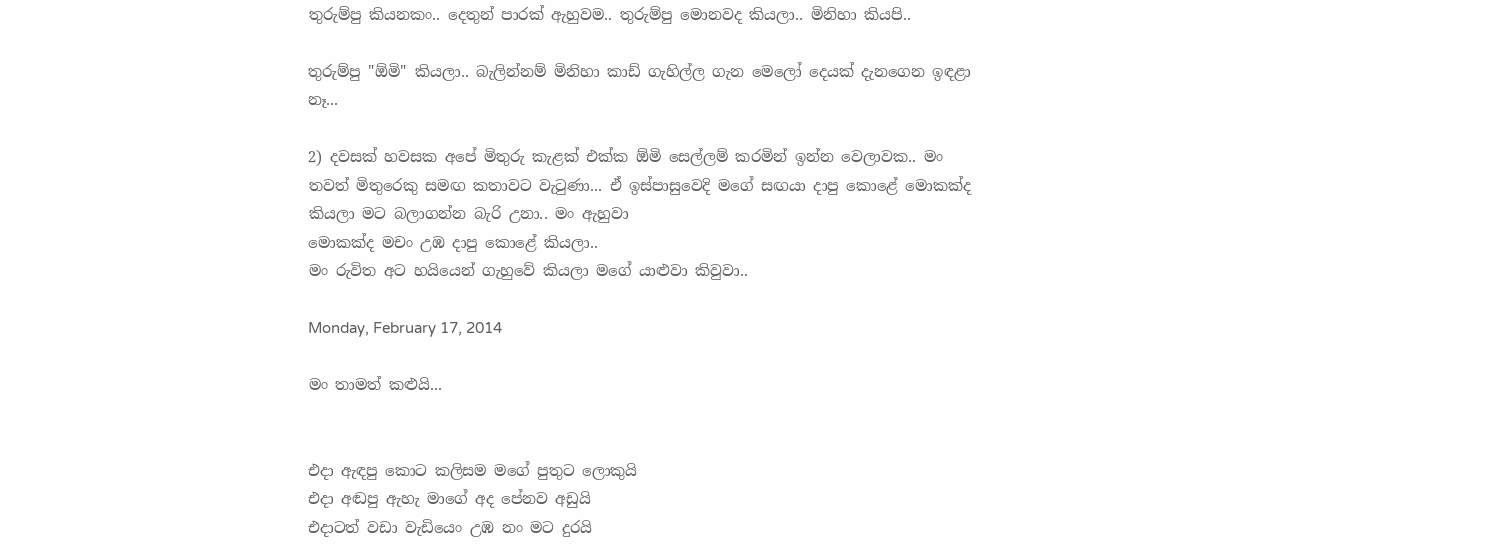තුරුම්පු කියනකං.. දෙතුන් පාරක් ඇහුවම.. තුරුම්පු මොනවද කියලා.. මිනිහා කියපි..

තුරුම්පු "ඕමි" කියලා.. බැලින්නම් මිනිහා කාඩ් ගැහිල්ල ගැන මෙලෝ දෙයක් දැනගෙන ඉඳළා නෑ...

2) දවසක් හවසක අපේ මිතුරු කැළක් එක්ක ඕමි සෙල්ලම් කරමින් ඉන්න වෙලාවක.. මං තවත් මිතුරෙකු සමඟ කතාවට වැටුණා... ඒ ඉස්පාසුවෙදි මගේ සඟයා දාපු කොළේ මොකක්ද කියලා මට බලාගන්න බැරි උනා.. මං ඇහුවා
මොකක්ද මචං උඹ දාපු කොළේ කියලා..
මං රුවිත අට හයියෙන් ගැහුවේ කියලා මගේ යාළුවා කිවුවා..

Monday, February 17, 2014

මං තාමත් කළුයි...


එදා ඇඳපු කොට කලිසම මගේ පුතුට ලොකුයි
එදා අඬපු ඇහැ මාගේ අද පේනව අඩුයි
එදාටත් වඩා වැඩියෙං උඹ නං මට දුරයි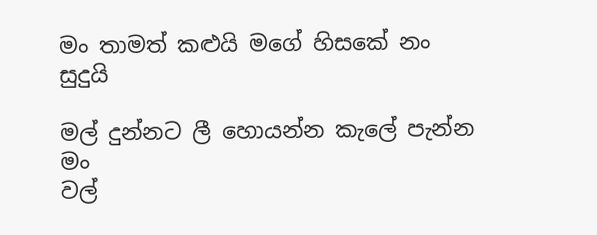මං තාමත් කළුයි මගේ හිසකේ නං සුදුයි

මල් දුන්නට ලී හොයන්න කැලේ පැන්න මං
වල්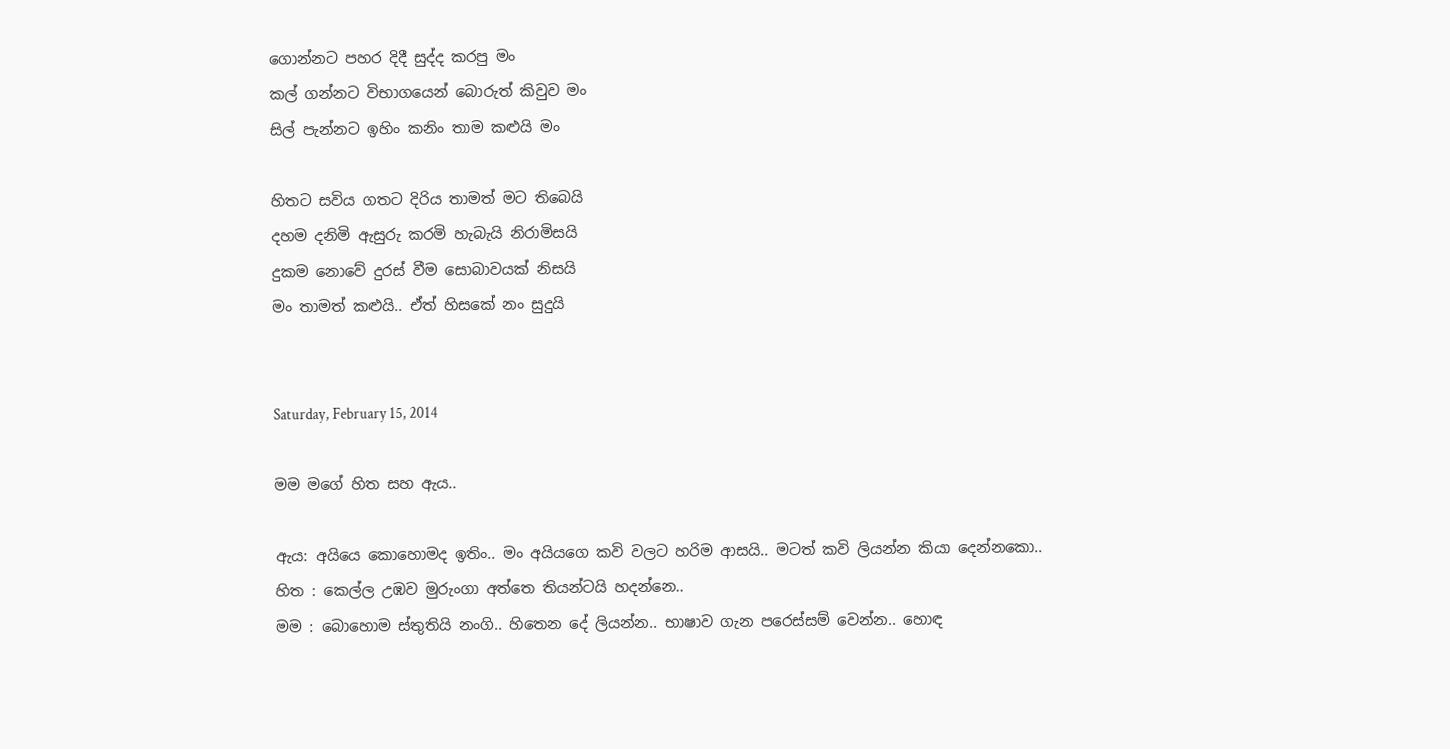ගොන්නට පහර දිදී සුද්ද කරපු මං
කල් ගන්නට විභාගයෙන් බොරුත් කිවුව මං
සිල් පැන්නට ඉහිං කනිං තාම කළුයි මං

හිතට සවිය ගතට දිරිය තාමත් මට තිබෙයි
දහම දනිමි ඇසුරු කරමි හැබැයි නිරාමිසයි
දුකම නොවේ දුරස් වීම සොබාවයක් නිසයි
මං තාමත් කළුයි.. ඒත් හිසකේ නං සුදුයි


Saturday, February 15, 2014

මම මගේ හිත සහ ඇය..

ඇය: අයියෙ කොහොමද ඉතිං.. මං අයියගෙ කවි වලට හරිම ආසයි.. මටත් කවි ලියන්න කියා දෙන්නකො..
හිත : කෙල්ල උඹව මුරුංගා අත්තෙ තියන්ටයි හදන්නෙ..
මම : බොහොම ස්තුතියි නංගි.. හිතෙන දේ ලියන්න.. භාෂාව ගැන පරෙස්සම් වෙන්න.. හොඳ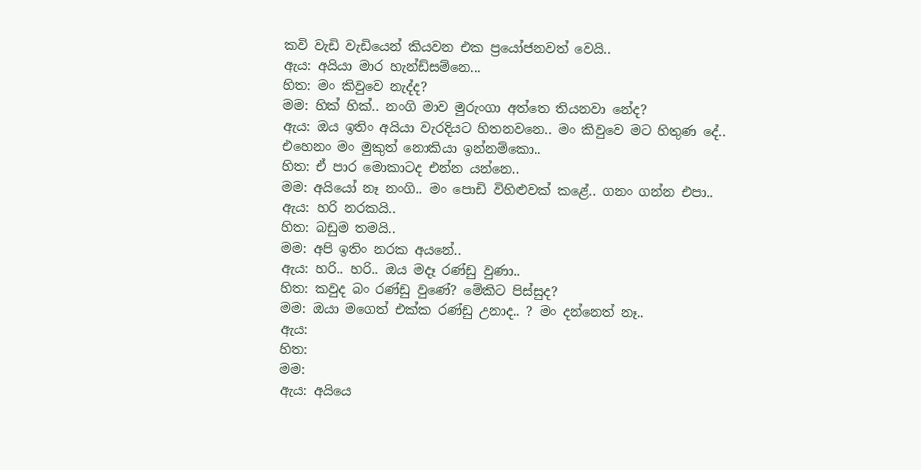කවි වැඩි වැඩියෙන් කියවන එක ප්‍රයෝජනවත් වෙයි..
ඇය: අයියා මාර හැන්ඩ්සම්නෙ...
හිත: මං කිවුවෙ නැද්ද?
මම: හික් හික්.. නංගි මාව මුරුංගා අත්තෙ තියනවා නේද?
ඇය: ඔය ඉතිං අයියා වැරදියට හිතනවනෙ.. මං කිවුවෙ මට හිතුණ දේ.. එහෙනං මං මුකුත් නොකියා ඉන්නම්කො..
හිත: ඒ පාර මොකාටද එන්න යන්නෙ..
මම: අයියෝ නෑ නංගි.. මං පොඩි විහිළුවක් කළේ.. ගනං ගන්න එපා..
ඇය: හරි නරකයි..
හිත: බඩුම තමයි..
මම: අපි ඉතිං නරක අයනේ..
ඇය: හරි.. හරි.. ඔය මදෑ රණ්ඩු වුණා..
හිත: කවුද බං රණ්ඩු වුණේ? මේකිට පිස්සුද?
මම: ඔයා මගෙත් එක්ක රණ්ඩු උනාද.. ? මං දන්නෙත් නෑ..
ඇය:
හිත:
මම:
ඇය: අයියෙ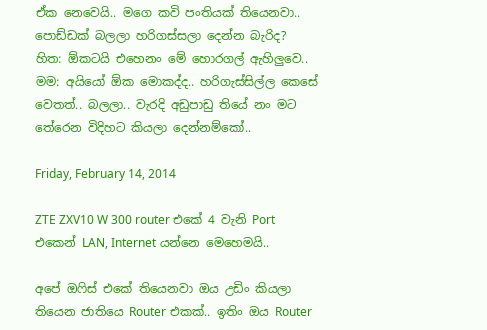ඒක නෙවෙයි.. මගෙ කවි පංතියක් තියෙනවා.. පොඩ්ඩක් බලලා හරිගස්සලා දෙන්න බැරිද?
හිත: ඕකටයි එහෙනං මේ හොරගල් ඇහිලුවෙ..
මම: අයියෝ ඕක මොකද්ද.. හරිගැස්සිල්ල කෙසේ වෙතත්.. බලලා.. වැරදි අඩුපාඩු තියේ නං මට තේරෙන විදිහට කියලා දෙන්නම්කෝ..

Friday, February 14, 2014

ZTE ZXV10 W 300 router එකේ 4 වැනි Port එකෙන් LAN, Internet යන්නෙ මෙහෙමයි..

අපේ ඔෆිස් එකේ තියෙනවා ඔය උඩිං කියලා තියෙන ජාතියෙ Router එකක්.. ඉතිං ඔය Router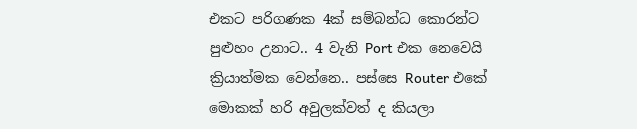එකට පරිගණක 4ක් සම්බන්ධ කොරන්ට පුළුහං උනාට.. 4 වැනි Port එක නෙවෙයි ක්‍රියාත්මක වෙන්නෙ.. පස්සෙ Router එකේ මොකක් හරි අවුලක්වත් ද කියලා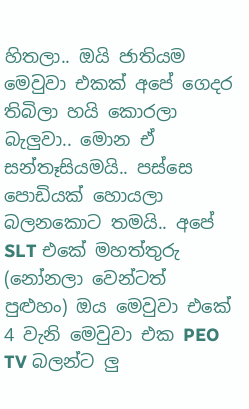හිතලා.. ඔයි ජාතියම මෙවුවා එකක් අපේ ගෙදර තිබිලා හයි කොරලා බැලුවා.. මොන ඒ සන්තෑසියමයි.. පස්සෙ පොඩියක් හොයලා බලනකොට තමයි.. අපේ SLT එකේ මහත්තුරු (නෝනලා වෙන්ටත් පුළුහං) ඔය මෙවුවා එකේ 4 වැනි මෙවුවා එක PEO TV බලන්ට ලු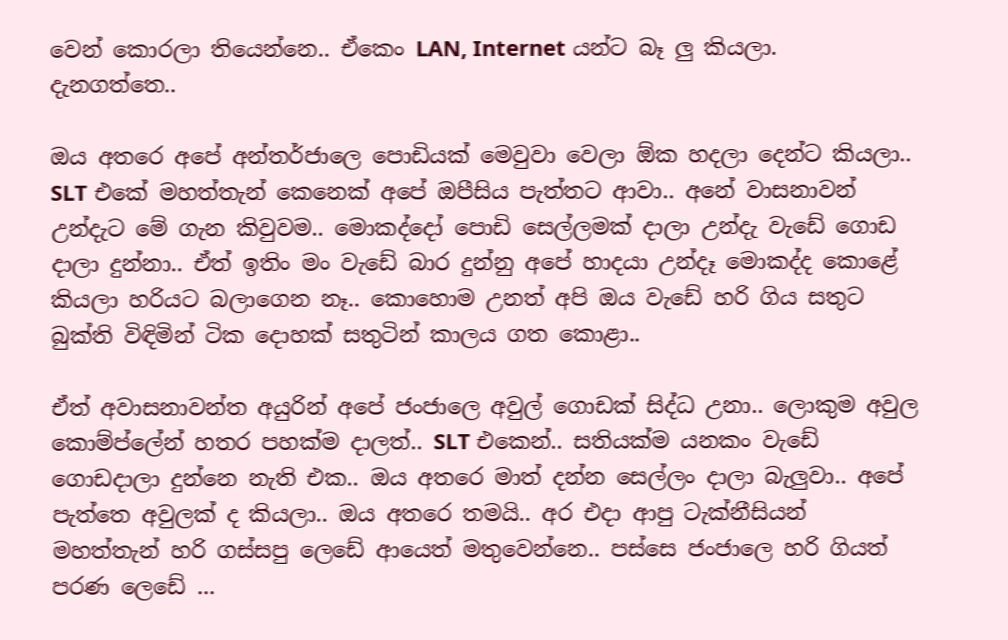වෙන් කොරලා තියෙන්නෙ.. ඒකෙං LAN, Internet යන්ට බෑ ලු කියලා. දැනගත්තෙ..

ඔය අතරෙ අපේ අන්තර්ජාලෙ පොඩියක් මෙවුවා වෙලා ඕක හදලා දෙන්ට කියලා.. SLT එකේ මහත්තැන් කෙනෙක් අපේ ඔපීසිය පැත්තට ආවා.. අනේ වාසනාවන් උන්දැට මේ ගැන කිවුවම.. මොකද්දෝ පොඩි සෙල්ලමක් දාලා උන්දැ වැඩේ ගොඩ දාලා දුන්නා.. ඒත් ඉතිං මං වැඩේ බාර දුන්නු අපේ හාදයා උන්දෑ මොකද්ද කොළේ කියලා හරියට බලාගෙන නෑ.. කොහොම උනත් අපි ඔය වැඩේ හරි ගිය සතුට බුක්ති විඳිමින් ටික දොහක් සතුටින් කාලය ගත කොළා..

ඒත් අවාසනාවන්ත අයුරින් අපේ ජංජාලෙ අවුල් ගොඩක් සිද්ධ උනා.. ලොකුම අවුල කොම්ප්ලේන් හතර පහක්ම දාලත්.. SLT එකෙන්.. සතියක්ම යනකං වැඩේ ගොඩදාලා දුන්නෙ නැති එක.. ඔය අතරෙ මාත් දන්න සෙල්ලං දාලා බැලුවා.. අපේ පැත්තෙ අවුලක් ද කියලා.. ඔය අතරෙ තමයි.. අර එදා ආපු ටැක්නීසියන් මහත්තැන් හරි ගස්සපු ලෙඩේ ආයෙත් මතුවෙන්නෙ.. පස්සෙ ජංජාලෙ හරි ගියත් පරණ ලෙඩේ ...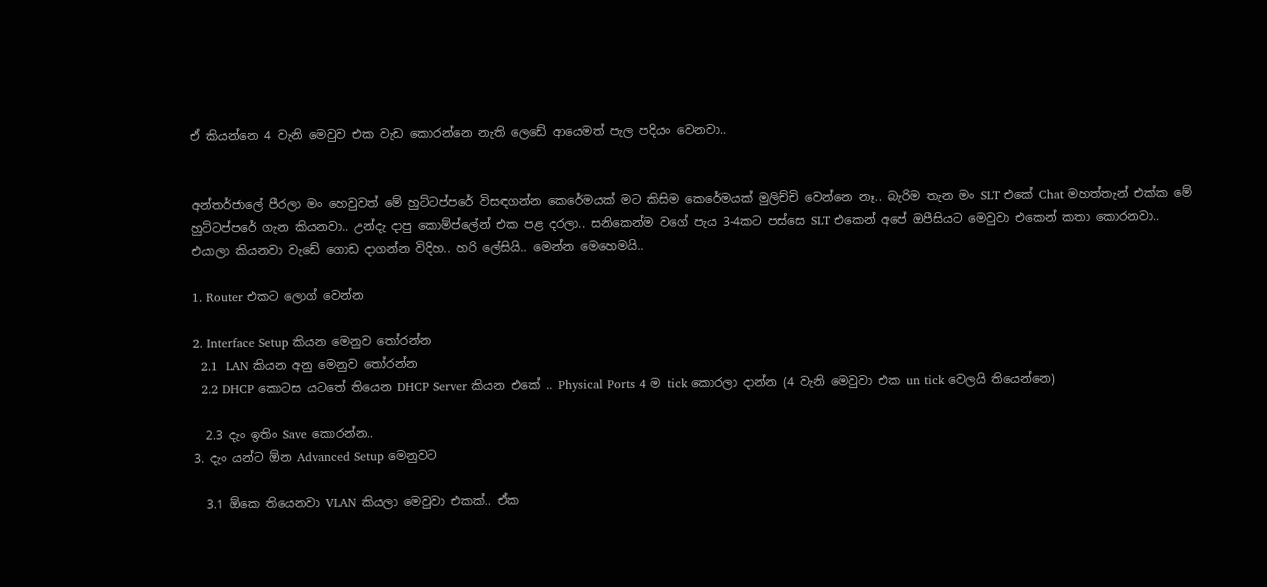ඒ කියන්නෙ 4 වැනි මෙවුව එක වැඩ කොරන්නෙ නැති ලෙඩේ ආයෙමත් පැල පදියං වෙනවා..


අන්තර්ජාලේ පීරලා මං හෙවුවත් මේ හුට්ටප්පරේ විසඳගන්න කෙරේමයක් මට කිසිම කෙරේමයක් මුලිච්චි වෙන්නෙ නෑ.. බැරිම තැන මං SLT එකේ Chat මහත්තැන් එක්ක මේ හුට්ටප්පරේ ගැන කියනවා.. උන්දැ දාපු කොම්ප්ලේන් එක පළ දරලා.. සනිකෙන්ම වගේ පැය 3-4කට පස්සෙ SLT එකෙන් අපේ ඔපීසියට මෙවුවා එකෙන් කතා කොරනවා.. එයාලා කියනවා වැඩේ ගොඩ දාගන්න විදිහ.. හරි ලේසියි.. මෙන්න මෙහෙමයි..

1. Router එකට ලොග් වෙන්න

2. Interface Setup කියන මෙනුව තෝරන්න
  2.1  LAN කියන අනු මෙනුව තෝරන්න
  2.2 DHCP කොටස යටතේ තියෙන DHCP Server කියන එකේ .. Physical Ports 4 ම tick කොරලා දාන්න (4 වැනි මෙවුවා එක un tick වෙලයි තියෙන්නෙ)

  2.3 දැං ඉතිං Save කොරන්න..
3. දැං යන්ට ඕන Advanced Setup මෙනුවට

  3.1 ඕකෙ තියෙනවා VLAN කියලා මෙවුවා එකක්.. ඒක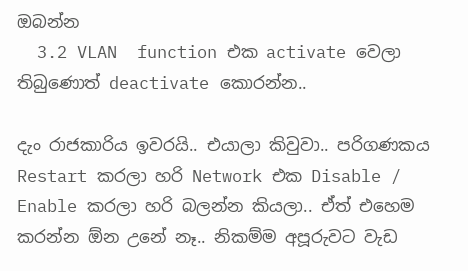ඔබන්න
  3.2 VLAN  function එක activate වෙලා තිබුණොත් deactivate කොරන්න..

දැං රාජකාරිය ඉවරයි.. එයාලා කිවුවා.. පරිගණකය Restart කරලා හරි Network එක Disable / Enable කරලා හරි බලන්න කියලා.. ඒත් එහෙම කරන්න ඕන උනේ නෑ.. නිකම්ම අපූරුවට වැඩ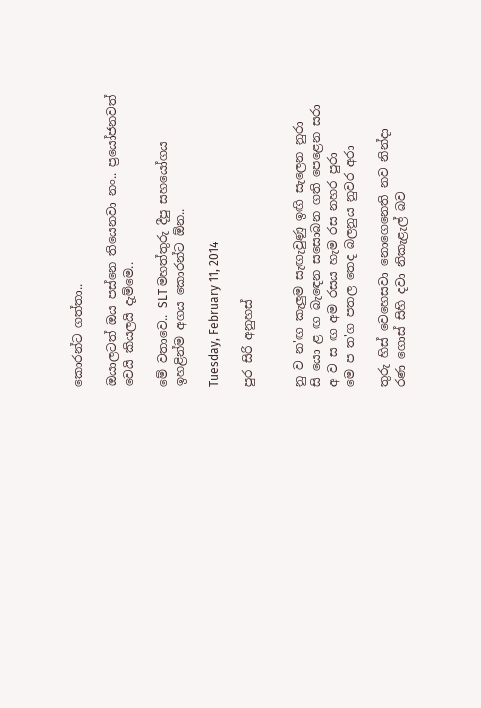කොරන්ට ගත්තා..

ඔයාලටත් ඔය පස්නෙ තියෙනවා නං.. ප්‍රයෝජනවත් වෙයි කියලයි දැම්මෙ..

මේ වතාවෙ.. SLT මහත්තුරු දීපු සහයෝගය ඉහළින්ම අගය කොරන්ට ඕන..

Tuesday, February 11, 2014

පුර සිරි අනුහස්


නු ව න'ඟ කැලුම සැඟැවුණු ඉඟි සැලෙන නුරා
සි යො ළ ඟ බැඳෙන සසොබන ගති පෙළෙන සරා
අ ව ස ඟ අම රසය හැම රස නහර පුරා
මෙ ප ත'ග පතල තෙද බලනුය නුවර අරා

තුරු හිස් වෙහෙසවා නොගෙනෙති නව නින්දා
රණ ගොස් සිහි දවා නිකැළැල් බව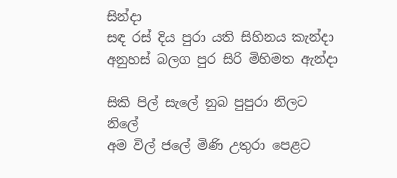සින්දා
සඳ රස් දිය පුරා යති සිහිනය කැන්දා
අනුහස් බලග පුර සිරි මිහිමත ඇන්දා

සිකි පිල් සැලේ නුබ පුපුරා නිලට නිලේ
අම විල් ජලේ මිණි උතුරා පෙළට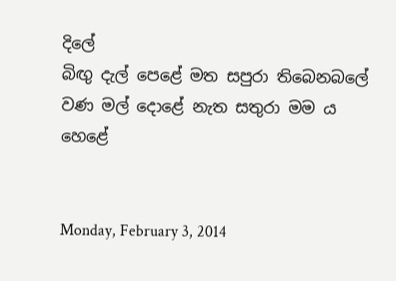දිලේ
බිඟු දැල් පෙළේ මත සපුරා තිබෙනබලේ
වණ මල් දොළේ නැත සතුරා මම ය හෙළේ


Monday, February 3, 2014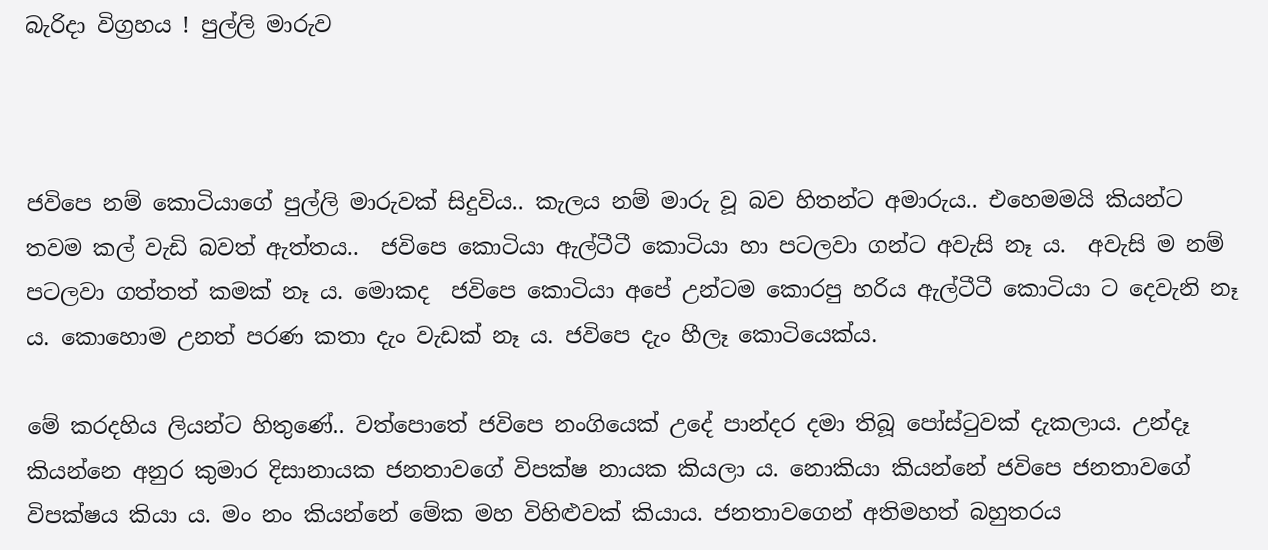බැරිදා විග්‍රහය ! පුල්ලි මාරුව



ජවිපෙ නම් කොටියාගේ පුල්ලි මාරුවක් සිදුවිය.. කැලය නම් මාරු වූ බව හිතන්ට අමාරුය.. එහෙමමයි කියන්ට තවම කල් වැඩි බවත් ඇත්තය..  ජවිපෙ කොටියා ඇල්ටීටී කොටියා හා පටලවා ගන්ට අවැසි නෑ ය.  අවැසි ම නම් පටලවා ගත්තත් කමක් නෑ ය. මොකද  ජවිපෙ කොටියා අපේ උන්ටම කොරපු හරිය ඇල්ටීටී කොටියා ට දෙවැනි නෑ ය. කොහොම උනත් පරණ කතා දැං වැඩක් නෑ ය. ජවිපෙ දැං හීලෑ කොටියෙක්ය.

මේ කරදහිය ලියන්ට හිතුණේ.. වත්පොතේ ජවිපෙ නංගියෙක් උදේ පාන්දර දමා තිබූ පෝස්ටුවක් දැකලාය. උන්දෑ කියන්නෙ අනුර කුමාර දිසානායක ජනතාවගේ විපක්ෂ නායක කියලා ය. නොකියා කියන්නේ ජවිපෙ ජනතාවගේ විපක්ෂය කියා ය. මං නං කියන්නේ මේක මහ විහිළුවක් කියාය. ජනතාවගෙන් අතිමහත් බහුතරය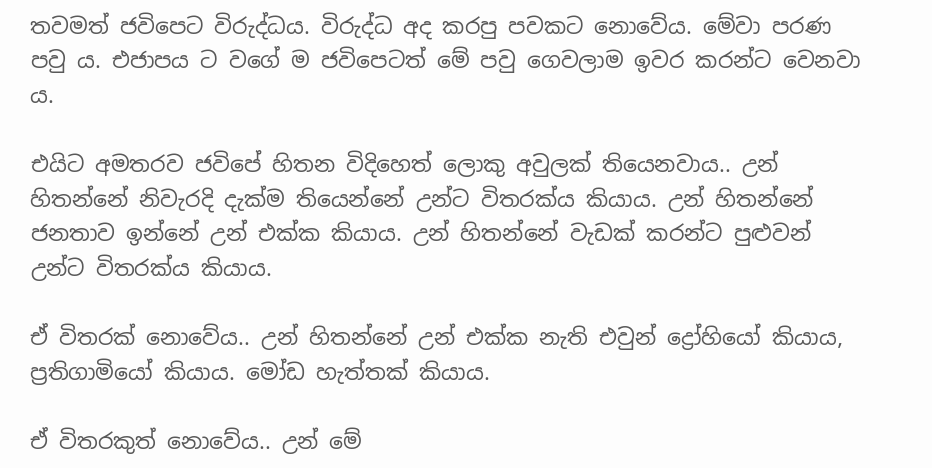තවමත් ජවිපෙට විරුද්ධය. විරුද්ධ අද කරපු පවකට නොවේය. මේවා පරණ පවු ය. එජාපය ට වගේ ම ජවිපෙටත් මේ පවු ගෙවලාම ඉවර කරන්ට වෙනවා ය.

එයිට අමතරව ජවිපේ හිතන විදිහෙත් ලොකු අවුලක් තියෙනවාය.. උන් හිතන්නේ නිවැරදි දැක්ම තියෙන්නේ උන්ට විතරක්ය කියාය. උන් හිතන්නේ ජනතාව ඉන්නේ උන් එක්ක කියාය. උන් හිතන්නේ වැඩක් කරන්ට පුළුවන් උන්ට විතරක්ය කියාය.

ඒ විතරක් නොවේය.. උන් හිතන්නේ උන් එක්ක නැති එවුන් ද්‍රෝහියෝ කියාය, ප්‍රතිගාමියෝ කියාය. මෝඩ හැත්තක් කියාය.

ඒ විතරකුත් නොවේය.. උන් මේ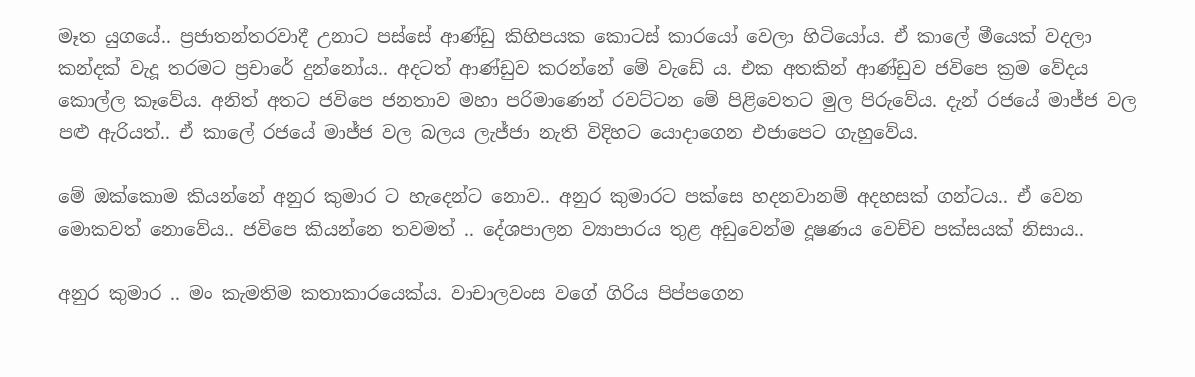මෑත යුගයේ.. ප්‍රජාතන්තරවාදී උනාට පස්සේ ආණ්ඩු කිහිපයක කොටස් කාරයෝ වෙලා හිටියෝය. ඒ කාලේ මීයෙක් වදලා කන්දක් වැදූ තරමට ප්‍රචාරේ දුන්නෝය.. අදටත් ආණ්ඩුව කරන්නේ මේ වැඩේ ය. එක අතකින් ආණ්ඩුව ජවිපෙ ක්‍රම වේදය කොල්ල කෑවේය. අනිත් අතට ජවිපෙ ජනතාව මහා පරිමාණෙන් රවට්ටන මේ පිළිවෙතට මුල පිරුවේය. දැන් රජයේ මාජ්ජ වල පළු ඇරියත්.. ඒ කාලේ රජයේ මාජ්ජ වල බලය ලැජ්ජා නැති විදිහට යොදාගෙන එජාපෙට ගැහුවේය.

මේ ඔක්කොම කියන්නේ අනුර කුමාර ට හැදෙන්ට නොව.. අනුර කුමාරට පක්සෙ හදනවානම් අදහසක් ගන්ටය.. ඒ වෙන මොකවත් නොවේය.. ජවිපෙ කියන්නෙ තවමත් .. දේශපාලන ව්‍යාපාරය තුළ අඩුවෙන්ම දූෂණය වෙච්ච පක්සයක් නිසාය..

අනුර කුමාර .. මං කැමතිම කතාකාරයෙක්ය. වාචාලවංස වගේ ගිරිය පිප්පගෙන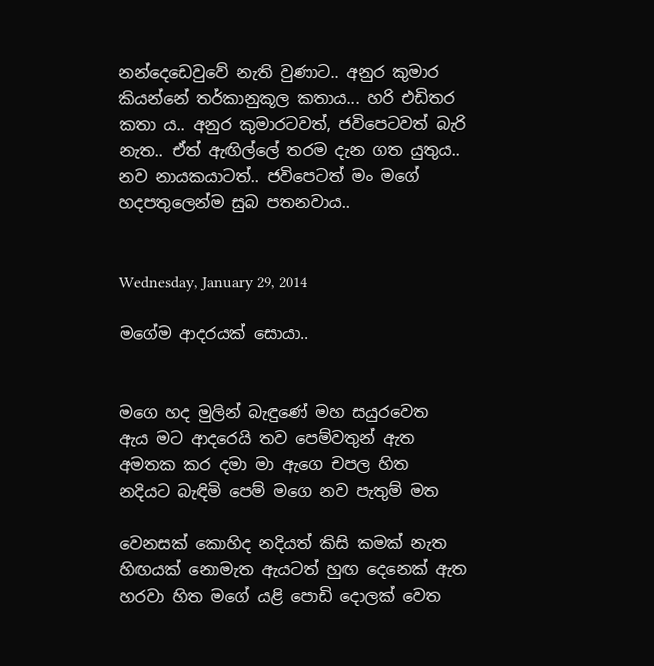නන්දෙඩෙවුවේ නැති වුණාට.. අනුර කුමාර කියන්නේ තර්කානුකූල කතාය... හරි එඩිතර කතා ය.. අනුර කුමාරටවත්, ජවිපෙටවත් බැරි නැත.. ඒත් ඇඟිල්ලේ තරම දැන ගත යුතුය.. නව නායකයාටත්.. ජවිපෙටත් මං මගේ හදපතුලෙන්ම සුබ පතනවාය..


Wednesday, January 29, 2014

මගේම ආදරයක් සොයා..


මගෙ හද මුලින් බැඳුණේ මහ සයුරවෙත
ඇය මට ආදරෙයි තව පෙම්වතුන් ඇත
අමතක කර දමා මා ඇගෙ චපල හිත
නදියට බැඳිමි පෙම් මගෙ නව පැතුම් මත

වෙනසක් කොහිද නදියත් කිසි කමක් නැත
හිඟයක් නොමැත ඇයටත් හුඟ දෙනෙක් ඇත
හරවා හිත මගේ යළි පොඩි දොලක් වෙත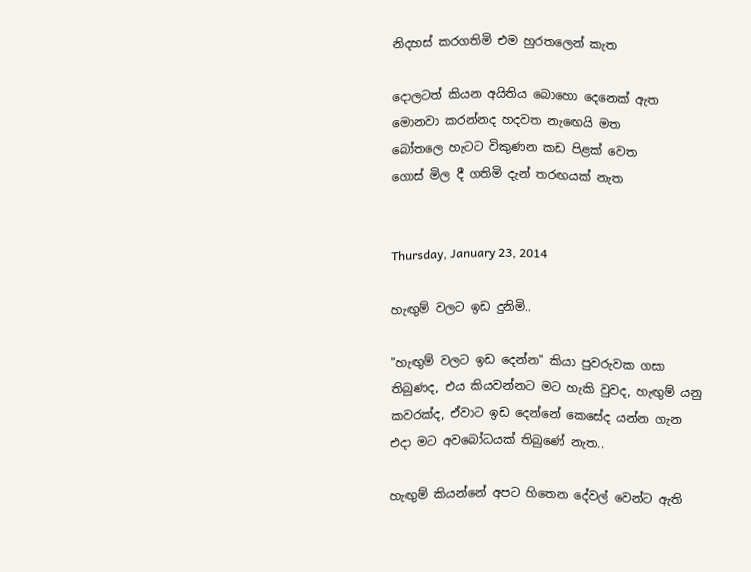නිදහස් කරගතිමි එම හුරතලෙන් කැත

දොලටත් කියන අයිතිය බොහො දෙනෙක් ඇත
මොනවා කරන්නද හදවත නැඟෙයි මත
බෝතලෙ හැටට විකුණන කඩ පිළක් වෙත
ගොස් මිල දී ගතිමි දැන් තරඟයක් නැත


Thursday, January 23, 2014

හැඟුම් වලට ඉඩ දුනිමි..

"හැඟුම් වලට ඉඩ දෙන්න" කියා පුවරුවක ගසා තිබුණද, එය කියවන්නට මට හැකි වුවද, හැඟුම් යනු කවරක්ද, ඒවාට ඉඩ දෙන්නේ කෙසේද යන්න ගැන එදා මට අවබෝධයක් තිබුණේ නැත..

හැඟුම් කියන්නේ අපට හිතෙන දේවල් වෙන්ට ඇති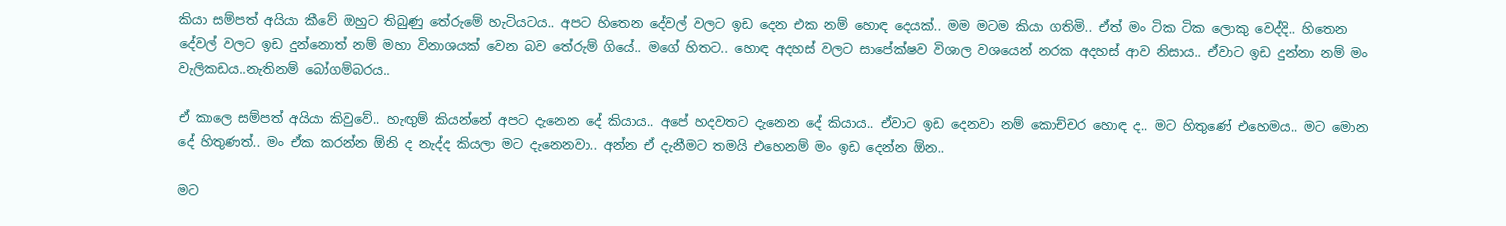කියා සම්පත් අයියා කීවේ ඔහුට තිබුණු තේරුමේ හැටියටය.. අපට හිතෙන දේවල් වලට ඉඩ දෙන එක නම් හොඳ දෙයක්.. මම මටම කියා ගතිමි.. ඒත් මං ටික ටික ලොකු වෙද්දි.. හිතෙන දේවල් වලට ඉඩ දුන්නොත් නම් මහා විනාශයක් වෙන බව තේරුම් ගියේ.. මගේ හිතට.. හොඳ අදහස් වලට සාපේක්ෂව විශාල වශයෙන් නරක අදහස් ආව නිසාය.. ඒවාට ඉඩ දුන්නා නම් මං වැලිකඩය..නැතිනම් බෝගම්බරය..

ඒ කාලෙ සම්පත් අයියා කිවුවේ.. හැඟුම් කියන්නේ අපට දැනෙන දේ කියාය.. අපේ හදවතට දැනෙන දේ කියාය.. ඒවාට ඉඩ දෙනවා නම් කොච්චර හොඳ ද.. මට හිතුණේ එහෙමය.. මට මොන දේ හිතුණත්.. මං ඒක කරන්න ඕනි ද නැද්ද කියලා මට දැනෙනවා.. අන්න ඒ දැනීමට තමයි එහෙනම් මං ඉඩ දෙන්න ඕන..

මට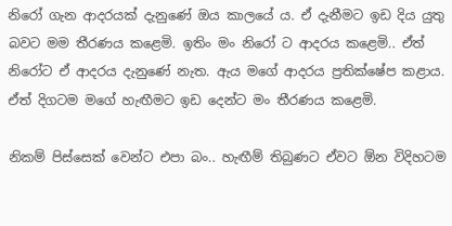නිරෝ ගැන ආදරයක් දැනුණේ ඔය කාලයේ ය. ඒ දැනීමට ඉඩ දිය යුතු බවට මම තීරණය කළෙමි. ඉතිං මං නිරෝ ට ආදරය කළෙමි.. ඒත් නිරෝට ඒ ආදරය දැනුණේ නැත. ඇය මගේ ආදරය ප්‍රතික්ෂේප කළාය. ඒත් දිගටම මගේ හැඟීමට ඉඩ දෙන්ට මං තීරණය කළෙමි.

නිකම් පිස්සෙක් වෙන්ට එපා බං.. හැඟීම් තිබුණට ඒවට ඕන විදිහටම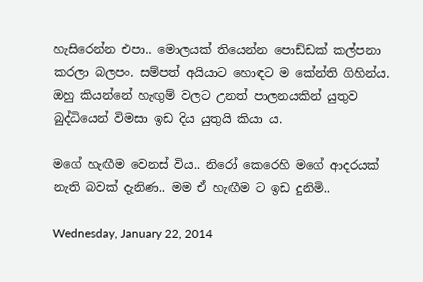හැසිරෙන්න එපා.. මොලයක් තියෙන්න පොඩ්ඩක් කල්පනා කරලා බලපං. සම්පත් අයියාට හොඳට ම කේන්ති ගිහින්ය. ඔහු කියන්නේ හැඟුම් වලට උනත් පාලනයකින් යුතුව බුද්ධියෙන් විමසා ඉඩ දිය යුතුයි කියා ය.

මගේ හැඟීම වෙනස් විය.. නිරෝ කෙරෙහි මගේ ආදරයක් නැති බවක් දැනිණ.. මම ඒ හැඟීම ට ඉඩ දුනිමි..

Wednesday, January 22, 2014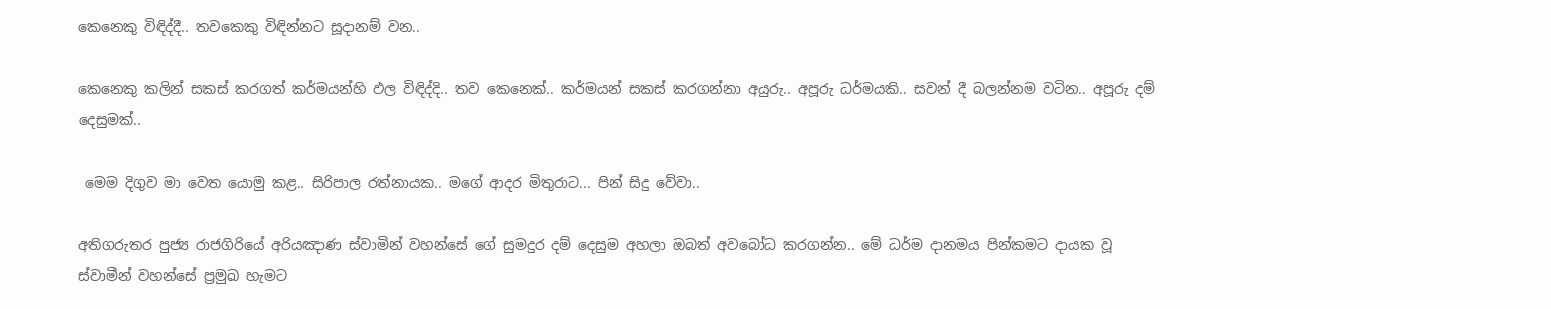කෙනෙකු විඳිද්දී.. තවකෙකු විඳින්නට සූදානම් වන..

කෙනෙකු කලින් සකස් කරගත් කර්මයන්හි ඵල විඳිද්දි.. තව කෙනෙක්.. කර්මයන් සකස් කරගන්නා අයුරු.. අපූරු ධර්මයකි.. සවන් දී බලන්නම වටින.. අපූරු දම් දෙසුමක්..

 මෙම දිගුව මා වෙත යොමු කළ.. සිරිපාල රත්නායක.. මගේ ආදර මිතුරාට... පින් සිදු වේවා..

අතිගරුතර පුජ්‍ය රාජගිරියේ අරියඤාණ ස්වාමින් වහන්සේ ගේ සුමදුර දම් දෙසුම අහලා ඔබත් අවබෝධ කරගන්න.. මේ ධර්ම දානමය පින්කමට දායක වූ ස්වාමීන් වහන්සේ ප්‍රමුඛ හැමට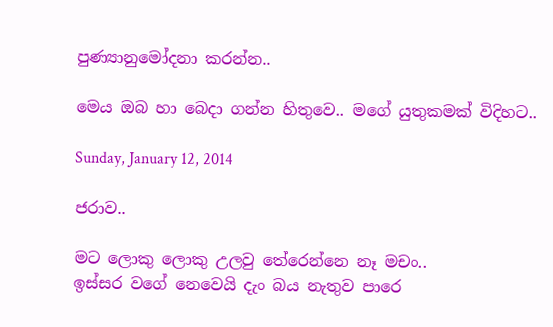පුණ්‍යානුමෝදනා කරන්න..

මෙය ඔබ හා බෙදා ගන්න හිතුවෙ.. මගේ යුතුකමක් විදිහට..

Sunday, January 12, 2014

ජරාව..

මට ලොකු ලොකු උලවු තේරෙන්නෙ නෑ මචං..
ඉස්සර වගේ නෙවෙයි දැං බය නැතුව පාරෙ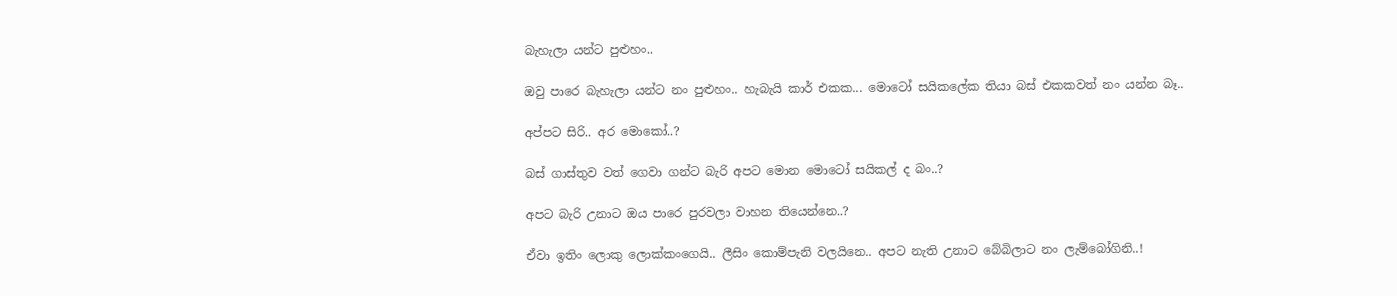බැහැලා යන්ට පුළුහං..

ඔවු පාරෙ බැහැලා යන්ට නං පුළුහං.. හැබැයි කාර් එකක... මොටෝ සයිකලේක තියා බස් එකකවත් නං යන්න බෑ..

අප්පට සිරි.. අර මොකෝ..?

බස් ගාස්තුව වත් ගෙවා ගන්ට බැරි අපට මොන මොටෝ සයිකල් ද බං..?

අපට බැරි උනාට ඔය පාරෙ පුරවලා වාහන තියෙන්නෙ..?

ඒවා ඉතිං ලොකු ලොක්කංගෙයි.. ලීසිං කොම්පැනි වලයිනෙ.. අපට නැති උනාට බේබිලාට නං ලැම්බෝගිනි..!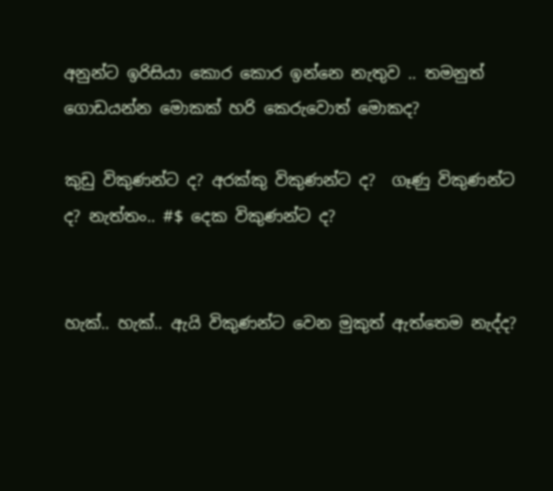අනුන්ට ඉරිසියා කොර කොර ඉන්නෙ නැතුව .. තමනුත් ගොඩයන්න මොකක් හරි කෙරුවොත් මොකද?

කුඩු විකුණන්ට ද? අරක්කු විකුණන්ට ද?  ගෑණු විකුණන්ට ද? නැත්තං.. #$ දෙක විකුණන්ට ද?


හැක්.. හැක්.. ඇයි විකුණන්ට වෙන මුකුත් ඇත්තෙම නැද්ද?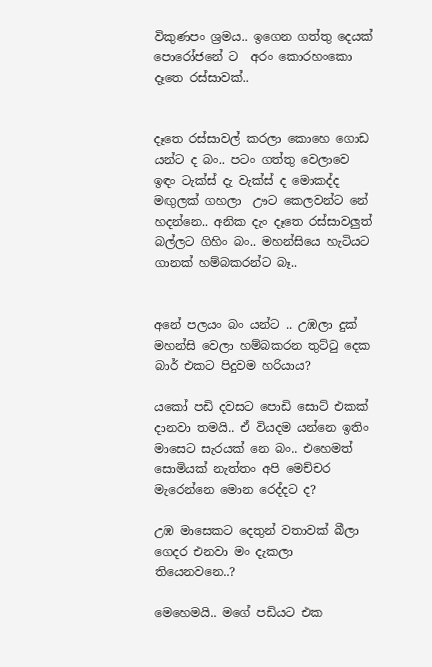විකුණපං ශ්‍රමය.. ඉගෙන ගත්තු දෙයක් පොරෝජනේ ට  අරං කොරහංකො දෑතෙ රස්සාවක්..


දෑතෙ රස්සාවල් කරලා කොහෙ ගොඩ යන්ට ද බං.. පටං ගත්තු වෙලාවෙ ඉඳං ටැක්ස් දැ වැක්ස් ද මොකද්ද මඟුලක් ගහලා  ඌට කෙලවන්ට නේ හදන්නෙ.. අනික දැං දෑතෙ රස්සාවලුත් බල්ලට ගිහිං බං.. මහන්සියෙ හැටියට ගානක් හම්බකරන්ට බෑ..


අනේ පලයං බං යන්ට .. උඹලා දුක් මහන්සි වෙලා හම්බකරන තුට්ටු දෙක බාර් එකට පිදුවම හරියාය?

යකෝ පඩි දවසට පොඩි සොට් එකක් දානවා තමයි.. ඒ වියදම යන්නෙ ඉතිං මාසෙට සැරයක් නෙ බං.. එහෙමත් සොමියක් නැත්තං අපි මෙච්චර මැරෙන්නෙ මොන රෙද්දට ද?

උඹ මාසෙකට දෙතුන් වතාවක් බීලා ගෙදර එනවා මං දැකලා තියෙනවනෙ..?

මෙහෙමයි.. මගේ පඩියට එක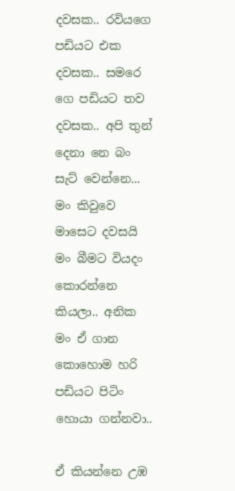දවසක.. රවියගෙ පඩියට එක දවසක.. සමරෙ ගෙ පඩියට තව දවසක.. අපි තුන් දෙනා නෙ බං සැට් වෙන්නෙ... මං කිවුවෙ මාසෙට දවසයි මං බීමට වියදං කොරන්නෙ කියලා.. අනික මං ඒ ගාන කොහොම හරි පඩියට පිටිං හොයා ගන්නවා..

ඒ කියන්නෙ උඹ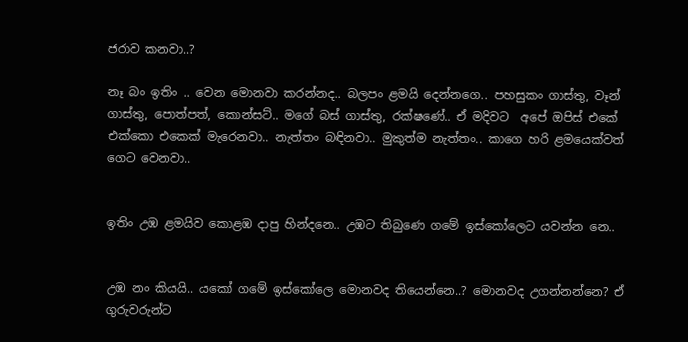ජරාව කනවා..?

නෑ බං ඉතිං .. වෙන මොනවා කරන්නද.. බලපං ළමයි දෙන්නගෙ.. පහසුකං ගාස්තු, වෑන් ගාස්තු, පොත්පත්, කොන්සට්.. මගේ බස් ගාස්තු, රක්ෂණේ.. ඒ මදිවට  අපේ ඔපිස් එකේ එක්කො එකෙක් මැරෙනවා.. නැත්තං බඳිනවා.. මුකුත්ම නැත්තං.. කාගෙ හරි ළමයෙක්වත්  ගෙට වෙනවා..


ඉතිං උඹ ළමයිව කොළඹ දාපු හින්දනෙ.. උඹට තිබුණෙ ගමේ ඉස්කෝලෙට යවන්න නෙ..


උඹ නං කියයි.. යකෝ ගමේ ඉස්කෝලෙ මොනවද තියෙන්නෙ..? මොනවද උගන්නන්නෙ? ඒ ගුරුවරුන්ට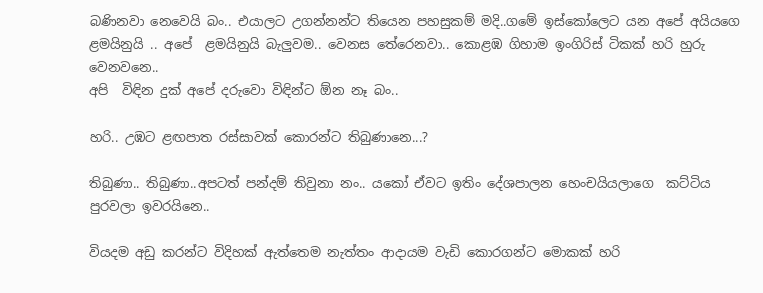බණිනවා නෙවෙයි බං.. එයාලට උගන්නන්ට තියෙන පහසුකම් මදි..ගමේ ඉස්කෝලෙට යන අපේ අයියගෙ ළමයිනුයි .. අපේ  ළමයිනුයි බැලුවම.. වෙනස තේරෙනවා.. කොළඹ ගිහාම ඉංගිරිස් ටිකක් හරි හුරු වෙනවනෙ..
අපි  විඳින දුක් අපේ දරුවො විඳින්ට ඕන නෑ බං..

හරි.. උඹට ළඟපාත රස්සාවක් කොරන්ට තිබුණානෙ...?

තිබුණා.. තිබුණා..අපටත් පන්දම් තිවුනා නං.. යකෝ ඒවට ඉතිං දේශපාලන හෙංචයියලාගෙ  කට්ටිය පුරවලා ඉවරයිනෙ..

වියදම අඩු කරන්ට විදිහක් ඇත්තෙම නැත්තං ආදායම වැඩි කොරගන්ට මොකක් හරි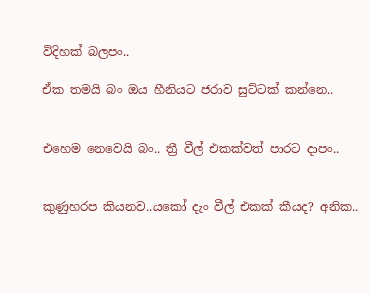විදිහක් බලපං..

ඒක තමයි බං ඔය හීනියට ජරාව සුට්ටක් කන්නෙ..


එහෙම නෙවෙයි බං.. ත්‍රී වීල් එකක්වත් පාරට දාපං..


කුණුහරප කියනව..යකෝ දැං වීල් එකක් කීයද? අනික..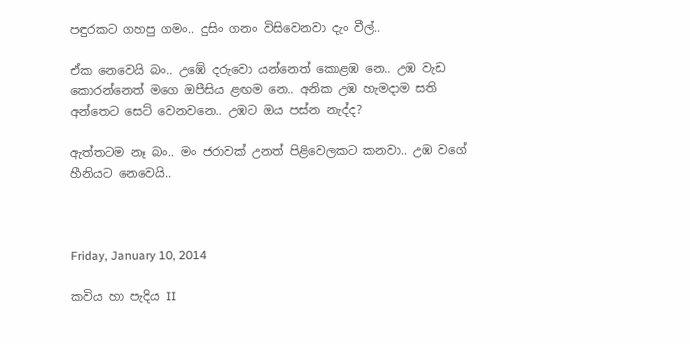පඳුරකට ගහපු ගමං.. දුසිං ගනං විසිවෙනවා දැං වීල්..

ඒක නෙවෙයි බං.. උඹේ දරුවො යන්නෙත් කොළඹ නෙ.. උඹ වැඩ කොරන්නෙත් මගෙ ඔපීසිය ළඟම නෙ.. අනික උඹ හැමදාම සති අන්තෙට සෙට් වෙනවනෙ.. උඹට ඔය පස්න නැද්ද?

ඇත්තටම නෑ බං.. මං ජරාවක් උනත් පිළිවෙලකට කනවා.. උඹ වගේ හීනියට නෙවෙයි..



Friday, January 10, 2014

කවිය හා පැදිය II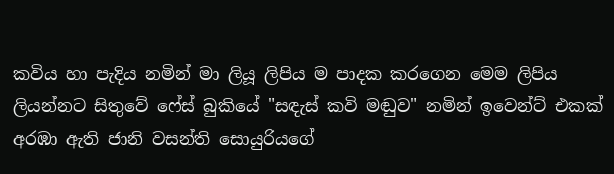කවිය හා පැදිය නමින් මා ලියූ ලිපිය ම පාදක කරගෙන මෙම ලිපිය ලියන්නට සිතුවේ ෆේස් බුකියේ "සඳැස් කවි මඬුව" නමින් ඉවෙන්ට් එකක් අරඹා ඇති ජානි වසන්ති සොයුරියගේ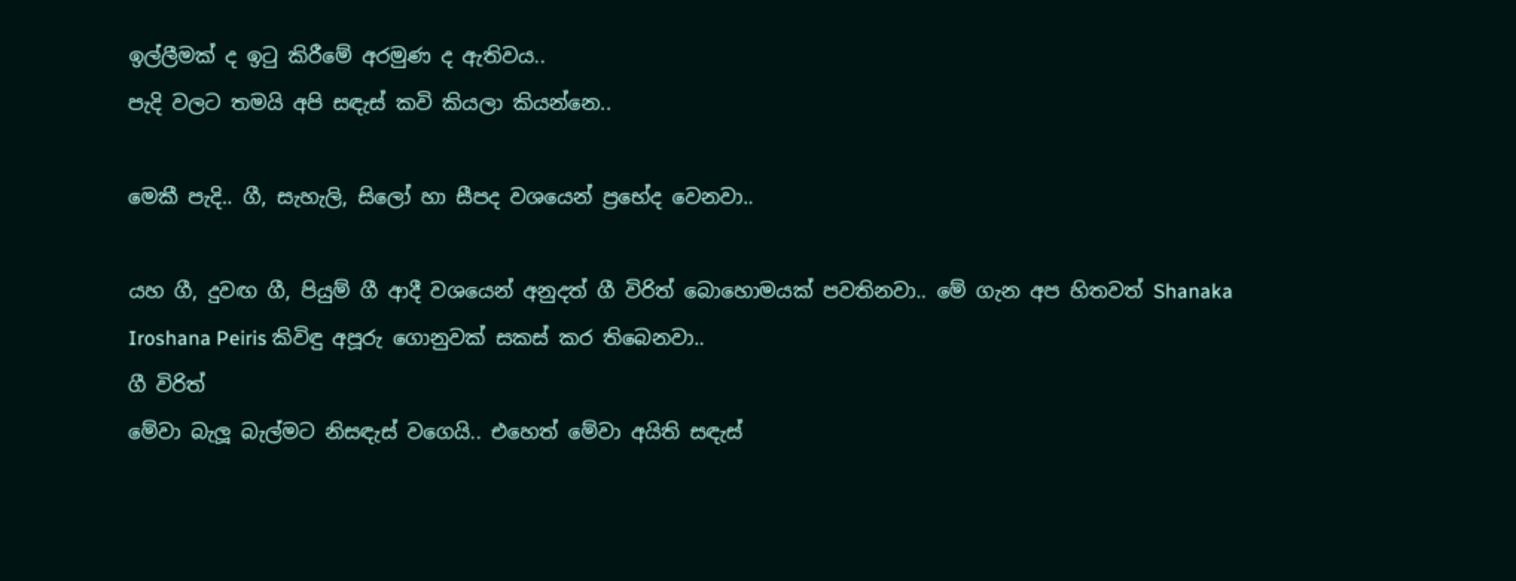ඉල්ලීමක් ද ඉටු කිරීමේ අරමුණ ද ඇතිවය..
පැදි වලට තමයි අපි සඳැස් කවි කියලා කියන්නෙ..

මෙකී පැදි.. ගී, සැහැලි, සිලෝ හා සීපද වශයෙන් ප්‍රභේද වෙනවා..

යහ ගී, දුවඟ ගී, පියුම් ගී ආදී වශයෙන් අනුදත් ගී විරිත් බොහොමයක් පවතිනවා.. මේ ගැන අප හිතවත් Shanaka Iroshana Peiris කිවිඳු අපූරු ගොනුවක් සකස් කර තිබෙනවා..
ගී විරිත්
මේවා බැලූ බැල්මට නිසඳැස් වගෙයි.. එහෙත් මේවා අයිති සඳැස්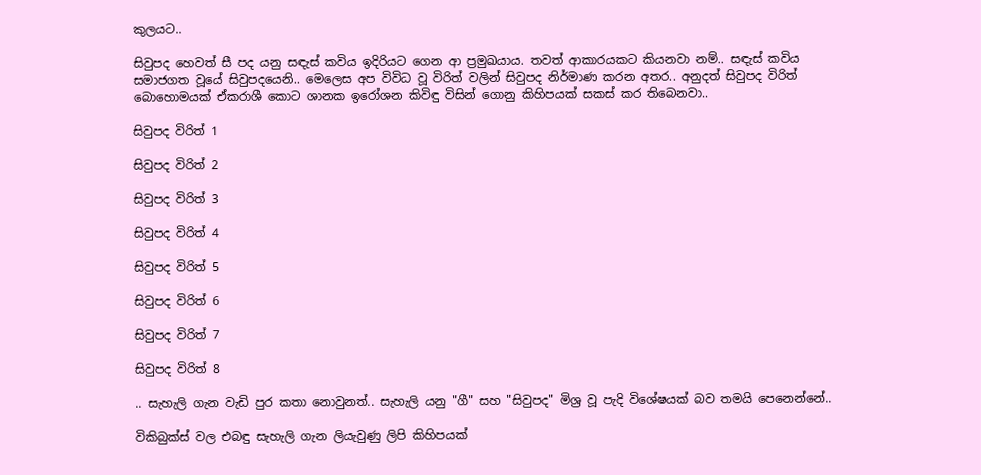කුලයට..

සිවුපද හෙවත් සී පද යනු සඳැස් කවිය ඉදිරියට ගෙන ආ ප්‍රමුඛයාය. තවත් ආකාරයකට කියනවා නම්.. සඳැස් කවිය සමාජගත වූයේ සිවුපදයෙනි.. මෙලෙස අප විවිධ වූ විරිත් වලින් සිවුපද නිර්මාණ කරන අතර.. අනුදත් සිවුපද විරිත් බොහොමයක් ඒකරාශී කොට ශානක ඉරෝශන කිවිඳු විසින් ගොනු කිහිපයක් සකස් කර තිබෙනවා..

සිවුපද විරිත් 1

සිවුපද විරිත් 2

සිවුපද විරිත් 3

සිවුපද විරිත් 4

සිවුපද විරිත් 5

සිවුපද විරිත් 6

සිවුපද විරිත් 7

සිවුපද විරිත් 8

.. සැහැලි ගැන වැඩි පුර කතා නොවුනත්.. සැහැලි යනු "ගී" සහ "සිවුපද" මිශ්‍ර වූ පැදි විශේෂයක් බව තමයි පෙනෙන්නේ..

විකිබුක්ස් වල එබඳු සැහැලි ගැන ලියැවුණු ලිපි කිහිපයක්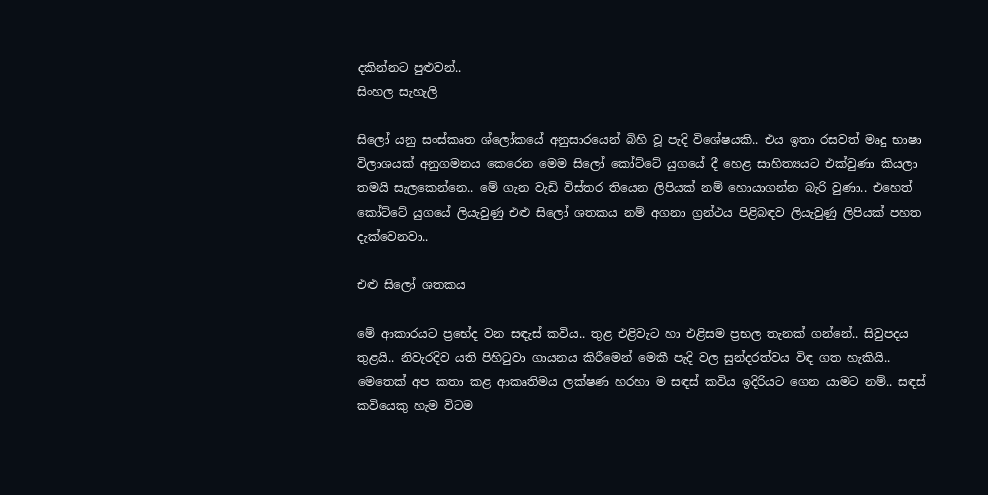දකින්නට පුළුවන්..
සිංහල සැහැලි

සිලෝ යනු සංස්කෘත ශ්ලෝකයේ අනුසාරයෙන් බිහි වූ පැදි විශේෂයකි.. එය ඉතා රසවත් මෘදු භාෂා විලාශයක් අනුගමනය කෙරෙන මෙම සිලෝ කෝට්ටේ යුගයේ දී හෙළ සාහිත්‍යයට එක්වුණා කියලා තමයි සැලකෙන්නෙ.. මේ ගැන වැඩි විස්තර තියෙන ලිපියක් නම් හොයාගන්න බැරි වුණා.. එහෙත් කෝට්ටේ යුගයේ ලියැවුණු එළු සිලෝ ශතකය නම් අගනා ග්‍රන්ථය පිළිබඳව ලියැවුණු ලිපියක් පහත දැක්වෙනවා..

එළු සිලෝ ශතකය

මේ ආකාරයට ප්‍රභේද වන සඳැස් කවිය.. තුළ එළිවැට හා එළිසම ප්‍රභල තැනක් ගන්නේ.. සිවුපදය තුළයි.. නිවැරදිව යති පිහිටුවා ගායනය කිරීමෙන් මෙකී පැදි වල සුන්දරත්වය විඳ ගත හැකියි.. මෙතෙක් අප කතා කළ ආකෘතිමය ලක්ෂණ හරහා ම සඳස් කවිය ඉදිරියට ගෙන යාමට නම්.. සඳස් කවියෙකු හැම විටම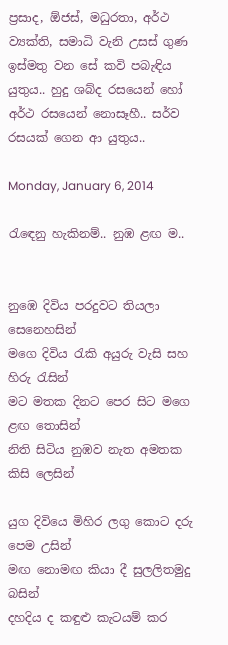ප්‍රසාද, ඕජස්, මධුරතා, අර්ථ ව්‍යක්ති, සමාධි වැනි උසස් ගුණ ඉස්මතු වන සේ කවි පබැඳිය යුතුය.. හුදු ශබ්ද රසයෙන් හෝ අර්ථ රසයෙන් නොසෑහී.. සර්ව රසයක් ගෙන ආ යුතුය..

Monday, January 6, 2014

රැඳෙනු හැකිනම්.. නුඹ ළඟ ම..


නුඹෙ දිවිය පරදුවට තියලා සෙනෙහසින්
මගෙ දිවිය රැකි අයුරු වැසි සහ හිරු රැසින්
මට මතක දිනට පෙර සිට මගෙ ළඟ තොසින්
නිති සිටිය නුඹව නැත අමතක කිසි ලෙසින්

යුග දිවියෙ මිහිර ලගු කොට දරු පෙම උසින්
මඟ නොමඟ කියා දී සුලලිතමුදු බසින්
දහදිය ද කඳුළු කැටයම් කර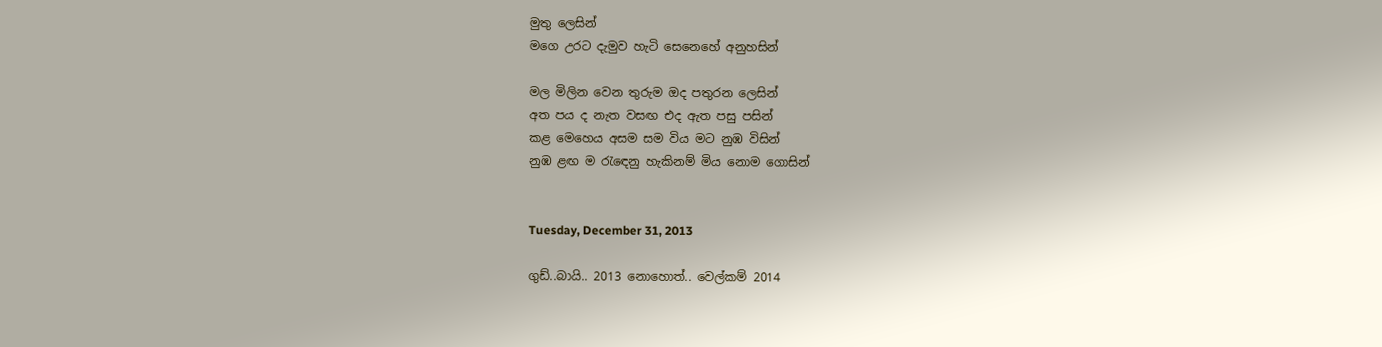මුතු ලෙසින්
මගෙ උරට දැමුව හැටි සෙනෙහේ අනුහසින්

මල මිලින වෙන තුරුම ඔද පතුරන ලෙසින්
අත පය ද නැත වසඟ එද ඇත පසු පසින්
කළ මෙහෙය අසම සම විය මට නුඹ විසින්
නුඹ ළඟ ම රැඳෙනු හැකිනම් මිය නොම ගොසින්


Tuesday, December 31, 2013

ගුඩ්..බායි.. 2013 නොහොත්.. වෙල්කම් 2014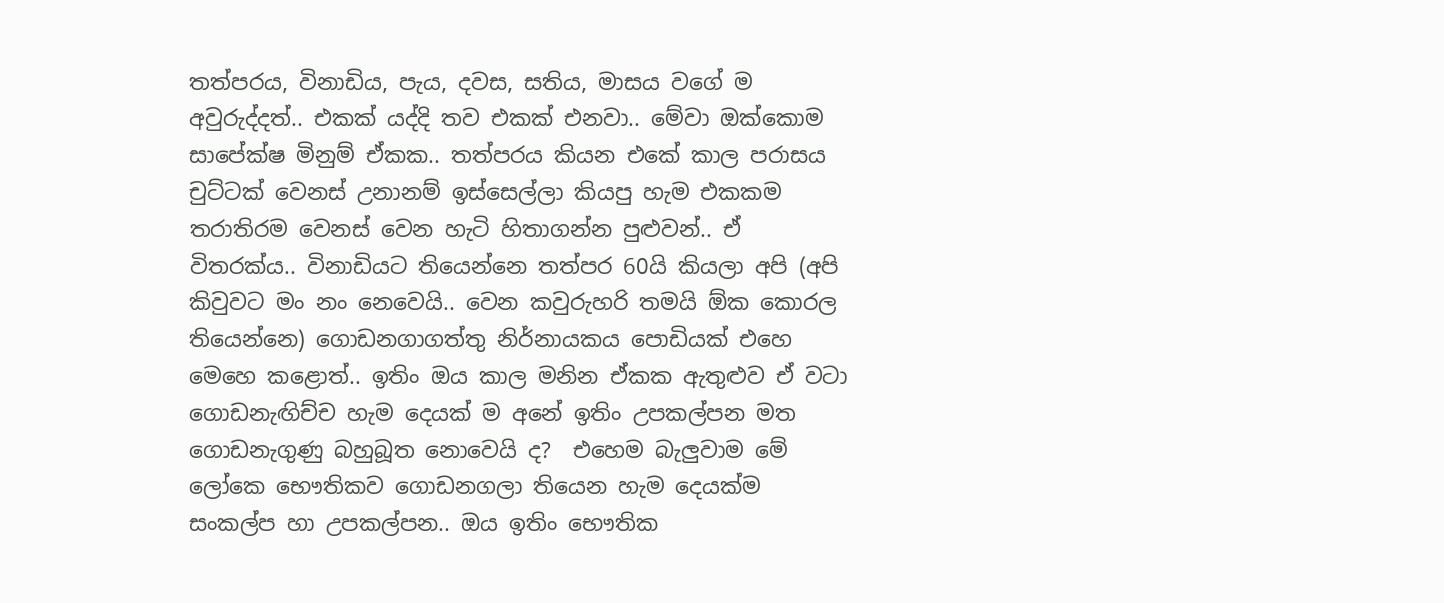තත්පරය, විනාඩිය, පැය, දවස, සතිය, මාසය වගේ ම අවුරුද්දත්.. එකක් යද්දි තව එකක් එනවා.. මේවා ඔක්කොම සාපේක්ෂ මිනුම් ඒකක.. තත්පරය කියන එකේ කාල පරාසය චුට්ටක් වෙනස් උනානම් ඉස්සෙල්ලා කියපු හැම එකකම තරාතිරම වෙනස් වෙන හැටි හිතාගන්න පුළුවන්.. ඒ විතරක්ය.. විනාඩියට තියෙන්නෙ තත්පර 60යි කියලා අපි (අපි කිවුවට මං නං නෙවෙයි.. වෙන කවුරුහරි තමයි ඕක කොරල තියෙන්නෙ) ගොඩනගාගත්තු නිර්නායකය පොඩියක් එහෙ මෙහෙ කළොත්.. ඉතිං ඔය කාල මනින ඒකක ඇතුළුව ඒ වටා ගොඩනැඟිච්ච හැම දෙයක් ම අනේ ඉතිං උපකල්පන මත ගොඩනැගුණු බහුබූත නොවෙයි ද?  එහෙම බැලුවාම මේ ලෝකෙ භෞතිකව ගොඩනගලා තියෙන හැම දෙයක්ම සංකල්ප හා උපකල්පන.. ඔය ඉතිං භෞතික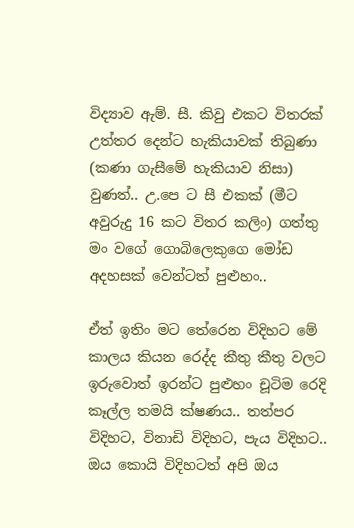විද්‍යාව ඇම්. සී. කිවු එකට විතරක් උත්තර දෙන්ට හැකියාවක් තිබුණා (කණා ගැසීමේ හැකියාව නිසා)  වුණත්.. උ.පෙ ට සී එකක් (මීට අවුරුදු 16 කට විතර කලිං) ගත්තු මං වගේ ගොබිලෙකුගෙ මෝඩ අදහසක් වෙන්ටත් පුළුහං..

ඒත් ඉතිං මට තේරෙන විදිහට මේ කාලය කියන රෙද්ද කීතු කීතු වලට ඉරුවොත් ඉරන්ට පුළුහං චූටිම රෙදි කෑල්ල තමයි ක්ෂණය.. තත්පර විදිහට, විනාඩි විදිහට, පැය විදිහට.. ඔය කොයි විදිහටත් අපි ඔය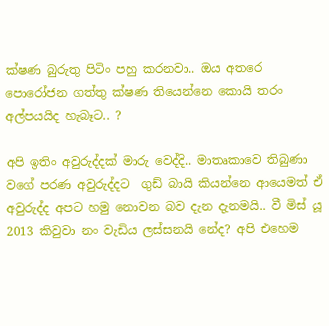ක්ෂණ බුරුතු පිටිං පහු කරනවා.. ඔය අතරෙ පොරෝජන ගත්තු ක්ෂණ තියෙන්නෙ කොයි තරං අල්පයයිද හැබෑට.. ?

අපි ඉතිං අවුරුද්දක් මාරු වෙද්දි.. මාතෘකාවෙ තිබුණා වගේ පරණ අවුරුද්දට  ගුඩ් බායි කියන්නෙ ආයෙමත් ඒ අවුරුද්ද අපට හමු නොවන බව දැන දැනමයි.. වී මිස් යූ 2013 කිවුවා නං වැඩිය ලස්සනයි නේද? අපි එහෙම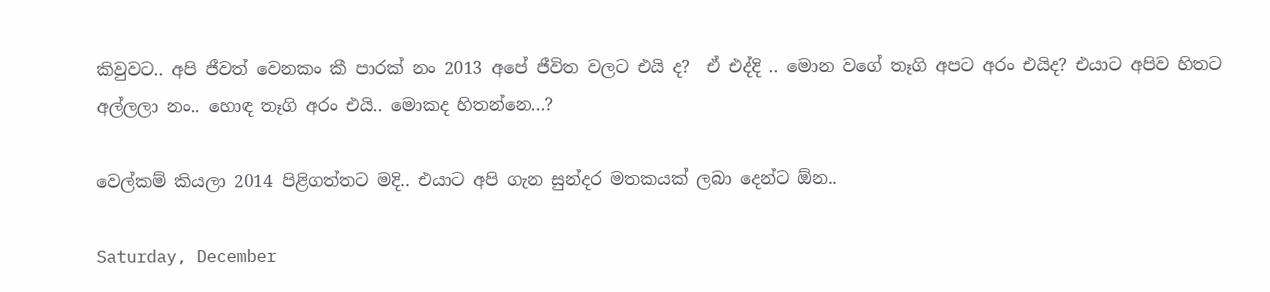කිවුවට.. අපි ජීවත් වෙනකං කී පාරක් නං 2013 අපේ ජීවිත වලට එයි ද?  ඒ එද්දි .. මොන වගේ තෑගි අපට අරං එයිද? එයාට අපිව හිතට අල්ලලා නං.. හොඳ තෑගි අරං එයි.. මොකද හිතන්නෙ...?

වෙල්කම් කියලා 2014 පිළිගත්තට මදි.. එයාට අපි ගැන සුන්දර මතකයක් ලබා දෙන්ට ඕන..

Saturday, December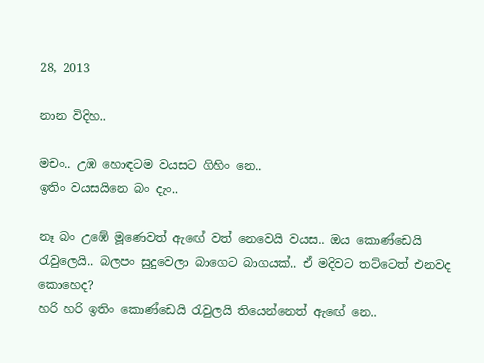28, 2013

නාන විදිහ..

මචං.. උඹ හොඳටම වයසට ගිහිං නෙ..
ඉතිං වයසයිනෙ බං දැං..

නෑ බං උඹේ මූණෙවත් ඇඟේ වත් නෙවෙයි වයස.. ඔය කොණ්ඩෙයි රැවුලෙයි.. බලපං සුදුවෙලා බාගෙට බාගයක්.. ඒ මදිවට තට්ටෙත් එනවද කොහෙද?
හරි හරි ඉතිං කොණ්ඩෙයි රැවුලයි තියෙන්නෙත් ඇඟේ නෙ..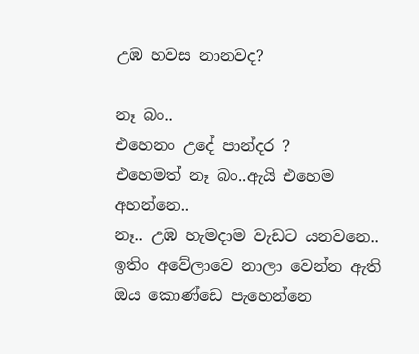උඹ හවස නානවද?

නෑ බං..
එහෙනං උදේ පාන්දර ?
එහෙමත් නෑ බං..ඇයි එහෙම අහන්නෙ..
නෑ.. උඹ හැමදාම වැඩට යනවනෙ.. ඉතිං අවේලාවෙ නාලා වෙන්න ඇති ඔය කොණ්ඩෙ පැහෙන්නෙ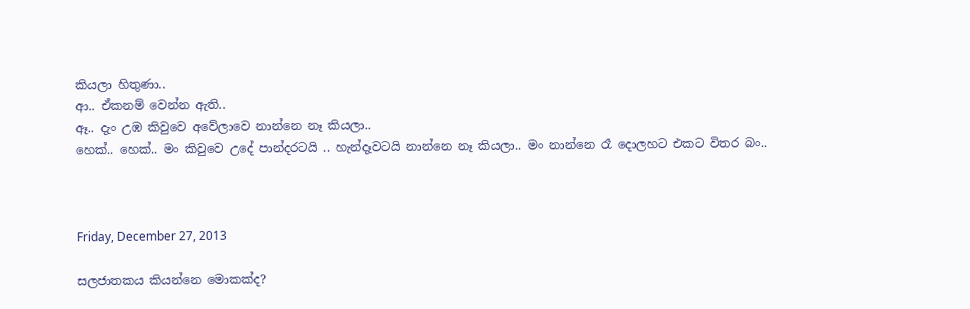කියලා හිතුණා..
ආ.. ඒකනම් වෙන්න ඇති..
ඈ.. දැං උඹ කිවුවෙ අවේලාවෙ නාන්නෙ නෑ කියලා..
හෙක්.. හෙක්.. මං කිවුවෙ උදේ පාන්දරටයි .. හැන්දෑවටයි නාන්නෙ නෑ කියලා.. මං නාන්නෙ රෑ දොලහට එකට විතර බං..



Friday, December 27, 2013

සලජාතකය කියන්නෙ මොකක්ද?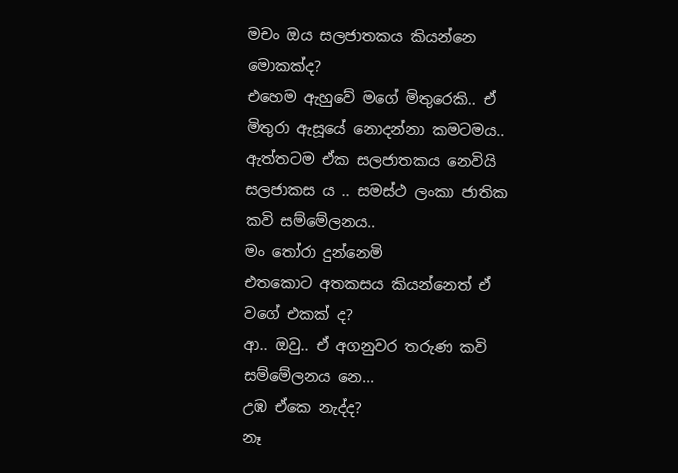මචං ඔය සලජාතකය කියන්නෙ මොකක්ද?
එහෙම ඇහුවේ මගේ මිතුරෙකි.. ඒ මිතුරා ඇසූයේ නොදන්නා කමටමය..
ඇත්තටම ඒක සලජාතකය නෙවියි සලජාකස ය .. සමස්ථ ලංකා ජාතික කවි සම්මේලනය..
මං තෝරා දුන්නෙමි
එතකොට අතකසය කියන්නෙත් ඒ වගේ එකක් ද?
ආ.. ඔවු.. ඒ අගනුවර තරුණ කවි සම්මේලනය නෙ...
උඹ ඒකෙ නැද්ද?
නෑ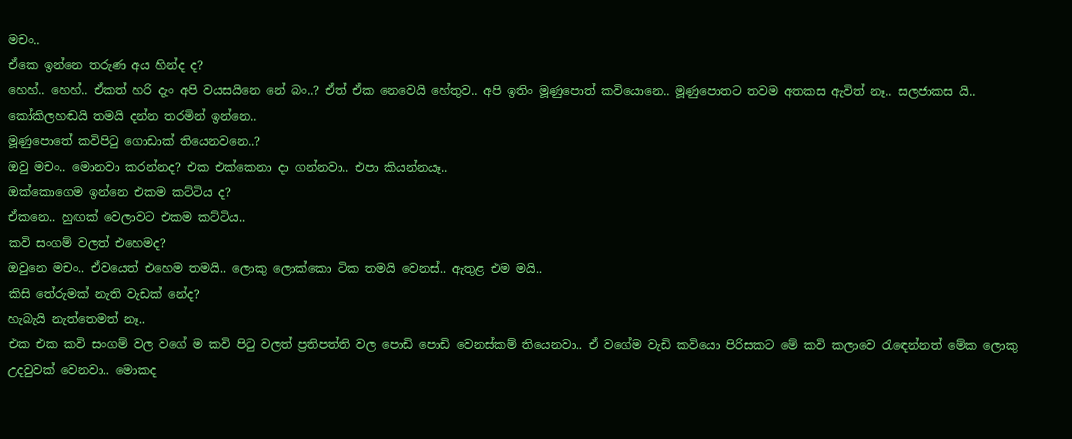මචං..
ඒකෙ ඉන්නෙ තරුණ අය හින්ද ද?
හෙහ්.. හෙහ්.. ඒකත් හරි දැං අපි වයසයිනෙ නේ බං..? ඒත් ඒක නෙවෙයි හේතුව.. අපි ඉතිං මූණුපොත් කවියොනෙ.. මූණුපොතට තවම අතකස ඇවිත් නෑ.. සලජාකස යි.. කෝකිලහඬයි තමයි දන්න තරමින් ඉන්නෙ..
මූණුපොතේ කවිපිටු ගොඩාක් තියෙනවනෙ..?
ඔවු මචං.. මොනවා කරන්නද? එක එක්කෙනා දා ගන්නවා.. එපා කියන්නයෑ..
ඔක්කොගෙම ඉන්නෙ එකම කට්ටිය ද?
ඒකනෙ.. හුඟක් වෙලාවට එකම කට්ටිය..
කවි සංගම් වලත් එහෙමද?
ඔවුනෙ මචං.. ඒවයෙත් එහෙම තමයි.. ලොකු ලොක්කො ටික තමයි වෙනස්.. ඇතුළ එම මයි..
කිසි තේරුමක් නැති වැඩක් නේද?
හැබැයි නැත්තෙමත් නෑ..
එක එක කවි සංගම් වල වගේ ම කවි පිටු වලත් ප්‍රතිපත්ති වල පොඩි පොඩි වෙනස්කම් තියෙනවා.. ඒ වගේම වැඩි කවියො පිරිසකට මේ කවි කලාවෙ රැඳෙන්නත් මේක ලොකු උදවුවක් වෙනවා.. මොකද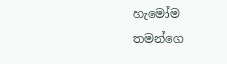හැමෝම තමන්ගෙ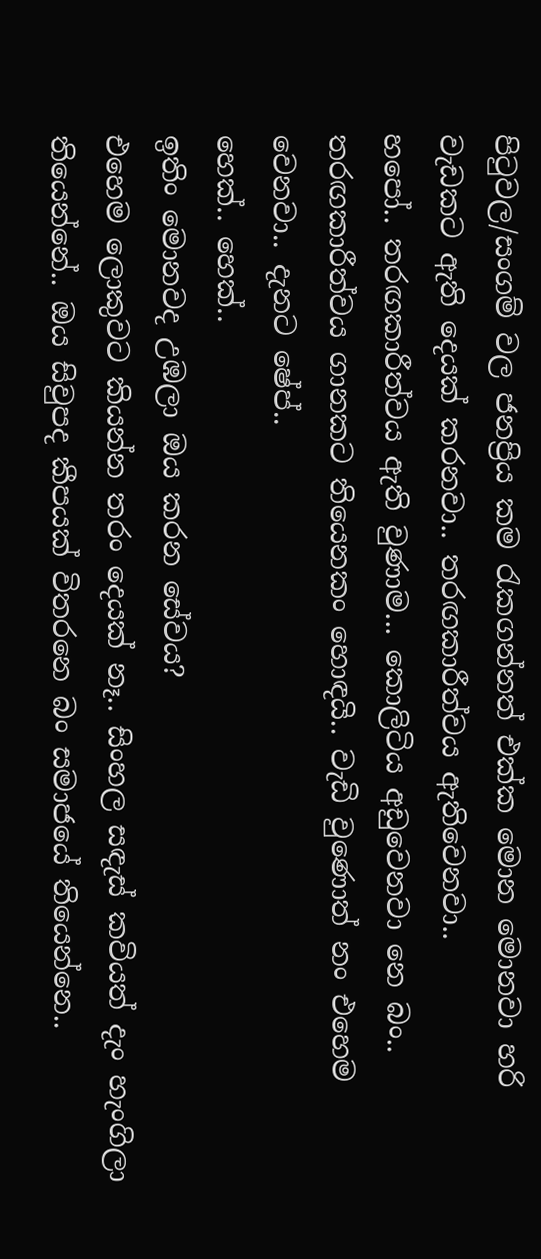පිටුවල/සංගම් වල ජනප්‍රිය කම රැකගන්නත් එක්ක මොන මොනවා හරි වැඩකට ඇති දෙයක් කරනවා.. තරඟකාරීත්වය ඇතිවෙනවා..
හපෝ.. තරඟකාරීත්වය ඇති වුණාම... කොලිටිය අඩුවෙනවා නෙ බං..
තරඟකාරීත්වය ගානකට තියෙනකං හොඳයි.. වැඩි වුණොත් නං එහෙම වෙනවා.. දැනට ෂේප්..
හෙක්.. හෙක්..
ඉතිං මොනවද උඹලා ඔය කරන සේවය?
එහෙම ලොකුවට කියන්න තරං දෙයක් නෑ.. සිංහල සඳැස් කවියත් දැං හැංගිලා තියෙන්නේ.. ඔය සිවුපද කීපයක් විතරනෙ බං සමාජයේ තියෙන්නෙ..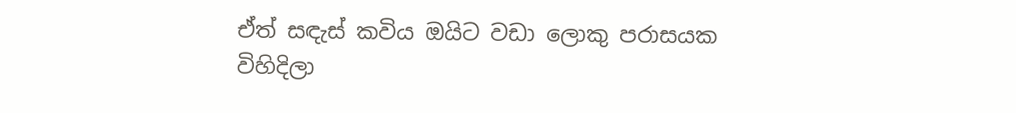ඒත් සඳැස් කවිය ඔයිට වඩා ලොකු පරාසයක විහිදිලා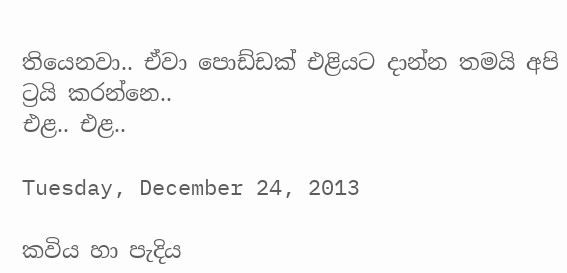තියෙනවා.. ඒවා පොඩ්ඩක් එළියට දාන්න තමයි අපි ට්‍රයි කරන්නෙ..
එළ.. එළ..

Tuesday, December 24, 2013

කවිය හා පැදිය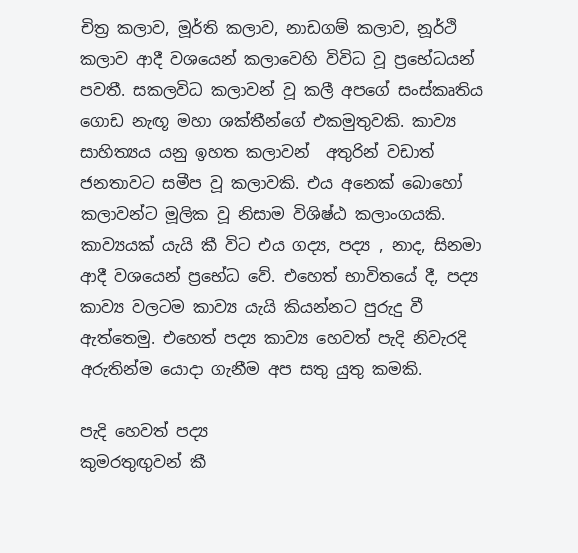චිත්‍ර කලාව, මූර්ති කලාව, නාඩගම් කලාව, නූර්ථි කලාව ආදී වශයෙන් කලාවෙහි විවිධ වූ ප්‍රභේධයන් පවතී. සකලවිධ කලාවන් වූ කලී අපගේ සංස්කෘතිය ගොඩ නැඟූ මහා ශක්තීන්ගේ එකමුතුවකි. කාව්‍ය සාහිත්‍යය යනු ඉහත කලාවන්  අතුරින් වඩාත් ජනතාවට සමීප වූ කලාවකි. එය අනෙක් බොහෝ කලාවන්ට මූලික වූ නිසාම විශිෂ්ඨ කලාංගයකි. කාව්‍යයක් යැයි කී විට එය ගද්‍ය, පද්‍ය , නාද, සිනමා ආදී වශයෙන් ප්‍රභේධ වේ. එහෙත් භාවිතයේ දී, පද්‍ය කාව්‍ය වලටම කාව්‍ය යැයි කියන්නට පුරුදු වී ඇත්තෙමු. එහෙත් පද්‍ය කාව්‍ය හෙවත් පැදි නිවැරදි අරුතින්ම යොදා ගැනීම අප සතු යුතු කමකි.

පැදි හෙවත් පද්‍ය
කුමරතුඟුවන් කී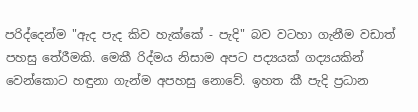පරිද්දෙන්ම "ඇද පැද කිව හැක්කේ - පැදි" බව වටහා ගැනීම වඩාත් පහසු තේරීමකි. මෙකී රිද්මය නිසාම අපට පද්‍යයක් ගද්‍යයකින් වෙන්කොට හඳුනා ගැන්ම අපහසු නොවේ. ඉහත කී පැදි ප්‍රධාන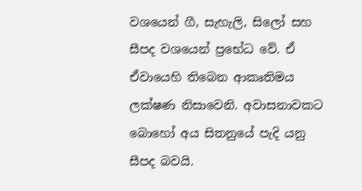වශයෙන් ගී, සැහැලි, සිලෝ සහ සීපද වශයෙන් ප්‍රභේධ වේ. ඒ ඒවායෙහි තිබෙන ආකෘතිමය ලක්ෂණ නිසාවෙනි. අවාසනාවකට බොහෝ අය සිතනුයේ පැදි යනු සීපද බවයි.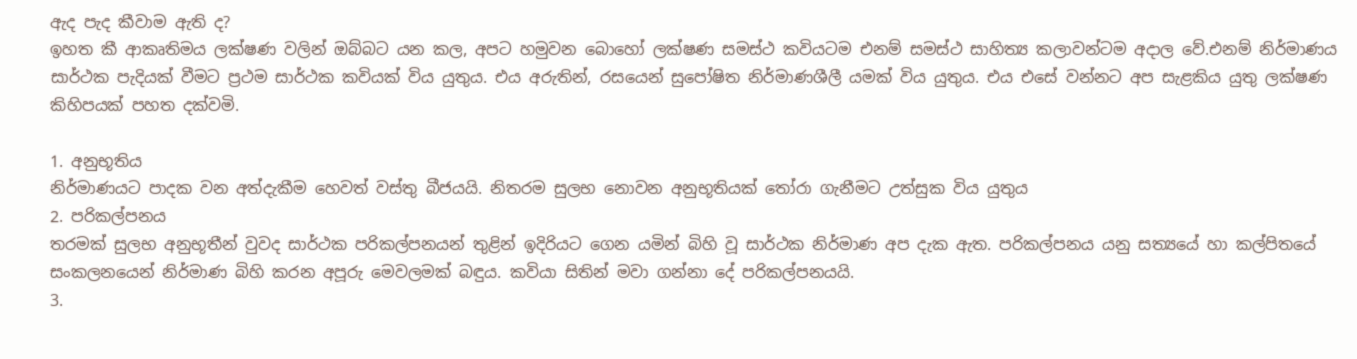ඇද පැද කීවාම ඇති ද?
ඉහත කී ආකෘතිමය ලක්ෂණ වලින් ඔබ්බට යන කල, අපට හමුවන බොහෝ ලක්ෂණ සමස්ථ කවියටම එනම් සමස්ථ සාහිත්‍ය කලාවන්ටම අදාල වේ.එනම් නිර්මාණය සාර්ථක පැදියක් වීමට ප්‍රථම සාර්ථක කවියක් විය යුතුය. එය අරුතින්, රසයෙන් සුපෝෂිත නිර්මාණශීලී යමක් විය යුතුය. එය එසේ වන්නට අප සැළකිය යුතු ලක්ෂණ කිහිපයක් පහත දක්වමි.

1. අනුභූතිය
නිර්මාණයට පාදක වන අත්දැකීම හෙවත් වස්තු බීජයයි. නිතරම සුලභ නොවන අනුභූතියක් තෝරා ගැනීමට උත්සුක විය යුතුය
2. පරිකල්පනය
තරමක් සුලභ අනුභූතීන් වුවද සාර්ථක පරිකල්පනයන් තුළින් ඉදිරියට ගෙන යමින් බිහි වූ සාර්ථක නිර්මාණ අප දැක ඇත. පරිකල්පනය යනු සත්‍යයේ හා කල්පිතයේ සංකලනයෙන් නිර්මාණ බිහි කරන අපූරු මෙවලමක් බඳුය. කවියා සිතින් මවා ගන්නා දේ පරිකල්පනයයි.
3.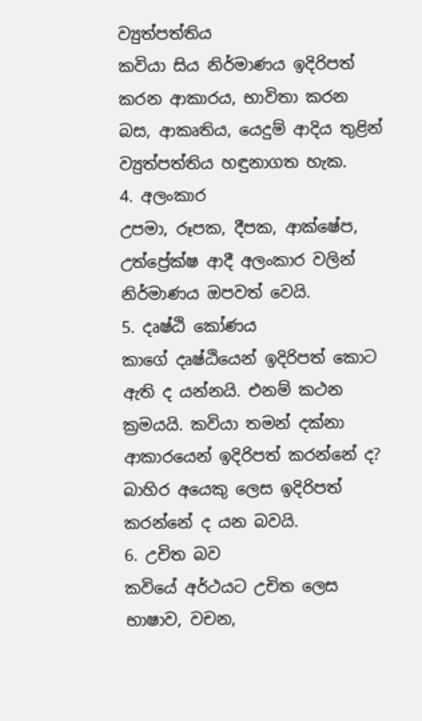ව්‍යුත්පත්තිය
කවියා සිය නිර්මාණය ඉදිරිපත් කරන ආකාරය, භාවිතා කරන බස, ආකෘතිය, යෙදුම් ආදිය තුළින් ව්‍යුත්පත්තිය හඳුනාගත හැක.
4. අලංකාර
උපමා, රූපක, දීපක, ආක්ෂේප, උත්ප්‍රේක්ෂ ආදී අලංකාර වලින් නිර්මාණය ඔපවත් වෙයි.
5. දෘෂ්ඨි කෝණය
කාගේ දෘෂ්ඨියෙන් ඉදිරිපත් කොට ඇති ද යන්නයි. එනම් කථන ක්‍රමයයි. කවියා තමන් දක්නා ආකාරයෙන් ඉදිරිපත් කරන්නේ ද? බාහිර අයෙකු ලෙස ඉදිරිපත් කරන්නේ ද යන බවයි.
6. උචිත බව
කවියේ අර්ථයට උචිත ලෙස භාෂාව, වචන,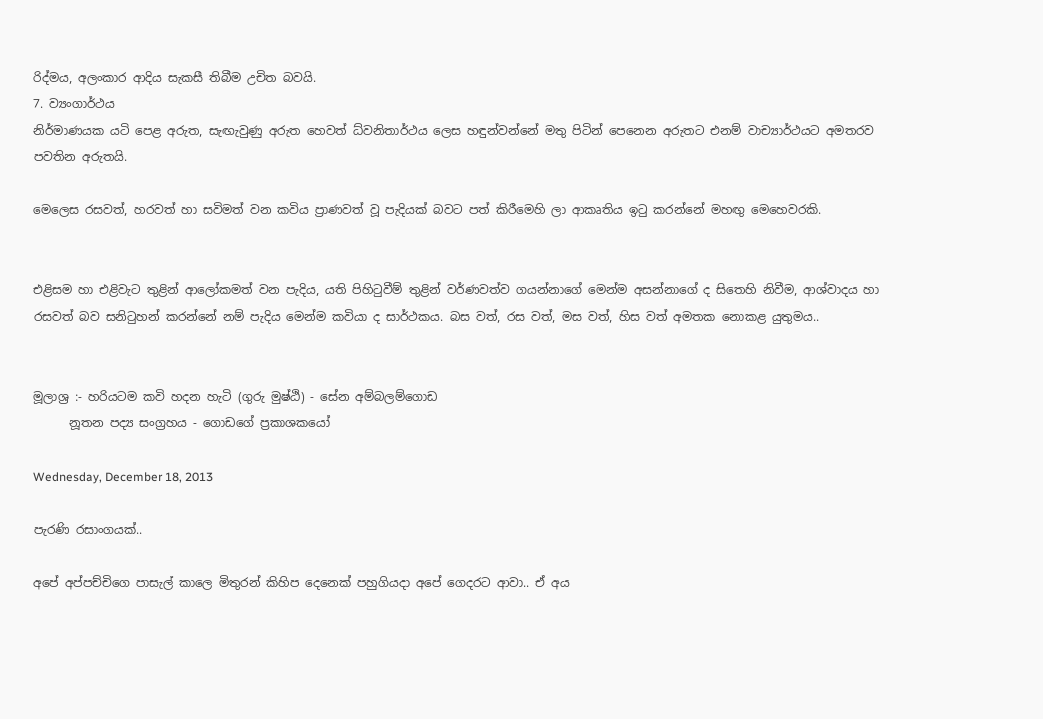රිද්මය, අලංකාර ආදිය සැකසී තිබීම උචිත බවයි.
7. ව්‍යංගාර්ථය
නිර්මාණයක යටි පෙළ අරුත, සැඟැවුණු අරුත හෙවත් ධ්වනිතාර්ථය ලෙස හඳුන්වන්නේ මතු පිටින් පෙනෙන අරුතට එනම් වාච්‍යාර්ථයට අමතරව පවතින අරුතයි.

මෙලෙස රසවත්, හරවත් හා සවිමත් වන කවිය ප්‍රාණවත් වූ පැදියක් බවට පත් කිරීමෙහි ලා ආකෘතිය ඉටු කරන්නේ මහඟු මෙහෙවරකි.


එළිසම හා එළිවැට තුළින් ආලෝකමත් වන පැදිය, යති පිහිටුවීම් තුළින් වර්ණවත්ව ගයන්නාගේ මෙන්ම අසන්නාගේ ද සිතෙහි නිවීම, ආශ්වාදය හා රසවත් බව සනිටුහන් කරන්නේ නම් පැදිය මෙන්ම කවියා ද සාර්ථකය. බස වත්, රස වත්, මස වත්, හිස වත් අමතක නොකළ යුතුමය..


මූලාශ්‍ර :- හරියටම කවි හදන හැටි (ගුරු මුෂ්ඨි) - සේන අම්බලම්ගොඩ
      නූතන පද්‍ය සංග්‍රහය - ගොඩගේ ප්‍රකාශකයෝ

Wednesday, December 18, 2013

පැරණි රසාංගයක්..

අපේ අප්පච්චිගෙ පාසැල් කාලෙ මිතුරන් කිහිප දෙනෙක් පහුගියදා අපේ ගෙදරට ආවා.. ඒ අය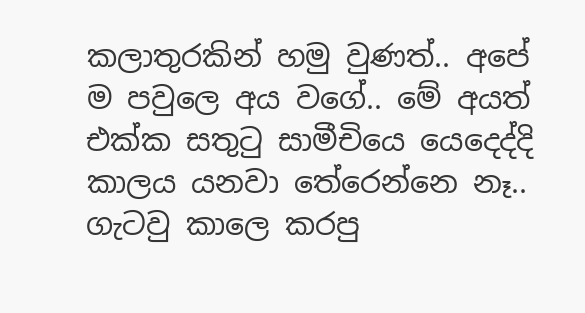කලාතුරකින් හමු වුණත්.. අපේ ම පවුලෙ අය වගේ.. මේ අයත් එක්ක සතුටු සාමීචියෙ යෙදෙද්දි කාලය යනවා තේරෙන්නෙ නෑ.. ගැටවු කාලෙ කරපු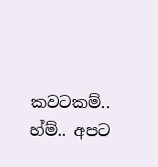කවටකම්.. හ්ම්.. අපට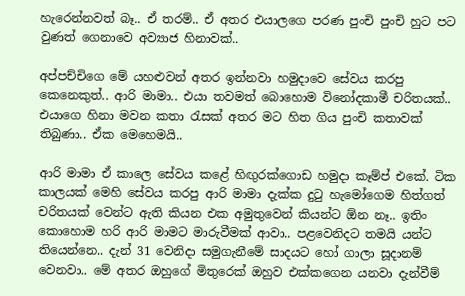හැරෙන්නවත් බෑ.. ඒ තරම්.. ඒ අතර එයාලගෙ පරණ පුංචි පුංචි හුට පට වුණත් ගෙනාවෙ අව්‍යාජ හිනාවක්..

අප්පච්චිගෙ මේ යහළුවන් අතර ඉන්නවා හමුදාවෙ සේවය කරපු කෙනෙකුත්.. ආරි මාමා.. එයා තවමත් බොහොම විනෝදකාමී චරිතයක්.. එයාගෙ හිනා මවන කතා රැසක් අතර මට හිත ගිය පුංචි කතාවක් තිබුණා.. ඒක මෙහෙමයි..

ආරි මාමා ඒ කාලෙ සේවය කළේ හිඟුරක්ගොඩ හමුදා කෑම්ප් එකේ. ටික කාලයක් මෙහි සේවය කරපු ආරි මාමා දැක්ක දුටු හැමෝගෙම හිත්ගත් චරිතයක් වෙන්ට ඇති කියන එක අමුතුවෙන් කියන්ට ඕන නෑ.. ඉතිං කොහොම හරි ආරි මාමට මාරුවීමක් ආවා.. පළවෙනිදට තමයි යන්ට තියෙන්නෙ.. දැන් 31 වෙනිදා සමුගැනීමේ සාදයට හෝ ගාලා සූදානම් වෙනවා.. මේ අතර ඔහුගේ මිතුරෙක් ඔහුව එක්කගෙන යනවා දැන්වීම්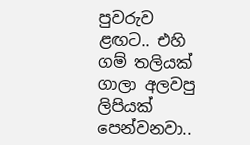පුවරුව ළඟට.. එහි ගම් තලියක් ගාලා අලවපු ලිපියක් පෙන්වනවා..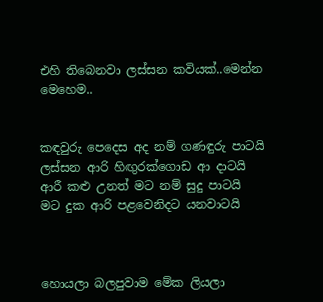එහි තිබෙනවා ලස්සන කවියක්..මෙන්න මෙහෙම..


කඳවුරු පෙදෙස අද නම් ගණඳුරු පාටයි
ලස්සන ආරි හිඟුරක්ගොඩ ආ දාටයි
ආරී කළු උනත් මට නම් සුදු පාටයි
මට දුක ආරි පළවෙනිදට යනවාටයි



හොයලා බලපුවාම මේක ලියලා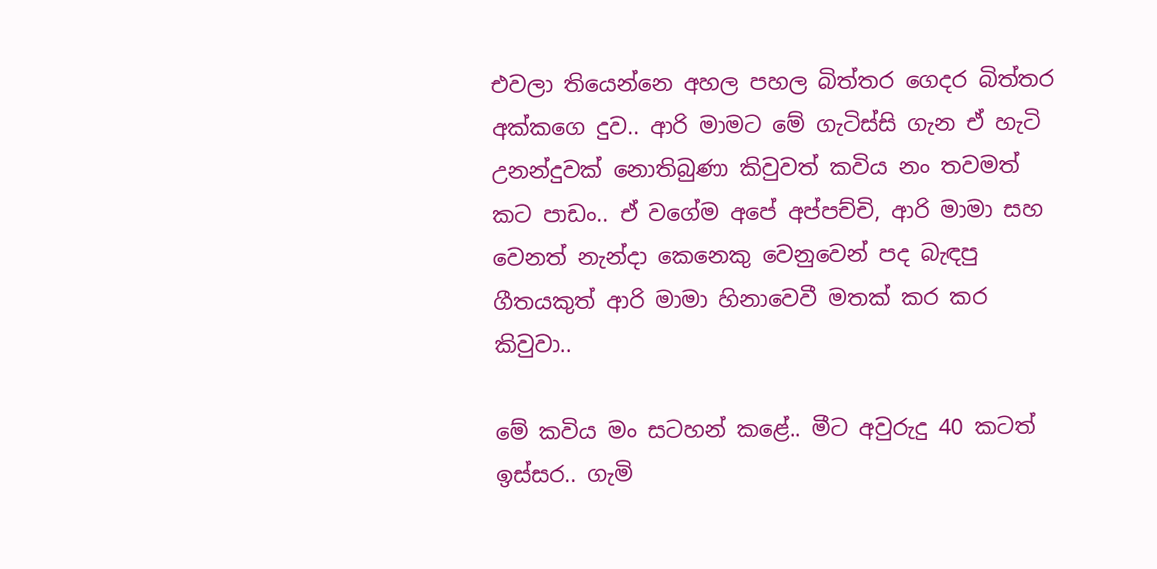එවලා තියෙන්නෙ අහල පහල බිත්තර ගෙදර බිත්තර අක්කගෙ දුව.. ආරි මාමට මේ ගැටිස්සි ගැන ඒ හැටි උනන්දුවක් නොතිබුණා කිවුවත් කවිය නං තවමත් කට පාඩං.. ඒ වගේම අපේ අප්පච්චි, ආරි මාමා සහ වෙනත් නැන්දා කෙනෙකු වෙනුවෙන් පද බැඳපු ගීතයකුත් ආරි මාමා හිනාවෙවී මතක් කර කර කිවුවා..

මේ කවිය මං සටහන් කළේ.. මීට අවුරුදු 40 කටත් ඉස්සර.. ගැමි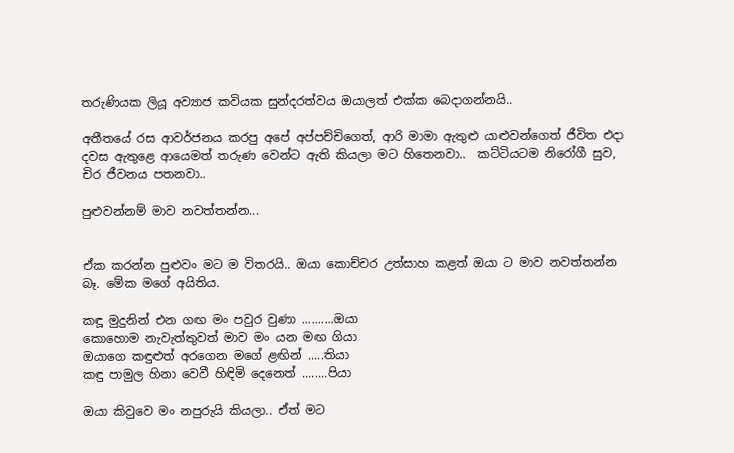තරුණියක ලියූ අව්‍යාජ කවියක සුන්දරත්වය ඔයාලත් එක්ක බෙදාගන්නයි..

අතීතයේ රස ආවර්ජනය කරපු අපේ අප්පච්චිගෙත්, ආරි මාමා ඇතුළු යාළුවන්ගෙත් ජීවිත එදා දවස ඇතුළෙ ආයෙමත් තරුණ වෙන්ට ඇති කියලා මට හිතෙනවා..  කට්ටියටම නිරෝගී සුව, චිර ජීවනය පතනවා..

පුළුවන්නම් මාව නවත්තන්න...


ඒක කරන්න පුළුවං මට ම විතරයි.. ඔයා කොච්චර උත්සාහ කළත් ඔයා ට මාව නවත්තන්න බෑ. මේක මගේ අයිතිය.

කඳූ මුදුනින් එන ගඟ මං පවුර වුණා ..........ඔයා
කොහොම නැවැත්තුවත් මාව මං යන මඟ ගියා
ඔයාගෙ කඳුළුත් අරගෙන මගේ ළඟින් .....තියා
කඳු පාමුල හිනා වෙවී හිඳිමි දෙනෙත් ........පියා

ඔයා කිවුවෙ මං නපුරුයි කියලා.. ඒත් මට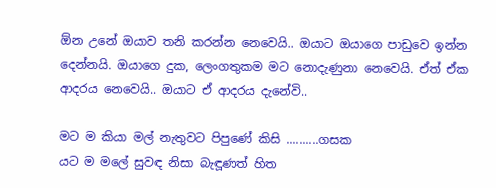ඕන උනේ ඔයාව තනි කරන්න නෙවෙයි.. ඔයාට ඔයාගෙ පාඩුවෙ ඉන්න දෙන්නයි. ඔයාගෙ දුක, ලෙංගතුකම මට නොදැණුනා නෙවෙයි. ඒත් ඒක ආදරය නෙවෙයි.. ඔයාට ඒ ආදරය දැනේවි..

මට ම කියා මල් නැතුවට පිපුණේ කිසි ..........ගසක
යට ම මලේ සුවඳ නිසා බැඳූණත් හිත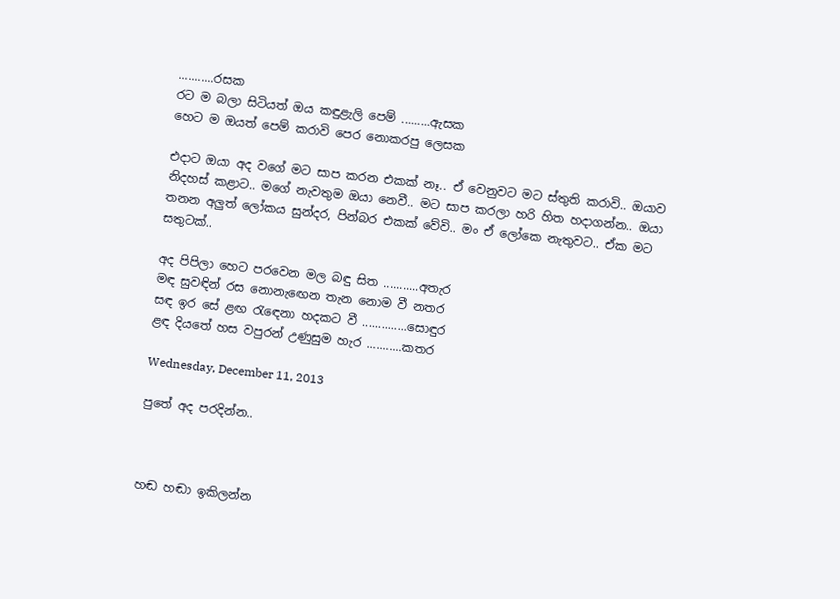...........රසක
රට ම බලා සිටියත් ඔය කඳුළැලි පෙම් .........ඇසක
හෙට ම ඔයත් පෙම් කරාවි පෙර නොකරපු ලෙසක

එදාට ඔයා අද වගේ මට සාප කරන එකක් නෑ.. ඒ වෙනුවට මට ස්තුති කරාවි.. ඔයාව නිදහස් කළාට.. මගේ නැවතුම ඔයා නෙවී.. මට සාප කරලා හරි හිත හදාගන්න.. ඔයා තනන අලුත් ලෝකය සුන්දර, පින්බර එකක් වේවි.. මං ඒ ලෝකෙ නැතුවට.. ඒක මට සතුටක්..

අද පිපිලා හෙට පරවෙන මල බඳු සිත ...........අතැර
මඳ සුවඳින් රස නොනැඟෙන තැන නොම වී නතර
සඳ ඉර සේ ළඟ රැඳෙනා හදකට වී ..............සොඳුර
ළඳ දියතේ හස වපුරන් උණුසුම හැර ...........කතර

Wednesday, December 11, 2013

පුතේ අද පරදින්න..



හඬ හඬා ඉකිලන්න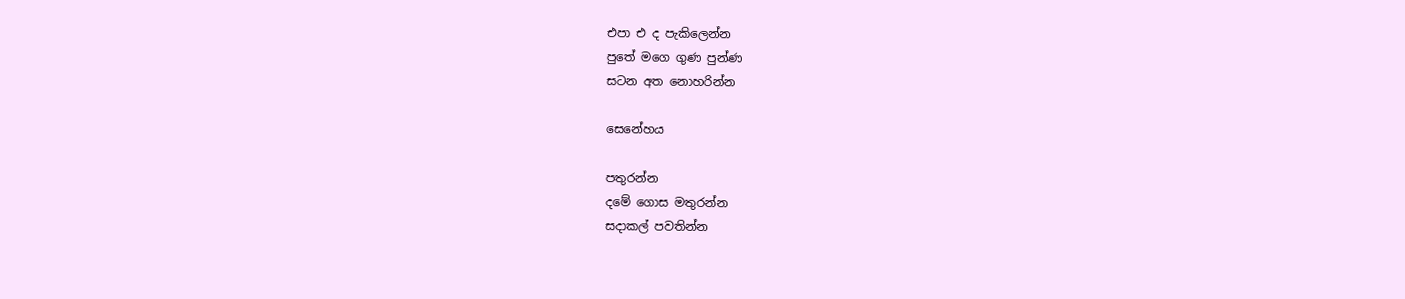එපා එ ද පැකිලෙන්න
පුතේ මගෙ ගුණ පුන්ණ
සටන අත නොහරින්න

සෙනේහය

පතුරන්න
දමේ ගොස මතුරන්න
සදාකල් පවතින්න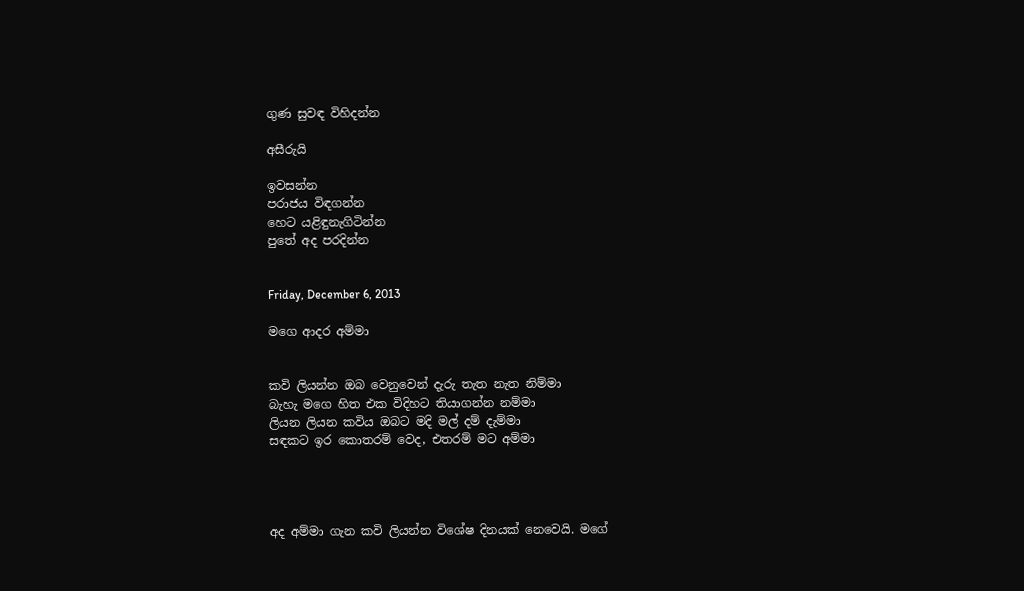ගුණ සුවඳ විහිදන්න

අසීරුයි

ඉවසන්න
පරාජය විඳගන්න
හෙට යළිඳුනැගිටින්න
පුතේ අද පරදින්න


Friday, December 6, 2013

මගෙ ආදර අම්මා


කවි ලියන්න ඔබ වෙනුවෙන් දැරු තැත නැත නිම්මා
බැහැ මගෙ හිත එක විදිහට තියාගන්න නම්මා
ලියන ලියන කවිය ඔබට මදි මල් දම් දැම්මා
සඳකට ඉර කොතරම් වෙද, එතරම් මට අම්මා




අද අම්මා ගැන කවි ලියන්න විශේෂ දිනයක් නෙවෙයි. මගේ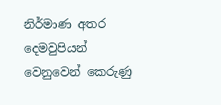නිර්මාණ අතර දෙමවුපියන් වෙනුවෙන් කෙරුණු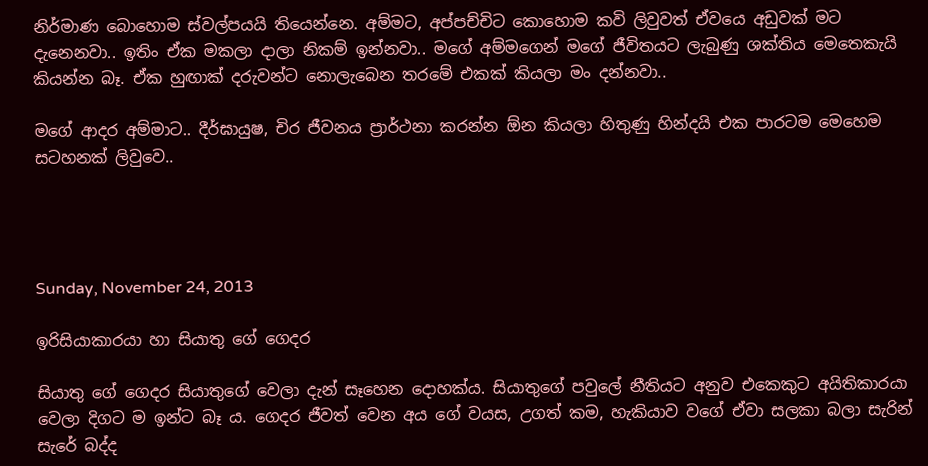නිර්මාණ බොහොම ස්වල්පයයි තියෙන්නෙ. අම්මට, අප්පච්චිට කොහොම කවි ලිවුවත් ඒවයෙ අඩුවක් මට දැනෙනවා.. ඉතිං ඒක මකලා දාලා නිකම් ඉන්නවා.. මගේ අම්මගෙන් මගේ ජීවිතයට ලැබුණු ශක්තිය මෙතෙකැයි කියන්න බෑ. ඒක හුඟාක් දරුවන්ට නොලැබෙන තරමේ එකක් කියලා මං දන්නවා..

මගේ ආදර අම්මාට.. දීර්ඝායුෂ, චිර ජීවනය ප්‍රාර්ථනා කරන්න ඕන කියලා හිතුණු හින්දයි එක පාරටම මෙහෙම සටහනක් ලිවුවෙ..




Sunday, November 24, 2013

ඉරිසියාකාරයා හා සියාතු ගේ ගෙදර

සියාතු ගේ ගෙදර සියාතුගේ වෙලා දැන් සෑහෙන දොහක්ය. සියාතුගේ පවුලේ නීතියට අනුව එකෙකුට අයිතිකාරයා වෙලා දිගට ම ඉන්ට බෑ ය. ගෙදර ජීවත් වෙන අය ගේ වයස, උගත් කම, හැකියාව වගේ ඒවා සලකා බලා සැරින් සැරේ බද්ද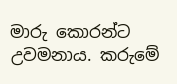මාරු කොරන්ට උවමනාය. කරුමේ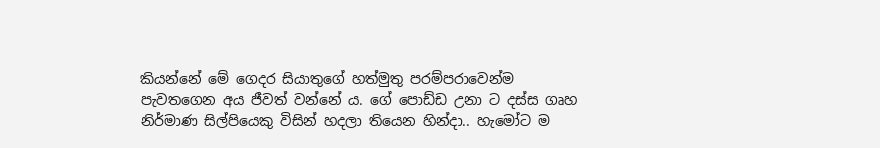කියන්නේ මේ ගෙදර සියාතුගේ හත්මුතු පරම්පරාවෙන්ම පැවතගෙන අය ජීවත් වන්නේ ය. ගේ පොඩ්ඩ උනා ට දස්ස ගෘහ නිර්මාණ සිල්පියෙකු විසින් හදලා තියෙන හින්දා.. හැමෝට ම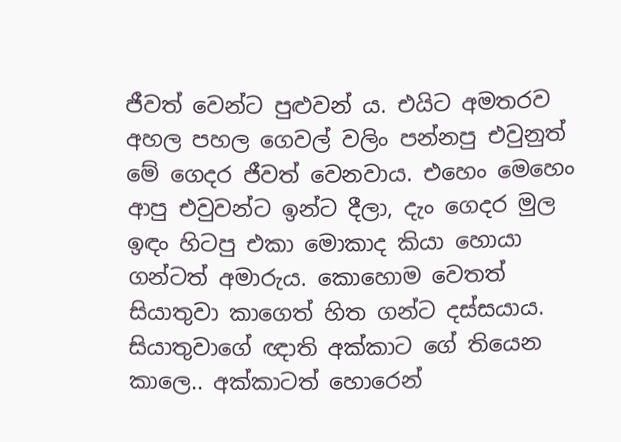ජීවත් වෙන්ට පුළුවන් ය. එයිට අමතරව අහල පහල ගෙවල් වලිං පන්නපු එවුනුත් මේ ගෙදර ජීවත් වෙනවාය. එහෙං මෙහෙං ආපු එවුවන්ට ඉන්ට දීලා, දැං ගෙදර මුල ඉඳං හිටපු එකා මොකාද කියා හොයා ගන්ටත් අමාරුය. කොහොම වෙතත් සියාතුවා කාගෙත් හිත ගන්ට දස්සයාය. සියාතුවාගේ ඥාති අක්කාට ගේ තියෙන කාලෙ.. අක්කාටත් හොරෙන්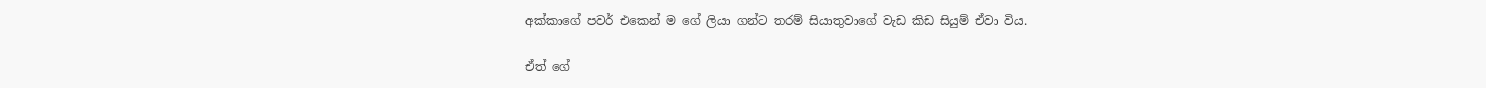අක්කාගේ පවර් එකෙන් ම ගේ ලියා ගන්ට තරම් සියාතුවාගේ වැඩ කිඩ සියුම් ඒවා විය.

ඒත් ගේ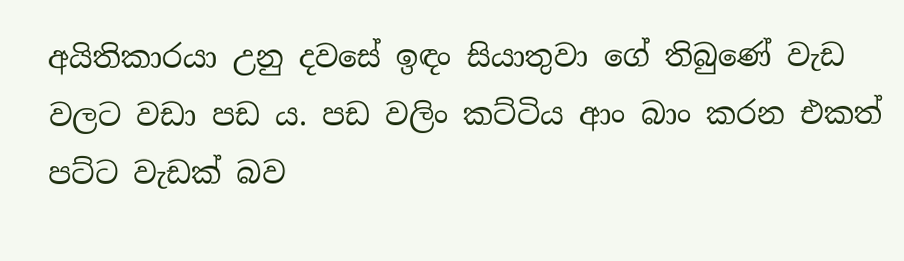අයිතිකාරයා උනු දවසේ ඉඳං සියාතුවා ගේ තිබුණේ වැඩ වලට වඩා පඩ ය. පඩ වලිං කට්ටිය ආං බාං කරන එකත් පට්ට වැඩක් බව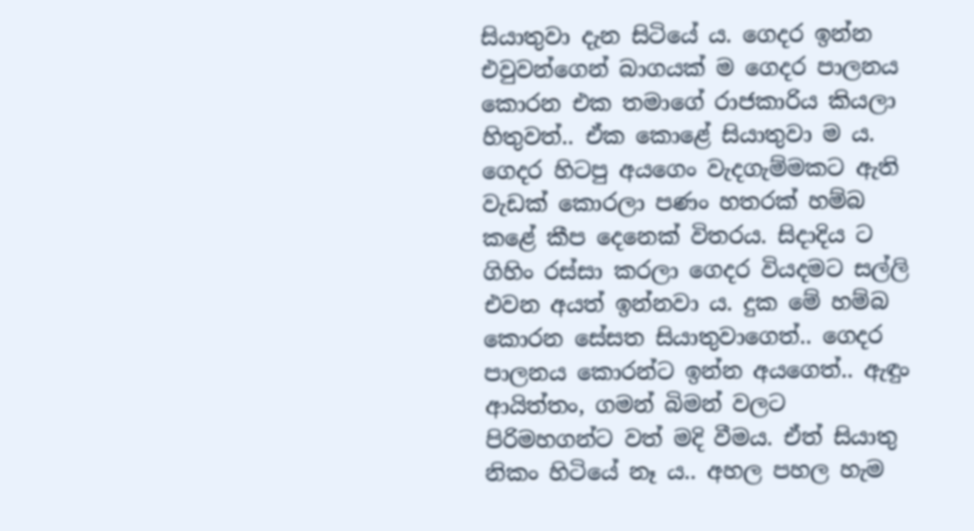සියාතුවා දැන සිටියේ ය. ගෙදර ඉන්න එවුවන්ගෙන් බාගයක් ම ගෙදර පාලනය කොරන එක තමාගේ රාජකාරිය කියලා හිතුවත්.. ඒක කොළේ සියාතුවා ම ය. ගෙදර හිටපු අයගෙං වැදගැම්මකට ඇති වැඩක් කොරලා පණං හතරක් හම්බ කළේ කීප දෙනෙක් විතරය. සිදාදිය ට ගිහිං රස්සා කරලා ගෙදර වියදමට සල්ලි එවන අයත් ඉන්නවා ය. දුක මේ හම්බ කොරන සේසත සියාතුවාගෙත්.. ගෙදර පාලනය කොරන්ට ඉන්න අයගෙත්.. ඇඳුං ආයිත්තං, ගමන් බිමන් වලට පිරිමහගන්ට වත් මදි වීමය. ඒත් සියාතු නිකං හිටියේ නෑ ය.. අහල පහල හැම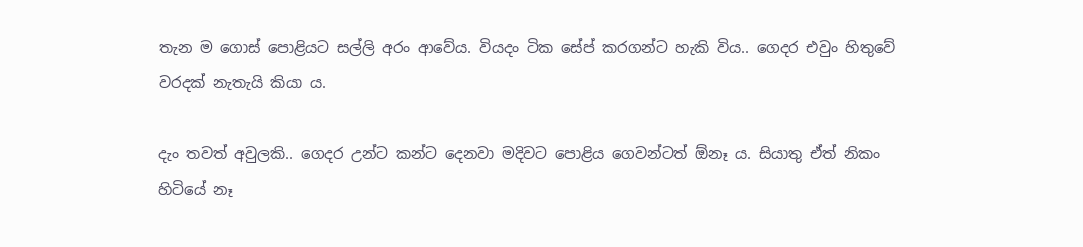තැන ම ගොස් පොළියට සල්ලි අරං ආවේය. වියදං ටික සේප් කරගන්ට හැකි විය.. ගෙදර එවුං හිතුවේ වරදක් නැතැයි කියා ය.

දැං තවත් අවුලකි.. ගෙදර උන්ට කන්ට දෙනවා මදිවට පොළිය ගෙවන්ටත් ඕනෑ ය. සියාතු ඒත් නිකං හිටියේ නෑ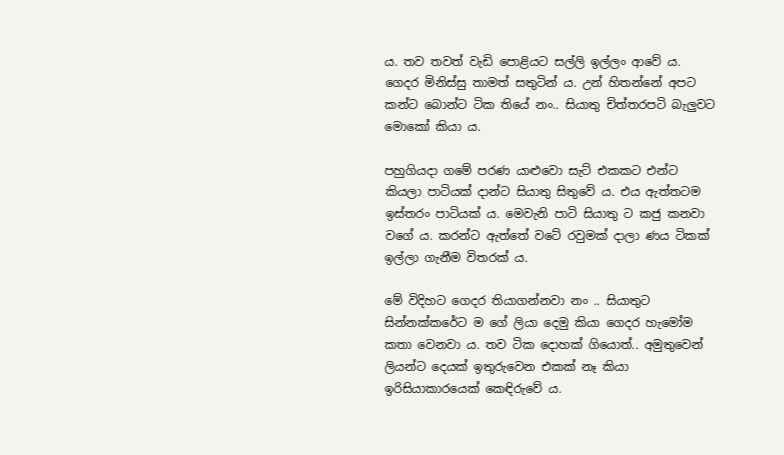ය. තව තවත් වැඩි පොළියට සල්ලි ඉල්ලං ආවේ ය. ගෙදර මිනිස්සු තාමත් සතුටින් ය. උන් හිතන්නේ අපට කන්ට බොන්ට ටික තියේ නං.. සියාතු චිත්තරපටි බැලුවට මොකෝ කියා ය.

පහුගියදා ගමේ පරණ යාළුවො සැට් එකකට එන්ට කියලා පාටියක් දාන්ට සියාතු සිතුවේ ය. එය ඇත්තටම ඉස්තරං පාටියක් ය. මෙවැනි පාටි සියාතු ට කජු කනවා වගේ ය. කරන්ට ඇත්තේ වටේ රවුමක් දාලා ණය ටිකක් ඉල්ලා ගැනීම විතරක් ය.

මේ විදිහට ගෙදර තියාගන්නවා නං .. සියාතුට සින්නක්කරේට ම ගේ ලියා දෙමු කියා ගෙදර හැමෝම කතා වෙනවා ය. තව ටික දොහක් ගියොත්.. අමුතුවෙන් ලියන්ට දෙයක් ඉතුරුවෙන එකක් නෑ කියා ඉරිසියාකාරයෙක් කෙඳිරුවේ ය.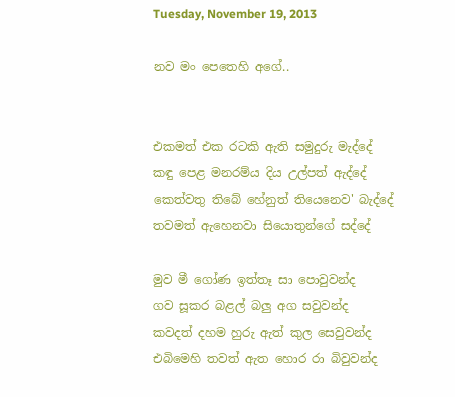Tuesday, November 19, 2013

නව මං පෙතෙහි අගේ..


එකමත් එක රටකි ඇති සමුදුරු මැද්දේ
කඳු පෙළ මනරම්ය දිය උල්පත් ඇද්දේ
කෙත්වතු තිබේ හේනුත් තියෙනෙව' බැද්දේ
තවමත් ඇහෙනවා සියොතුන්ගේ සද්දේ

මුව මී ගෝණ ඉත්තෑ සා පොවුවන්ද
ගව සූකර බළල් බලු අග සවුවන්ද
කවදත් දහම හුරු ඇත් කුල සෙවුවන්ද
එබිමෙහි තවත් ඇත හොර රා බිවුවන්ද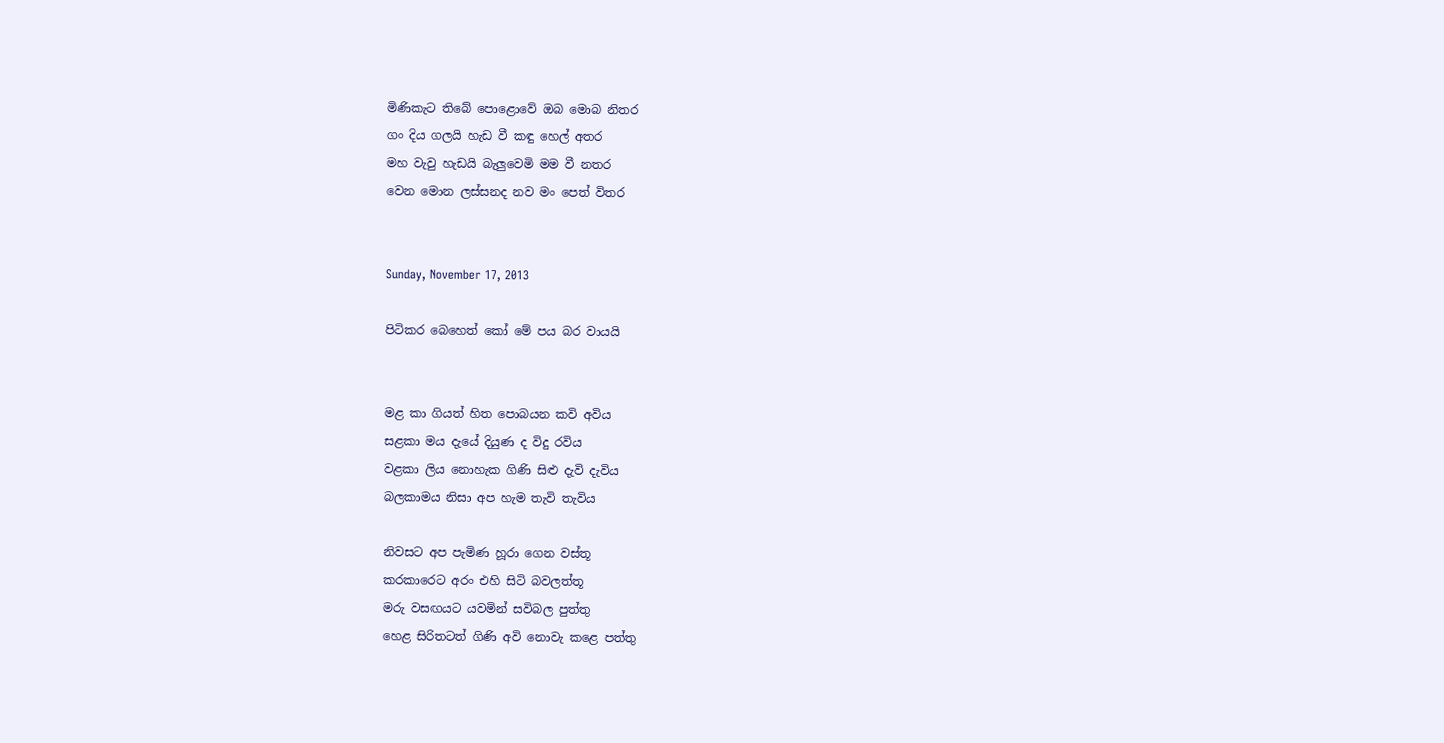මිණිකැට තිබේ පොළොවේ ඔබ මොබ නිතර
ගං දිය ගලයි හැඩ වී කඳු හෙල් අතර
මහ වැවු හැඩයි බැලුවෙමි මම වී නතර
වෙන මොන ලස්සනද නව මං පෙත් විතර


Sunday, November 17, 2013

පිටිකර බෙහෙත් කෝ මේ පය බර වායයි


මළ කා ගියත් හිත පොබයන කවි අවිය
සළකා මය දැයේ දියුණ ද විදු රවිය
වළකා ලිය නොහැක ගිණි සිළු දැවි දැවිය
බලකාමය නිසා අප හැම තැවි තැවිය

නිවසට අප පැමිණ හූරා ගෙන වස්තූ
කරකාරෙට අරං එහි සිටි බවලත්තූ
මරු වසඟයට යවමින් සවිබල පුත්තු
හෙළ සිරිතටත් ගිණි අවි නොවැ කළෙ පත්තු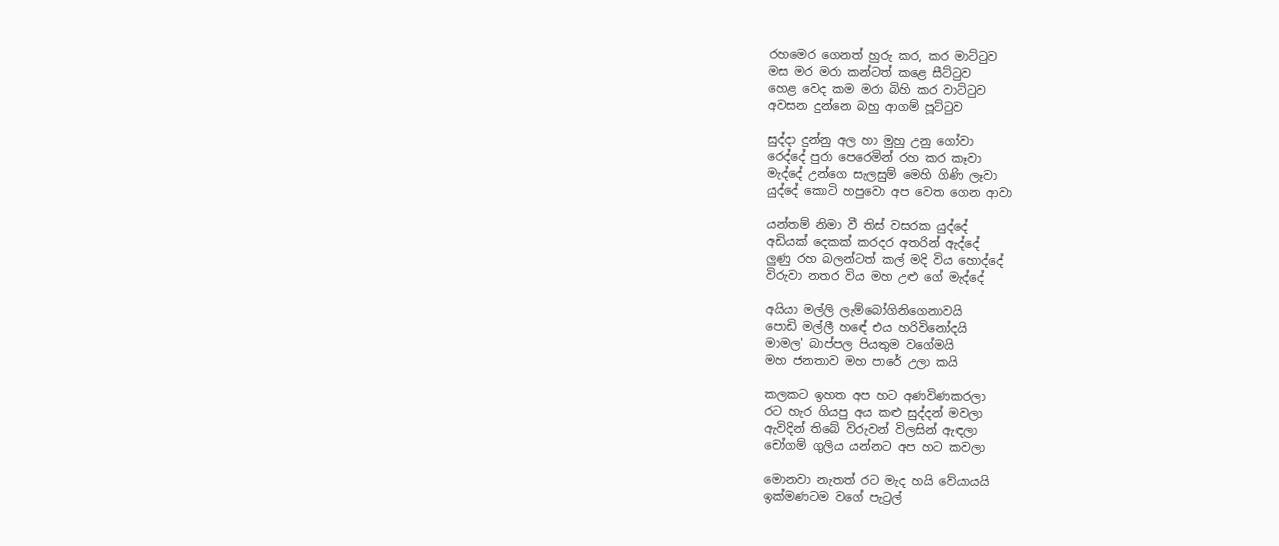රහමෙර ගෙනත් හුරු කර, කර මාට්ටුව
මස මර මරා කන්ටත් කළෙ සීට්ටුව
හෙළ වෙද කම මරා බිහි කර වාට්ටුව
අවසන දුන්නෙ බහු ආගම් පූට්ටුව

සුද්දා දුන්නු අල හා මුහු උනු ගෝවා
රෙද්දේ පුරා පෙරෙමින් රහ කර කෑවා
මැද්දේ උන්ගෙ සැලසුම් මෙහි ගිණි ලෑවා
යුද්දේ කොටි හපුවො අප වෙත ගෙන ආවා

යන්තම් නිමා වී තිස් වසරක යුද්දේ
අඩියක් දෙකක් කරදර අතරින් ඇද්දේ
ලුණු රහ බලන්ටත් කල් මදි විය හොද්දේ
විරුවා නතර විය මහ උළු ගේ මැද්දේ

අයියා මල්ලි ලැම්බෝගිනිගෙනාවයි
පොඩි මල්ලී හඳේ එය හරිවිනෝදයි
මාමල' බාප්පල පියතුම වගේමයි
මහ ජනතාව මහ පාරේ උලා කයි

කලකට ඉහත අප හට අණවිණකරලා
රට හැර ගියපු අය කළු සුද්දන් මවලා
ඇවිදින් තිබේ විරුවන් විලසින් ඇඳලා
චෝගම් ගුලිය යන්නට අප හට කවලා

මොනවා නැතත් රට මැද හයි වේයායයි
ඉක්මණටම වගේ පැට්‍රල්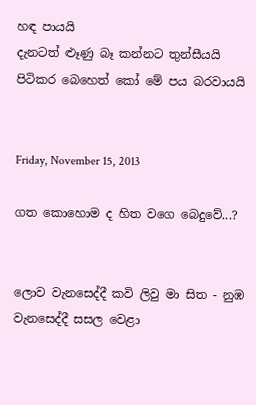හඳ පායයි
දැනටත් ළූණු බෑ කන්නට තුන්සීයයි
පිටිකර බෙහෙත් කෝ මේ පය බරවායයි


Friday, November 15, 2013

ගත කොහොම ද හිත වගෙ බෙදුවේ...?


ලොව වැනසෙද්දී කවි ලිවු මා සිත - නුඹ වැනසෙද්දී සසල වෙළා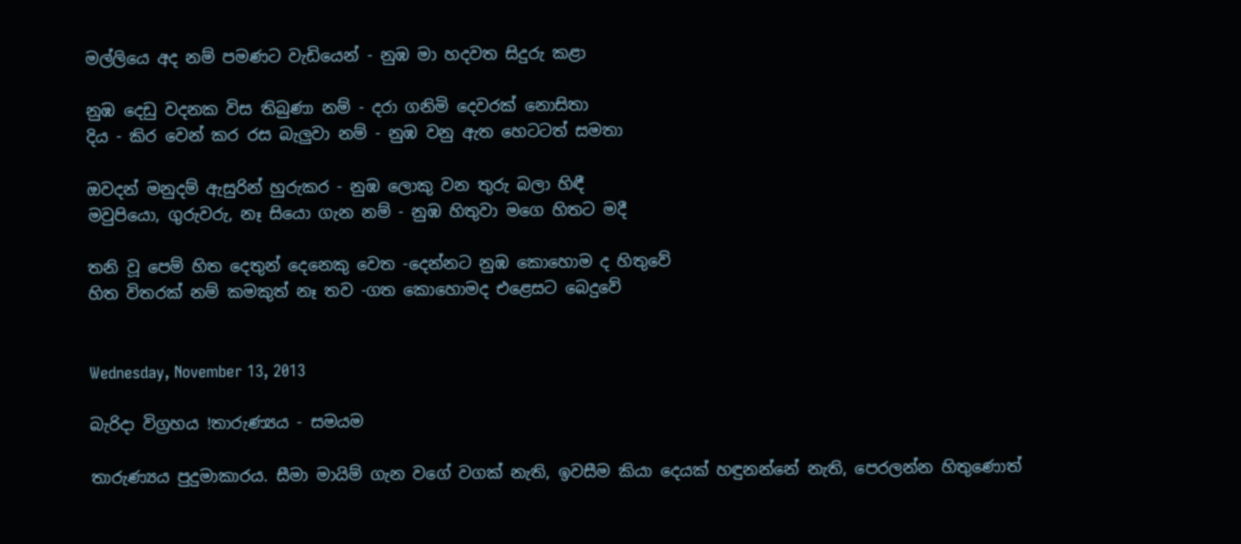මල්ලියෙ අද නම් පමණට වැඩියෙන් - නුඹ මා හදවත සිදුරු කළා

නුඹ දෙඩු වදනක විස තිබුණා නම් - දරා ගනිමි දෙවරක් නොසිතා
දිය - කිර වෙන් කර රස බැලුවා නම් - නුඹ වනු ඇත හෙටටත් සමතා

ඔවදන් මනුදම් ඇසුරින් හුරුකර - නුඹ ලොකු වන තුරු බලා හිඳී
මවුපියො, ගුරුවරු, නෑ සියො ගැන නම් - නුඹ හිතුවා මගෙ හිතට මදී

තනි වූ පෙම් හිත දෙතුන් දෙනෙකු වෙත -දෙන්නට නුඹ කොහොම ද හිතුවේ
හිත විතරක් නම් කමකුත් නෑ තව -ගත කොහොමද එළෙසට බෙදුවේ


Wednesday, November 13, 2013

බැරිදා විග්‍රහය !තාරුණ්‍යය - සමයම

තාරුණ්‍යය පුදුමාකාරය. සීමා මායිම් ගැන වගේ වගක් නැති, ඉවසීම කියා දෙයක් හඳුනන්නේ නැති, පෙරලන්න හිතුණොත්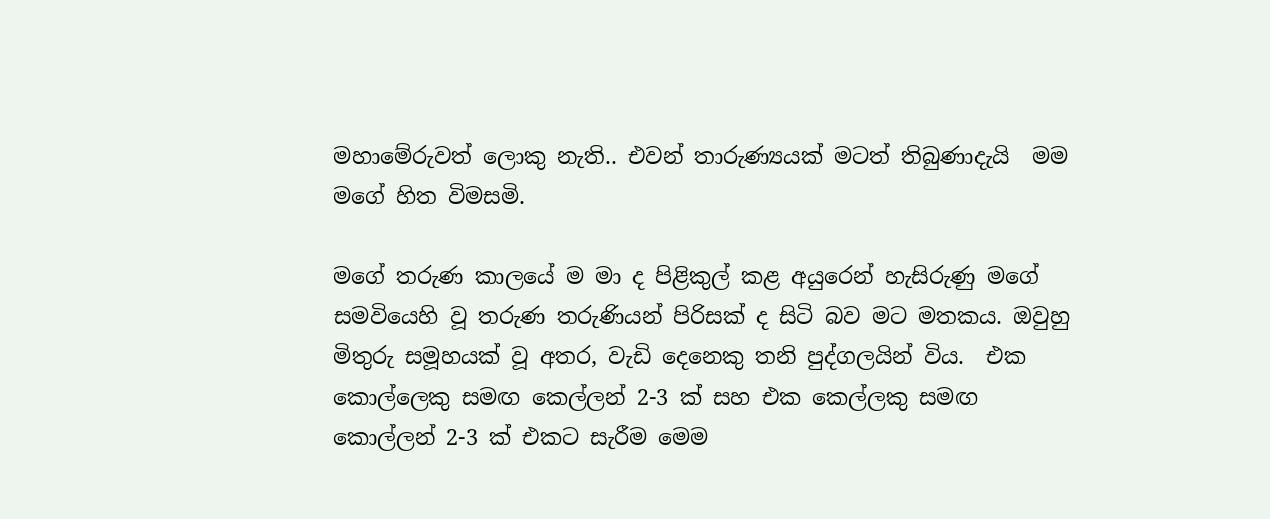මහාමේරුවත් ලොකු නැති.. එවන් තාරුණ්‍යයක් මටත් තිබුණාදැයි  මම මගේ හිත විමසමි.

මගේ තරුණ කාලයේ ම මා ද පිළිකුල් කළ අයුරෙන් හැසිරුණු මගේ සමවියෙහි වූ තරුණ තරුණියන් පිරිසක් ද සිටි බව මට මතකය. ඔවුහු මිතුරු සමූහයක් වූ අතර, වැඩි දෙනෙකු තනි පුද්ගලයින් විය.  එක කොල්ලෙකු සමඟ කෙල්ලන් 2-3 ක් සහ එක කෙල්ලකු සමඟ කොල්ලන් 2-3 ක් එකට සැරීම මෙම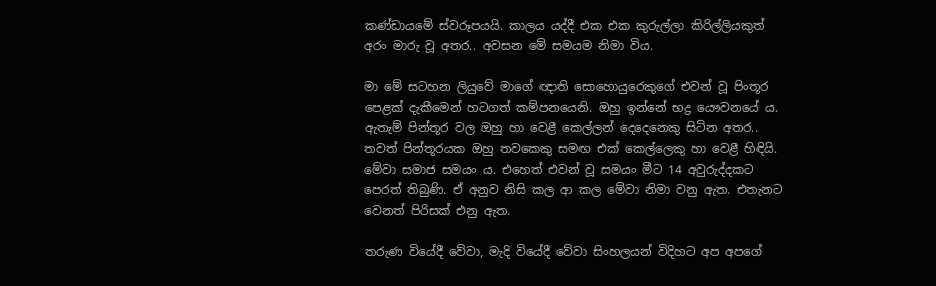කණ්ඩායමේ ස්වරූපයයි. කාලය යද්දී එක එක කුරුල්ලා කිරිල්ලියකුත් අරං මාරු වූ අතර.. අවසන මේ සමයම නිමා විය.

මා මේ සටහන ලියුවේ මාගේ ඥාති සොහොයුරෙකුගේ එවන් වූ පිංතූර පෙළක් දැකීමෙන් හටගත් කම්පනයෙනි. ඔහු ඉන්නේ භද්‍ර යෞවනයේ ය. ඇතැම් පින්තූර වල ඔහු හා වෙළී කෙල්ලන් දෙදෙනෙකු සිටින අතර.. තවත් පින්තූරයක ඔහු තවකෙකු සමඟ එක් කෙල්ලෙකු හා වෙළී හිඳියි. මේවා සමාජ සමයං ය. එහෙත් එවන් වූ සමයං මීට 14 අවුරුද්දකට පෙරත් තිබුණි. ඒ අනුව නිසි කල ආ කල මේවා නිමා වනු ඇත. එතැනට වෙනත් පිරිසක් එනු ඇත.

තරුණ වියේදී වේවා, මැදි වියේදී වේවා සිංහලයන් විදිහට අප අපගේ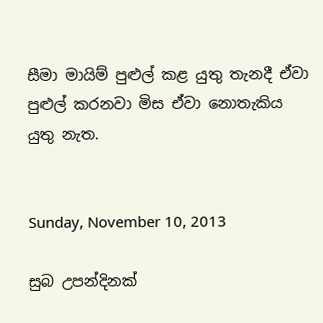සීමා මායිම් පුළුල් කළ යුතු තැනදී ඒවා පුළුල් කරනවා මිස ඒවා නොතැකිය යුතු නැත.


Sunday, November 10, 2013

සුබ උපන්දිනක්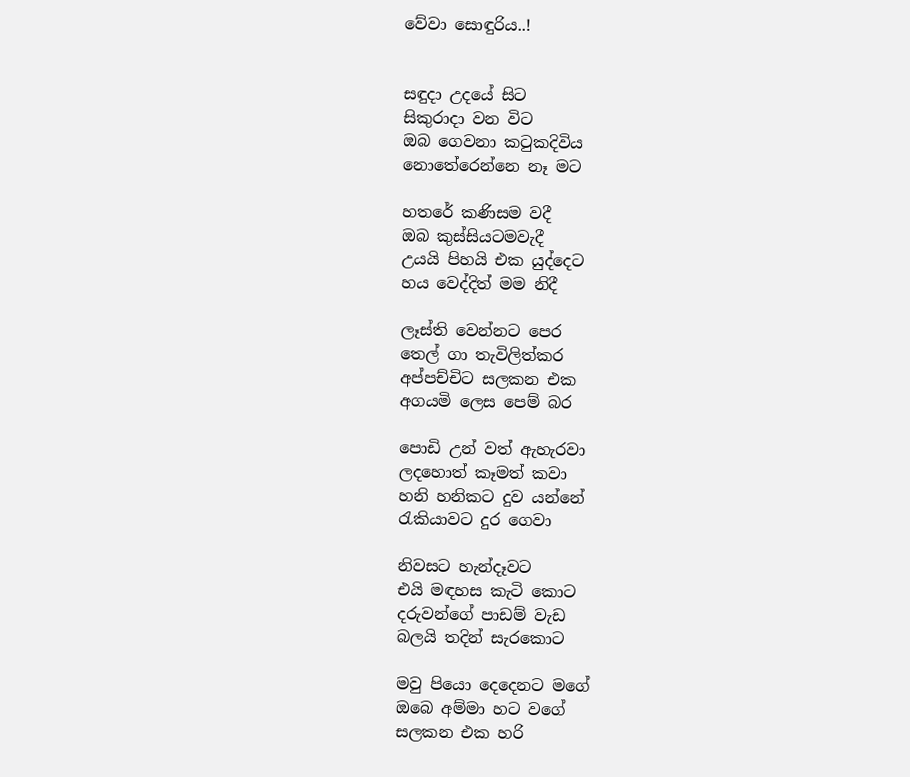වේවා සොඳුරිය..!


සඳුදා උදයේ සිට
සිකුරාදා වන විට
ඔබ ගෙවනා කටුකදිවිය
නොතේරෙන්නෙ නෑ මට

හතරේ කණිසම වදී
ඔබ කුස්සියටමවැදී
උයයි පිහයි එක යුද්දෙට
හය වෙද්දිත් මම නිදී

ලෑස්ති වෙන්නට පෙර
තෙල් ගා තැවිලිත්කර
අප්පච්චිට සලකන එක
අගයමි ලෙස පෙම් බර

පොඩි උන් වත් ඇහැරවා
ලදහොත් කෑමත් කවා
හනි හනිකට දුව යන්නේ
රැකියාවට දුර ගෙවා

නිවසට හැන්දෑවට
එයි මඳහස කැටි කොට
දරුවන්ගේ පාඩම් වැඩ
බලයි තදින් සැරකොට

මවු පියො දෙදෙනට මගේ
ඔබෙ අම්මා හට වගේ
සලකන එක හරි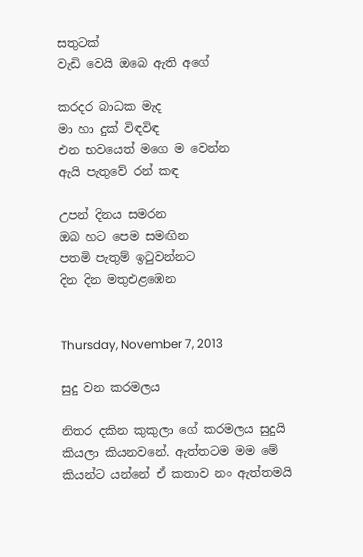සතුටක්
වැඩි වෙයි ඔබෙ ඇති අගේ

කරදර බාධක මැද
මා හා දුක් විඳවිඳ
එන භවයෙත් මගෙ ම වෙන්න
ඇයි පැතුවේ රන් කඳ

උපන් දිනය සමරන
ඔබ හට පෙම සමඟින
පතමි පැතුම් ඉටුවන්නට
දින දින මතුඑළඹෙන


Thursday, November 7, 2013

සුදු වන කරමලය

නිතර දකින කුකුලා ගේ කරමලය සුදුයි කියලා කියනවනේ. ඇත්තටම මම මේ කියන්ට යන්නේ ඒ කතාව නං ඇත්තමයි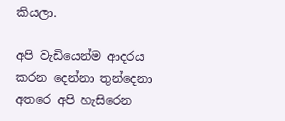කියලා.

අපි වැඩියෙන්ම ආදරය කරන දෙන්නා තුන්දෙනා අතරෙ අපි හැසිරෙන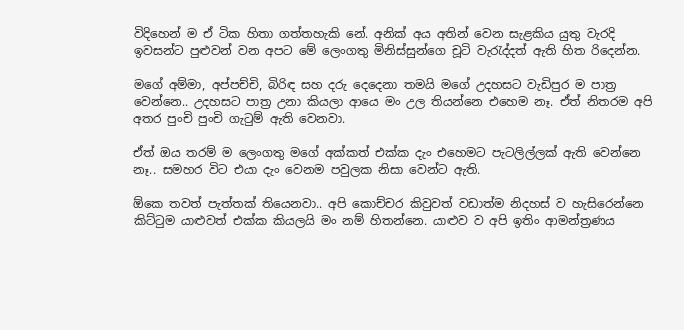විදිහෙන් ම ඒ ටික හිතා ගත්තහැකි නේ. අනික් අය අතින් වෙන සැළකිය යුතු වැරදි ඉවසන්ට පුළුවන් වන අපට මේ ලෙංගතු මිනිස්සුන්ගෙ චූටි වැරැද්දත් ඇති හිත රිදෙන්න.

මගේ අම්මා, අප්පච්චි, බිරිඳ සහ දරු දෙදෙනා තමයි මගේ උදහසට වැඩිපුර ම පාත්‍ර වෙන්නෙ.. උදහසට පාත්‍ර උනා කියලා ආයෙ මං උල තියන්නෙ එහෙම නෑ. ඒත් නිතරම අපි අතර පුංචි පුංචි ගැටුම් ඇති වෙනවා.

ඒත් ඔය තරම් ම ලෙංගතු මගේ අක්කත් එක්ක දැං එහෙමට පැටලිල්ලක් ඇති වෙන්නෙ නෑ.. සමහර විට එයා දැං වෙනම පවුලක නිසා වෙන්ට ඇති.

ඕකෙ තවත් පැත්තක් තියෙනවා.. අපි කොච්චර කිවුවත් වඩාත්ම නිදහස් ව හැසිරෙන්නෙ කිට්ටුම යාළුවත් එක්ක කියලයි මං නම් හිතන්නෙ. යාළුව ව අපි ඉතිං ආමන්ත්‍රණය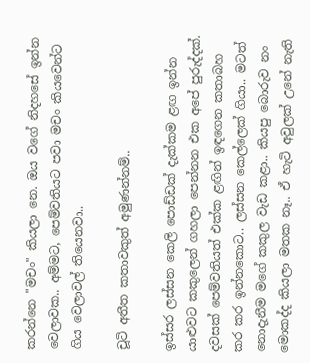කරන්නෙ "මචං" කියලා නෙ. ඔය වගේ නිදහසේ ඉන්න වෙලාවක.. අම්මට, පෙම්වතියට පවා මචං කියවෙන්ට ගිය වෙලාවල් තියෙනවා..

චූටි අතීත කතාවකුත් අමුණන්නම්..

ඉස්සර ලස්සන කෙලි පොඩ්ඩක් දැක්කම ළඟ ඉන්න යාළුවට කකුලෙන් ගහලා පෙන්නන එක අපේ පුරුද්දක්. දවසක් පෙම්වතියත් එක්ක ළඟින් ඉඳගෙන කතාබහ කර කර ඉන්නකොට.. ලස්සන කෙල්ලෙක් ගියා.. මටත් නොදැනීම මගේ කකුල වැඩ කළා.. කියපු බොරුව නං මොකද්ද කියලා මතක නෑ.. ඒ හැටි අවුලක් උනේ නැති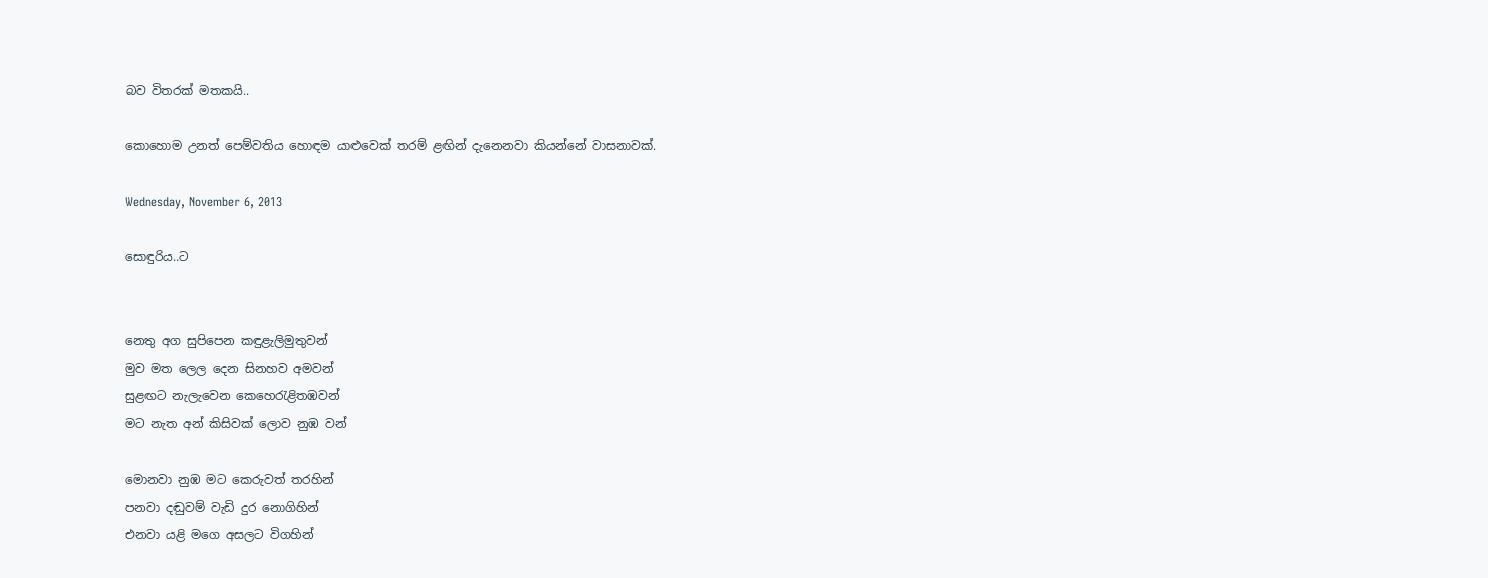බව විතරක් මතකයි..

කොහොම උනත් පෙම්වතිය හොඳම යාළුවෙක් තරම් ළඟින් දැනෙනවා කියන්නේ වාසනාවක්.

Wednesday, November 6, 2013

සොඳුරිය..ට


නෙතු අග සුපිපෙන කඳුළැලිමුතුවන්
මුව මත ලෙල දෙන සිනහව අමවන්
සුළඟට නැලැවෙන කෙහෙරැළිතඹවන්
මට නැත අන් කිසිවක් ලොව නුඹ වන්

මොනවා නුඹ මට කෙරුවත් තරහින්
පනවා දඬුවම් වැඩි දුර නොගිහින්
එනවා යළි මගෙ අසලට විගහින්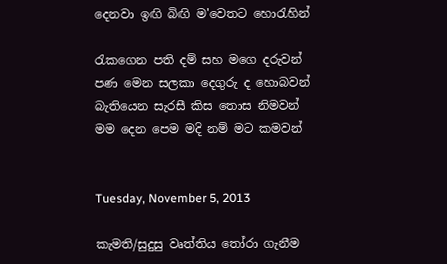දෙනවා ඉඟි බිඟි ම'වෙතට හොරැහින්

රැකගෙන පති දම් සහ මගෙ දරුවන්
පණ මෙන සලකා දෙගුරු ද හොබවන්
බැතියෙන සැරසී කිස තොස නිමවන්
මම දෙන පෙම මදි නම් මට කමවන්


Tuesday, November 5, 2013

කැමති/සුදුසු වෘත්තිය තෝරා ගැනීම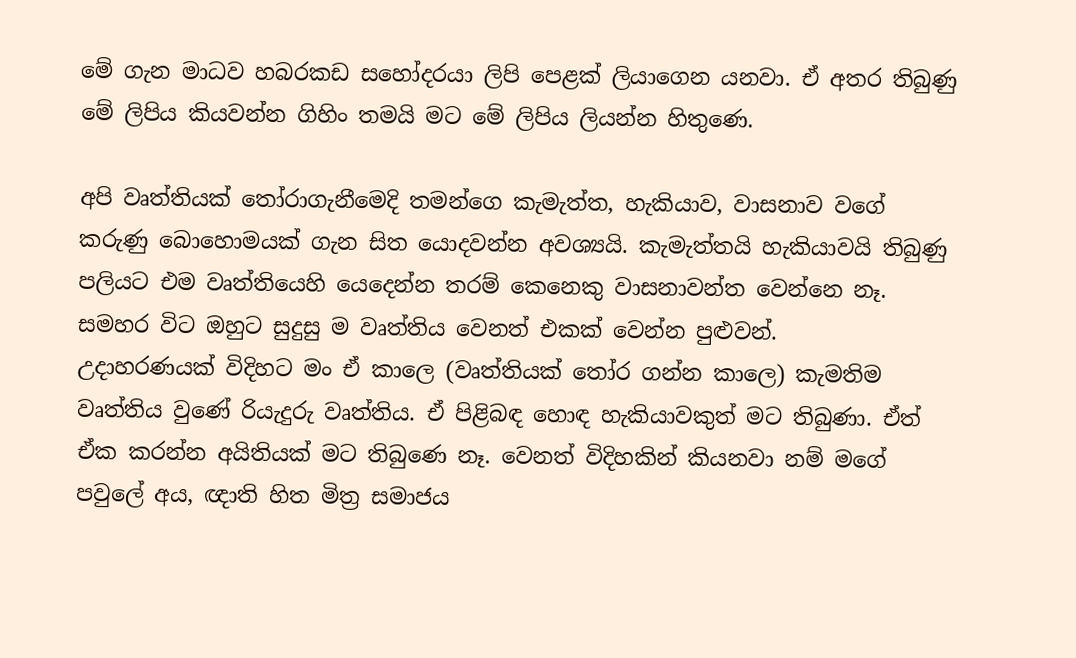මේ ගැන මාධව හබරකඩ සහෝදරයා ලිපි පෙළක් ලියාගෙන යනවා. ඒ අතර තිබුණු මේ ලිපිය කියවන්න ගිහිං තමයි මට මේ ලිපිය ලියන්න හිතුණෙ.

අපි වෘත්තියක් තෝරාගැනීමෙදි තමන්ගෙ කැමැත්ත, හැකියාව, වාසනාව වගේ කරුණු බොහොමයක් ගැන සිත යොදවන්න අවශ්‍යයි. කැමැත්තයි හැකියාවයි තිබුණු පලියට එම වෘත්තියෙහි යෙදෙන්න තරම් කෙනෙකු වාසනාවන්ත වෙන්නෙ නෑ. සමහර විට ඔහුට සුදුසු ම වෘත්තිය වෙනත් එකක් වෙන්න පුළුවන්.
උදාහරණයක් විදිහට මං ඒ කාලෙ (වෘත්තියක් තෝර ගන්න කාලෙ) කැමතිම වෘත්තිය වුණේ රියැදුරු වෘත්තිය. ඒ පිළිබඳ හොඳ හැකියාවකුත් මට තිබුණා. ඒත් ඒක කරන්න අයිතියක් මට තිබුණෙ නෑ. වෙනත් විදිහකින් කියනවා නම් මගේ පවුලේ අය, ඥාති හිත මිත්‍ර සමාජය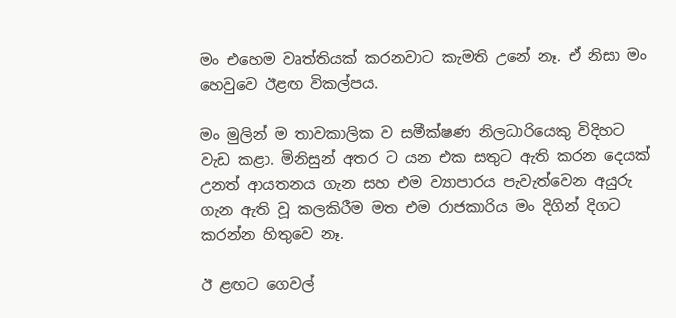මං එහෙම වෘත්තියක් කරනවාට කැමති උනේ නෑ. ඒ නිසා මං හෙවුවෙ ඊළඟ විකල්පය.

මං මුලින් ම තාවකාලික ව සමීක්ෂණ නිලධාරියෙකු විදිහට වැඩ කළා. මිනිසුන් අතර ට යන එක සතුට ඇති කරන දෙයක් උනත් ආයතනය ගැන සහ එම ව්‍යාපාරය පැවැත්වෙන අයුරු ගැන ඇති වූ කලකිරීම මත එම රාජකාරිය මං දිගින් දිගට කරන්න හිතුවෙ නෑ.

ඊ ළඟට ගෙවල්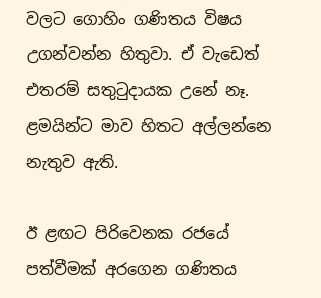වලට ගොහිං ගණිතය විෂය උගන්වන්න හිතුවා. ඒ වැඩෙත් එතරම් සතුටුදායක උනේ නෑ. ළමයින්ට මාව හිතට අල්ලන්නෙ නැතුව ඇති.

ඊ ළඟට පිරිවෙනක රජයේ පත්වීමක් අරගෙන ගණිතය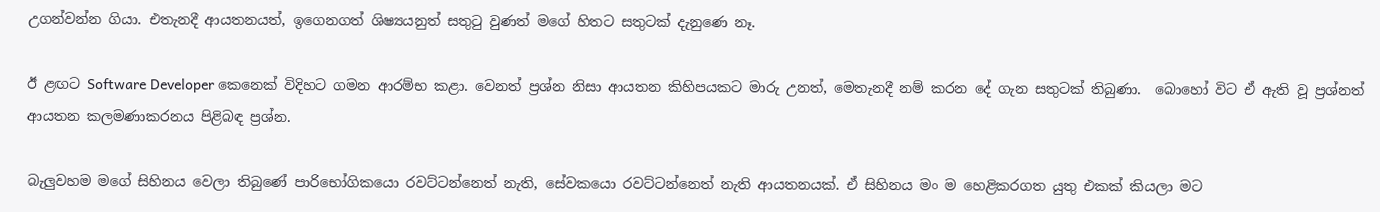උගන්වන්න ගියා. එතැනදී ආයතනයත්, ඉගෙනගත් ශිෂ්‍යයනුත් සතුටු වුණත් මගේ හිතට සතුටක් දැනුණෙ නෑ.

ඊ ළඟට Software Developer කෙනෙක් විදිහට ගමන ආරම්භ කළා. වෙනත් ප්‍රශ්න නිසා ආයතන කිහිපයකට මාරු උනත්, මෙතැනදී නම් කරන දේ ගැන සතුටක් තිබුණා.  බොහෝ විට ඒ ඇති වූ ප්‍රශ්නත් ආයතන කලමණාකරනය පිළිබඳ ප්‍රශ්න.

බැලුවහම මගේ සිහිනය වෙලා තිබුණේ පාරිභෝගිකයො රවට්ටන්නෙත් නැති, සේවකයො රවට්ටන්නෙත් නැති ආයතනයක්. ඒ සිහිනය මං ම හෙළිකරගත යුතු එකක් කියලා මට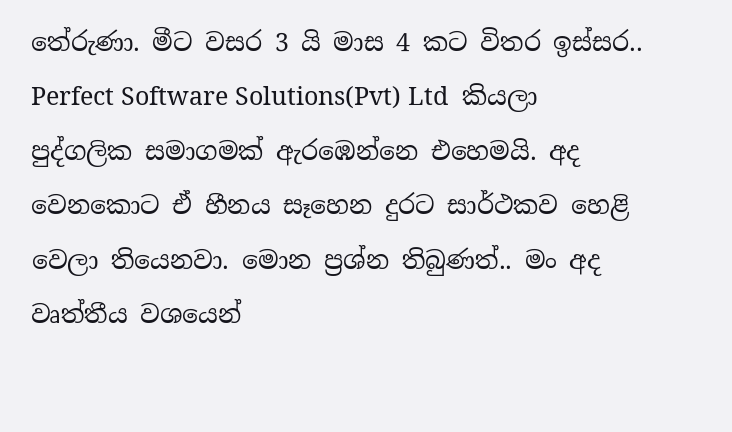තේරුණා. මීට වසර 3 යි මාස 4 කට විතර ඉස්සර.. Perfect Software Solutions(Pvt) Ltd  කියලා පුද්ගලික සමාගමක් ඇරඹෙන්නෙ එහෙමයි. අද වෙනකොට ඒ හීනය සෑහෙන දුරට සාර්ථකව හෙළි වෙලා තියෙනවා. මොන ප්‍රශ්න තිබුණත්.. මං අද වෘත්තීය වශයෙන්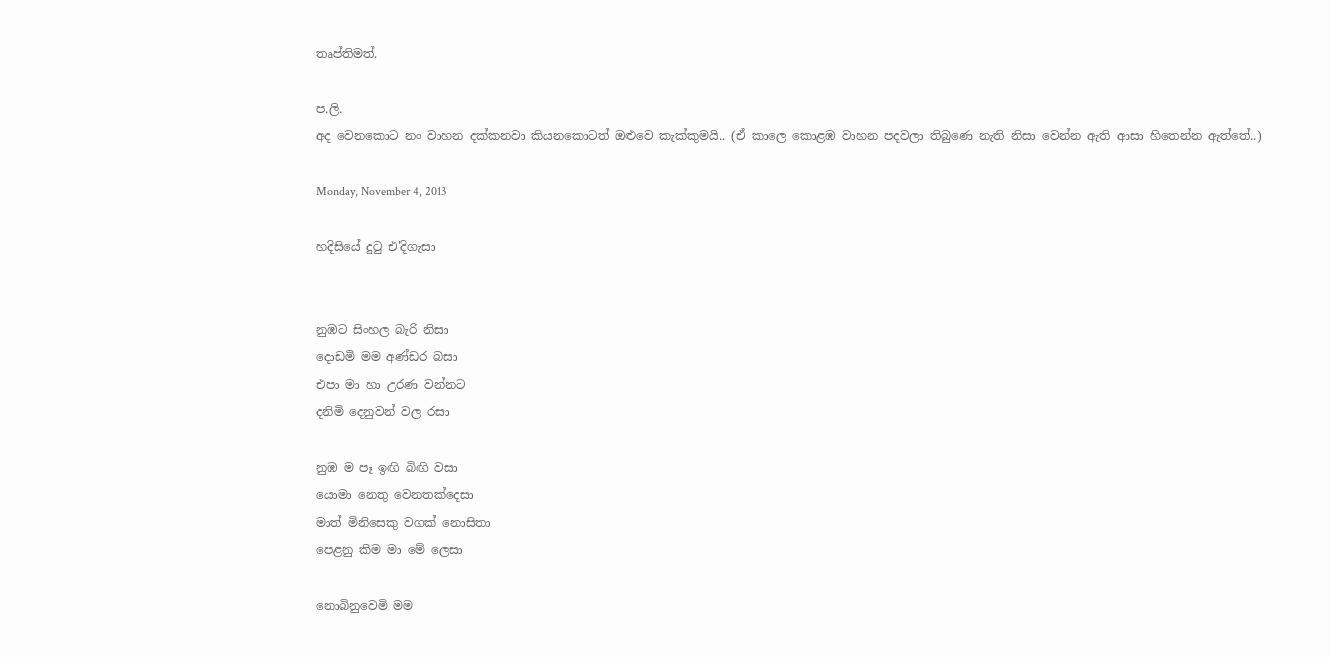තෘප්තිමත්.

ප.ලි.
අද වෙනකොට නං වාහන දක්කනවා කියනකොටත් ඔළුවෙ කැක්කුමයි.. (ඒ කාලෙ කොළඹ වාහන පදවලා තිබුණෙ නැති නිසා වෙන්න ඇති ආසා හිතෙන්න ඇත්තේ..)

Monday, November 4, 2013

හදිසියේ දුටු එ'දිගැසා


නුඹට සිංහල බැරි නිසා
දොඩමි මම අණ්ඩර බසා
එපා මා හා උරණ වන්නට
දනිමි දෙනුවන් වල රසා

නුඹ ම පෑ ඉඟි බිඟි වසා
යොමා නෙතු වෙනතක්දෙසා
මාත් මිනිසෙකු වගක් නොසිතා
පෙළනු කිම මා මේ ලෙසා

නොබිනුවෙමි මම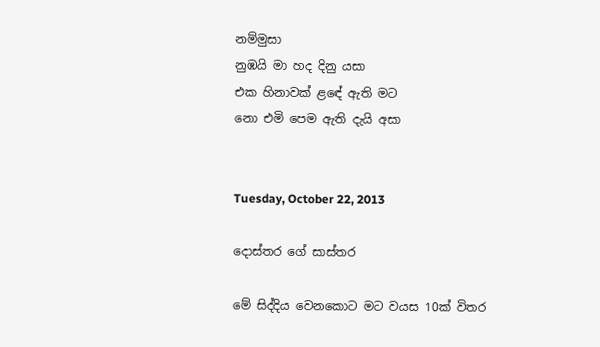නම්මුසා
නුඹයි මා හද දිනු යසා
එක හිනාවක් ළඳේ ඇති මට
නො එමි පෙම ඇති දැයි අසා


Tuesday, October 22, 2013

දොස්තර ගේ සාස්තර

මේ සිද්දිය වෙනකොට මට වයස 10ක් විතර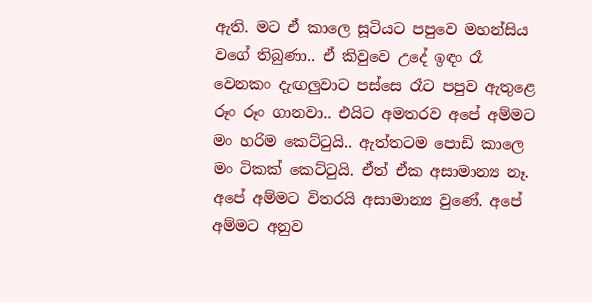ඇති. මට ඒ කාලෙ සූටියට පපුවෙ මහන්සිය වගේ තිබුණා.. ඒ කිවුවෙ උදේ ඉඳං රෑ වෙනකං දැඟලුවාට පස්සෙ රෑට පපුව ඇතුළෙ රූං රූං ගානවා.. එයිට අමතරව අපේ අම්මට මං හරිම කෙට්ටුයි.. ඇත්තටම පොඩි කාලෙ මං ටිකක් කෙට්ටුයි. ඒත් ඒක අසාමාන්‍ය නෑ. අපේ අම්මට විතරයි අසාමාන්‍ය වුණේ. අපේ අම්මට අනුව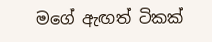මගේ ඇඟත් ටිකක්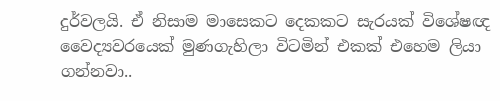දුර්වලයි. ඒ නිසාම මාසෙකට දෙකකට සැරයක් විශේෂඥ වෛද්‍යවරයෙක් මුණගැහිලා විටමින් එකක් එහෙම ලියා ගන්නවා..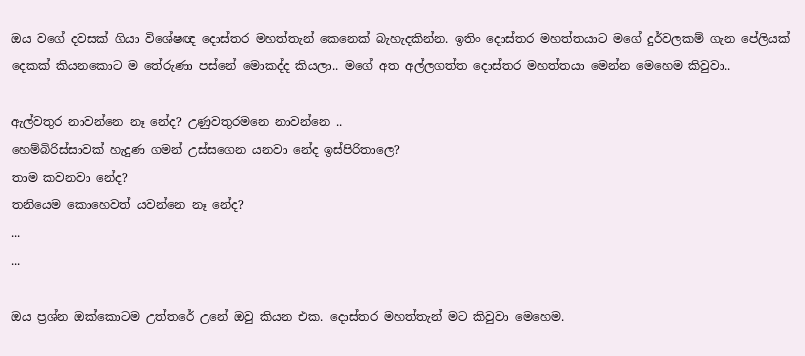ඔය වගේ දවසක් ගියා විශේෂඥ දොස්තර මහත්තැන් කෙනෙක් බැහැදකින්න. ඉතිං දොස්තර මහත්තයාට මගේ දුර්වලකම් ගැන පේලියක් දෙකක් කියනකොට ම තේරුණා පස්නේ මොකද්ද කියලා.. මගේ අත අල්ලගත්ත දොස්තර මහත්තයා මෙන්න මෙහෙම කිවුවා..

ඇල්වතුර නාවන්නෙ නෑ නේද? උණුවතුරමනෙ නාවන්නෙ ..
හෙම්බිරිස්සාවක් හැදුණ ගමන් උස්සගෙන යනවා නේද ඉස්පිරිතාලෙ?
තාම කවනවා නේද?
තනියෙම කොහෙවත් යවන්නෙ නෑ නේද?
...
...

ඔය ප්‍රශ්න ඔක්කොටම උත්තරේ උනේ ඔවු කියන එක. දොස්තර මහත්තැන් මට කිවුවා මෙහෙම.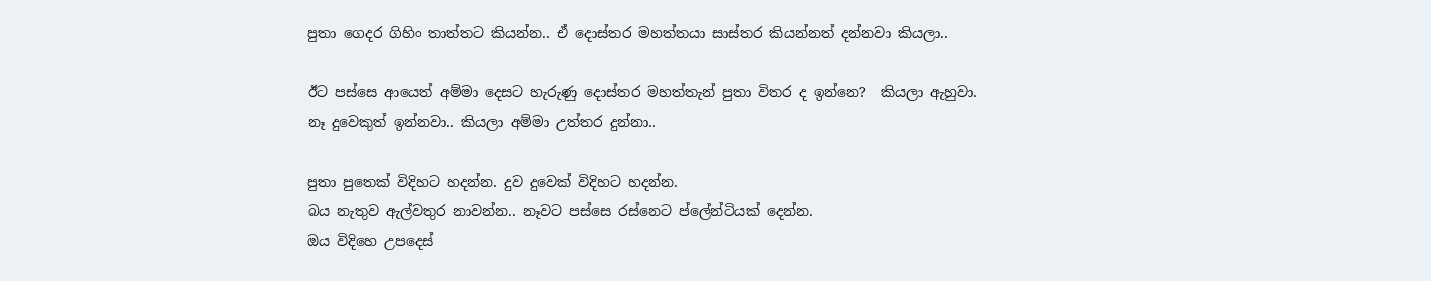පුතා ගෙදර ගිහිං තාත්තට කියන්න.. ඒ දොස්තර මහත්තයා සාස්තර කියන්නත් දන්නවා කියලා..

ඊට පස්සෙ ආයෙත් අම්මා දෙසට හැරුණු දොස්තර මහත්තැන් පුතා විතර ද ඉන්නෙ?  කියලා ඇහුවා.
නෑ දුවෙකුත් ඉන්නවා.. කියලා අම්මා උත්තර දුන්නා..

පුතා පුතෙක් විදිහට හදන්න. දුව දුවෙක් විදිහට හදන්න.
බය නැතුව ඇල්වතුර නාවන්න.. නෑවට පස්සෙ රස්නෙට ප්ලේන්ටියක් දෙන්න.
ඔය විදිහෙ උපදෙස්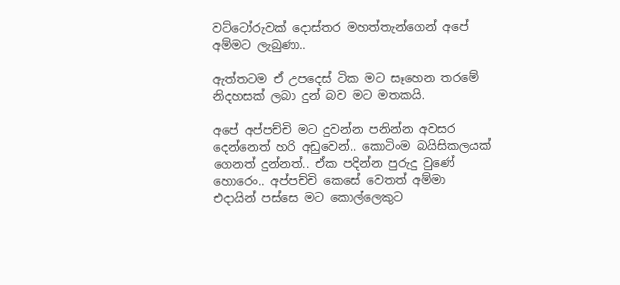වට්ටෝරුවක් දොස්තර මහත්තැන්ගෙන් අපේ අම්මට ලැබුණා..

ඇත්තටම ඒ උපදෙස් ටික මට සෑහෙන තරමේ නිදහසක් ලබා දුන් බව මට මතකයි.

අපේ අප්පච්චි මට දුවන්න පනින්න අවසර දෙන්නෙත් හරි අඩුවෙන්.. කොටිංම බයිසිකලයක් ගෙනත් දුන්නත්.. ඒක පදින්න පුරුදු වුණේ හොරෙං.. අප්පච්චි කෙසේ වෙතත් අම්මා එදායින් පස්සෙ මට කොල්ලෙකුට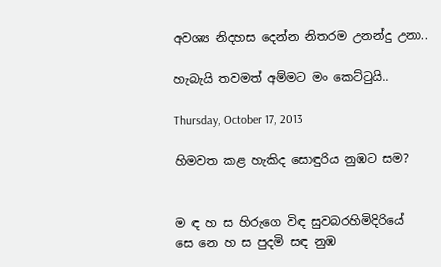අවශ්‍ය නිදහස දෙන්න නිතරම උනන්දු උනා..

හැබැයි තවමත් අම්මට මං කෙට්ටුයි..

Thursday, October 17, 2013

හිමවත කළ හැකිද සොඳුරිය නුඹට සම?


ම ඳ හ ස හිරුගෙ විඳ සුවබරහිමිදිරියේ
සෙ නෙ හ ස පුදමි සඳ නුඹ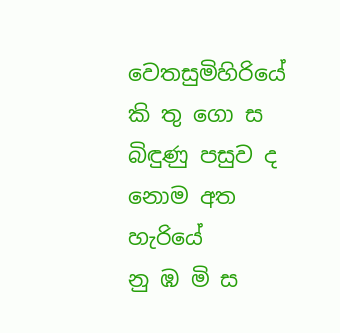වෙතසුමිහිරියේ
කි තු ගො ස බිඳුණු පසුව ද නොම අත හැරියේ
නු ඹ මි ස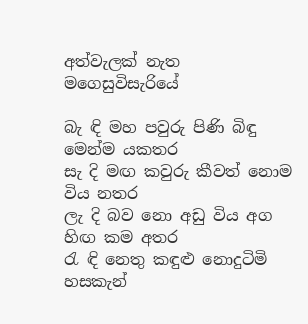අත්වැලක් නැත මගෙසුවිසැරියේ

බැ ඳි මහ පවුරු පිණි බිඳු මෙන්ම යකතර
සැ දි මඟ කවුරු කීවත් නොම විය නතර
ලැ දි බව නො අඩු විය අග හිඟ කම අතර
රැ ඳි නෙතු කඳුළු නොදුටිමි හසකැන්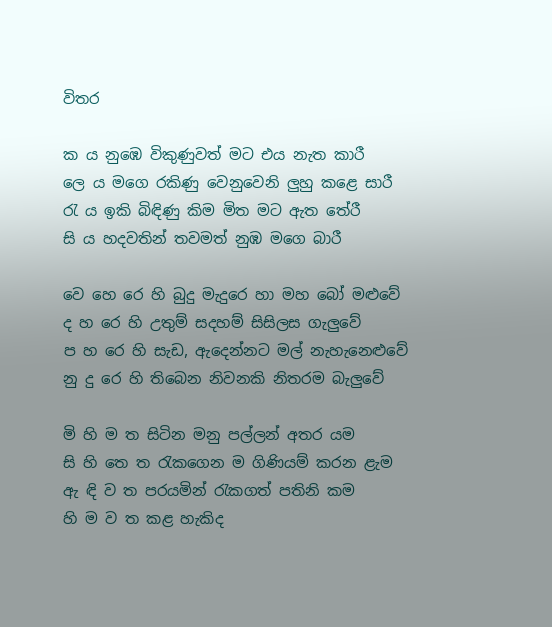විතර

ක ය නුඹෙ විකුණුවත් මට එය නැත කාරී
ලෙ ය මගෙ රකිණු වෙනුවෙනි ලුහු කළෙ සාරී
රැ ය ඉකි බිඳිණු කිම මිත මට ඇත තේරී
සි ය හදවතින් තවමත් නුඹ මගෙ බාරී

වෙ හෙ රෙ හි බුදු මැදුරෙ හා මහ බෝ මළුවේ
ද හ රෙ හි උතුම් සදහම් සිසිලස ගැලුවේ
ප හ රෙ හි සැඩ, ඇදෙන්නට මල් නැහැනෙළුවේ
නු දු රෙ හි තිබෙන නිවනකි නිතරම බැලුවේ

මි හි ම ත සිටින මනු පල්ලන් අතර යම
සි හි තෙ ත රැකගෙන ම ගිණියම් කරන ළැම
ඇ ඳි ව ත පරයමින් රැකගත් පතිනි කම
හි ම ව ත කළ හැකිද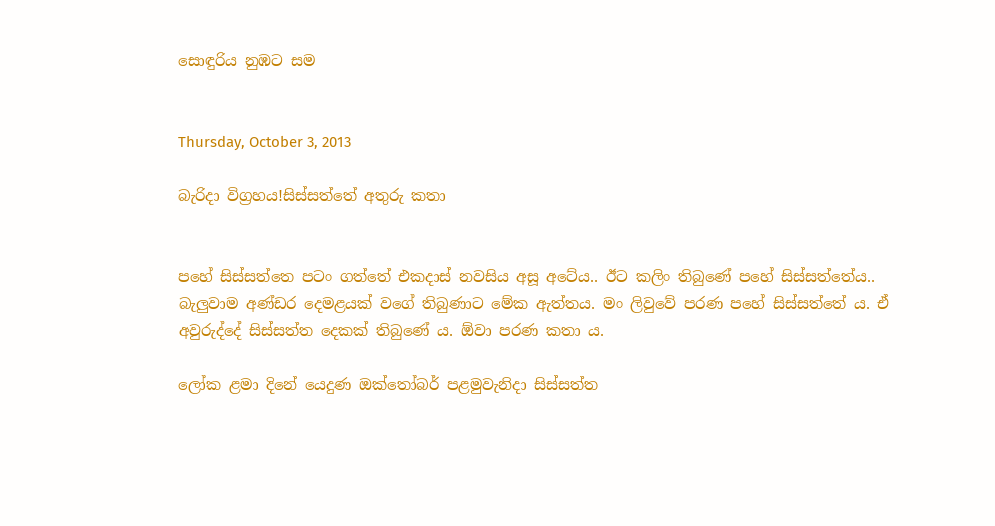සොඳුරිය නුඹට සම


Thursday, October 3, 2013

බැරිදා විග්‍රහය!සිස්සත්තේ අතුරු කතා


පහේ සිස්සත්තෙ පටං ගත්තේ එකදාස් නවසිය අසූ අටේය.. ඊට කලිං තිබුණේ පහේ සිස්සත්තේය.. බැලුවාම අණ්ඩර දෙමළයක් වගේ තිබුණාට මේක ඇත්තය. මං ලිවුවේ පරණ පහේ සිස්සත්තේ ය. ඒ අවුරුද්දේ සිස්සත්ත දෙකක් තිබුණේ ය. ඕවා පරණ කතා ය.

ලෝක ළමා දිනේ යෙදුණ ඔක්තෝබර් පළමුවැනිදා සිස්සත්ත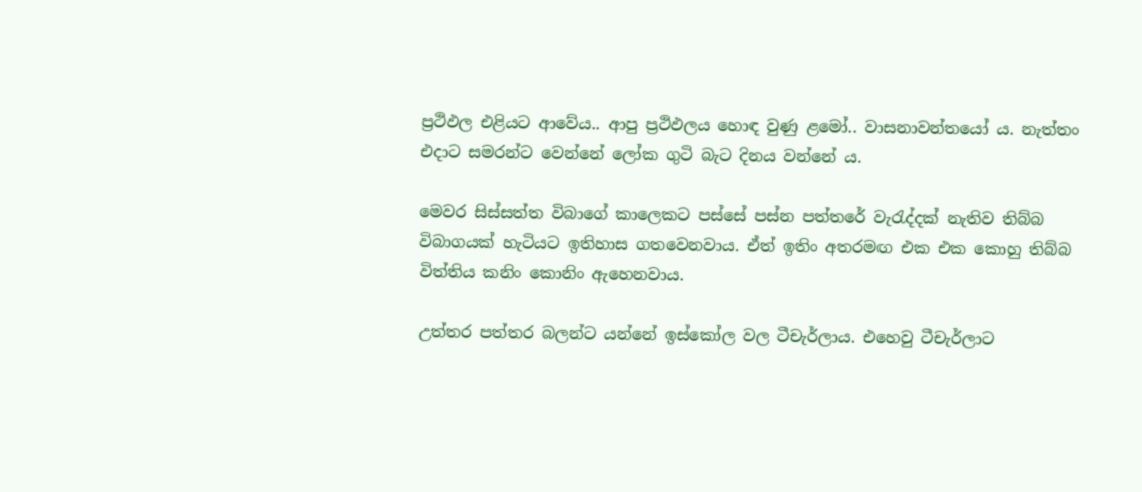ප්‍රථිඵල එළියට ආවේය.. ආපු ප්‍රථිඵලය හොඳ වුණු ළමෝ.. වාසනාවන්තයෝ ය. නැත්තං එදාට සමරන්ට වෙන්නේ ලෝක ගුටි බැට දිනය වන්නේ ය.

මෙවර සිස්සත්ත විබාගේ කාලෙකට පස්සේ පස්න පත්තරේ වැරැද්දක් නැතිව තිබ්බ විබාගයක් හැටියට ඉතිහාස ගතවෙනවාය. ඒත් ඉතිං අතරමඟ එක එක කොහු තිබ්බ විත්තිය කනිං කොනිං ඇහෙනවාය.

උත්තර පත්තර බලන්ට යන්නේ ඉස්කෝල වල ටීචැර්ලාය. එහෙවු ටීචැර්ලාට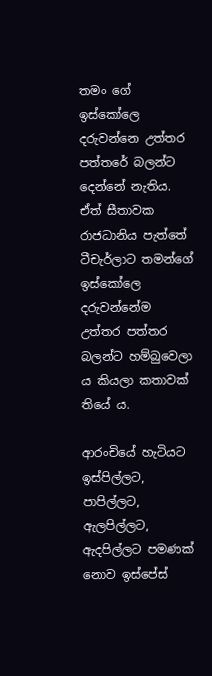තමං ගේ ඉස්කෝලෙ දරුවන්නෙ උත්තර පත්තරේ බලන්ට දෙන්නේ නැතිය. ඒත් සීතාවක රාජධානිය පැත්තේ ටීචැර්ලාට තමන්ගේ ඉස්කෝලෙ දරුවන්නේම උත්තර පත්තර බලන්ට හම්බුවෙලා ය කියලා කතාවක් තියේ ය.

ආරංචියේ හැටියට ඉස්පිල්ලට, පාපිල්ලට, ඇලපිල්ලට, ඇදපිල්ලට පමණක් නොව ඉස්පේස්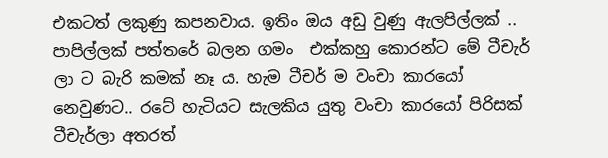එකටත් ලකුණු කපනවාය. ඉතිං ඔය අඩු වුණු ඇලපිල්ලක් .. පාපිල්ලක් පත්තරේ බලන ගමං  එක්කහු කොරන්ට මේ ටීචැර් ලා ට බැරි කමක් නෑ ය. හැම ටීචර් ම වංචා කාරයෝ නෙවුණට.. රටේ හැටියට සැලකිය යුතු වංචා කාරයෝ පිරිසක් ටීචැර්ලා අතරත්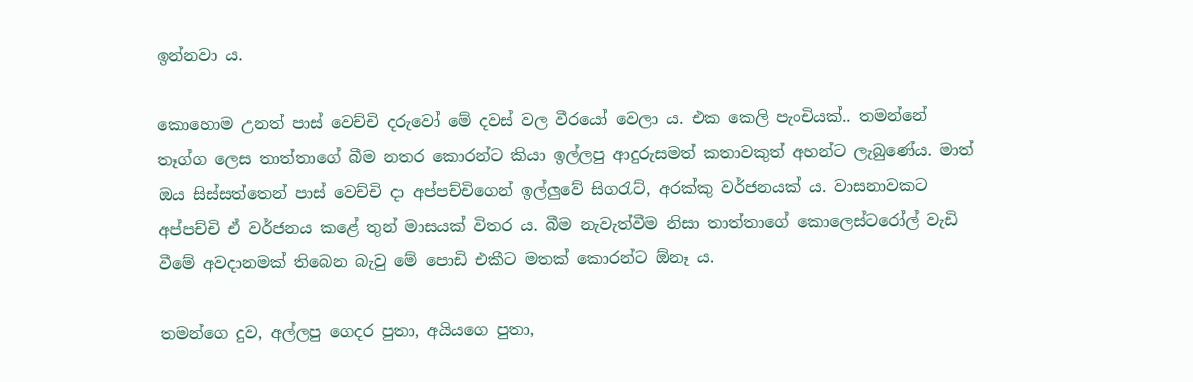ඉන්නවා ය.

කොහොම උනත් පාස් වෙච්චි දරුවෝ මේ දවස් වල වීරයෝ වෙලා ය. එක කෙලි පැංචියක්.. තමන්නේ තෑග්ග ලෙස තාත්තාගේ බීම නතර කොරන්ට කියා ඉල්ලපු ආදුරුසමත් කතාවකුත් අහන්ට ලැබුණේය. මාත් ඔය සිස්සත්තෙන් පාස් වෙච්චි දා අප්පච්චිගෙන් ඉල්ලුවේ සිගරැට්, අරක්කු වර්ජනයක් ය. වාසනාවකට අප්පච්චි ඒ වර්ජනය කළේ තුන් මාසයක් විතර ය. බීම නැවැත්වීම නිසා තාත්තාගේ කොලෙස්ටරෝල් වැඩි වීමේ අවදානමක් තිබෙන බැවු මේ පොඩි එකීට මතක් කොරන්ට ඕනෑ ය.

තමන්ගෙ දුව, අල්ලපු ගෙදර පුතා, අයියගෙ පුතා,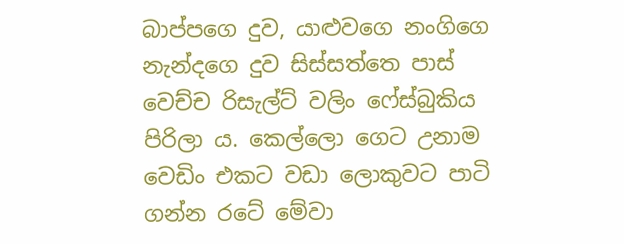බාප්පගෙ දුව, යාළුවගෙ නංගිගෙ නැන්දගෙ දුව සිස්සත්තෙ පාස් වෙච්ච රිසැල්ට් වලිං ෆේස්බුකිය පිරිලා ය. කෙල්ලො ගෙට උනාම වෙඩිං එකට වඩා ලොකුවට පාටි ගන්න රටේ මේවා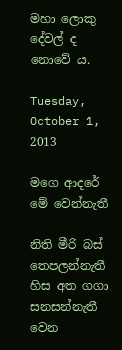මහා ලොකු දේවල් ද නොවේ ය.

Tuesday, October 1, 2013

මගෙ ආදරේ මේ වෙන්නැතී

නිති මීරි බස් තෙපලන්නැතී
හිස අත ගගා සනසන්නැතී
වෙන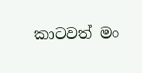කාටවත් මං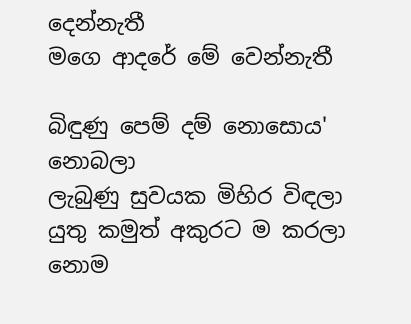දෙන්නැතී
මගෙ ආදරේ මේ වෙන්නැතී

බිඳුණු පෙම් දම් නොසොය' නොබලා
ලැබුණු සුවයක මිහිර විඳලා
යුතු කමුත් අකුරට ම කරලා
නොම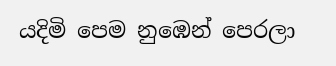යදිමි පෙම නුඹෙන් පෙරලා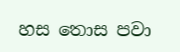හස තොස පවා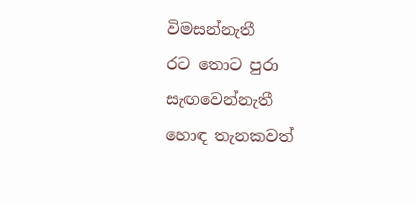විමසන්නැතී
රට තොට පුරා සැඟවෙන්නැතී
හොඳ තැනකවත්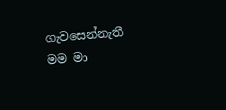ගැවසෙන්නැතී
මම මා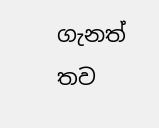ගැනත් තව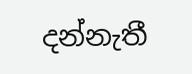දන්නැතී